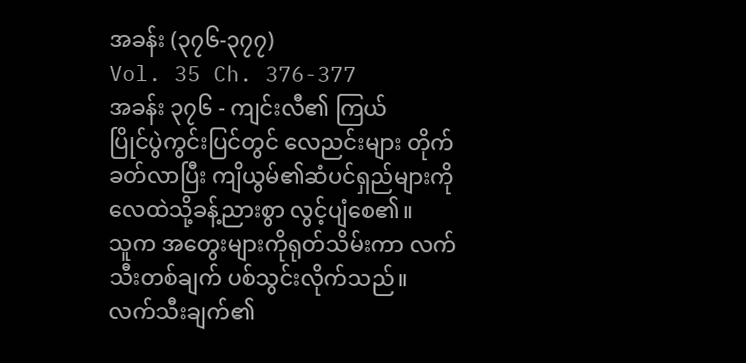အခန်း (၃၇၆-၃၇၇)
Vol. 35 Ch. 376-377
အခန်း ၃၇၆ - ကျင်းလီ၏ ကြယ်
ပြိုင်ပွဲကွင်းပြင်တွင် လေညင်းများ တိုက်ခတ်လာပြီး ကျိယွမ်၏ဆံပင်ရှည်များကို လေထဲသို့ခန့်ညားစွာ လွင့်ပျံစေ၏။
သူက အတွေးများကိုရုတ်သိမ်းကာ လက်သီးတစ်ချက် ပစ်သွင်းလိုက်သည်။
လက်သီးချက်၏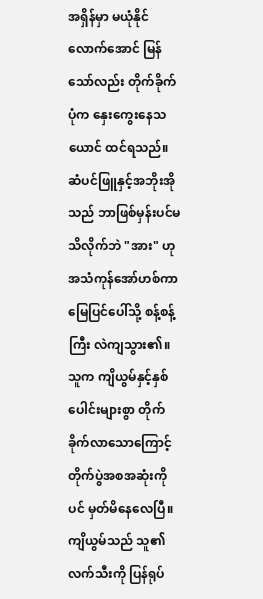အရှိန်မှာ မယုံနိုင်လောက်အောင် မြန်သော်လည်း တိုက်ခိုက်ပုံက နှေးကွေးနေသယောင် ထင်ရသည်။
ဆံပင်ဖြူနှင့်အဘိုးအိုသည် ဘာဖြစ်မှန်းပင်မသိလိုက်ဘဲ "အား" ဟု အသံကုန်အော်ဟစ်ကာ မြေပြင်ပေါ်သို့ စန့်စန့်ကြီး လဲကျသွား၏။
သူက ကျိယွမ်နှင့်နှစ်ပေါင်းများစွာ တိုက်ခိုက်လာသောကြောင့် တိုက်ပွဲအစအဆုံးကိုပင် မှတ်မိနေလေပြီ။
ကျိယွမ်သည် သူ၏လက်သီးကို ပြန်ရုပ်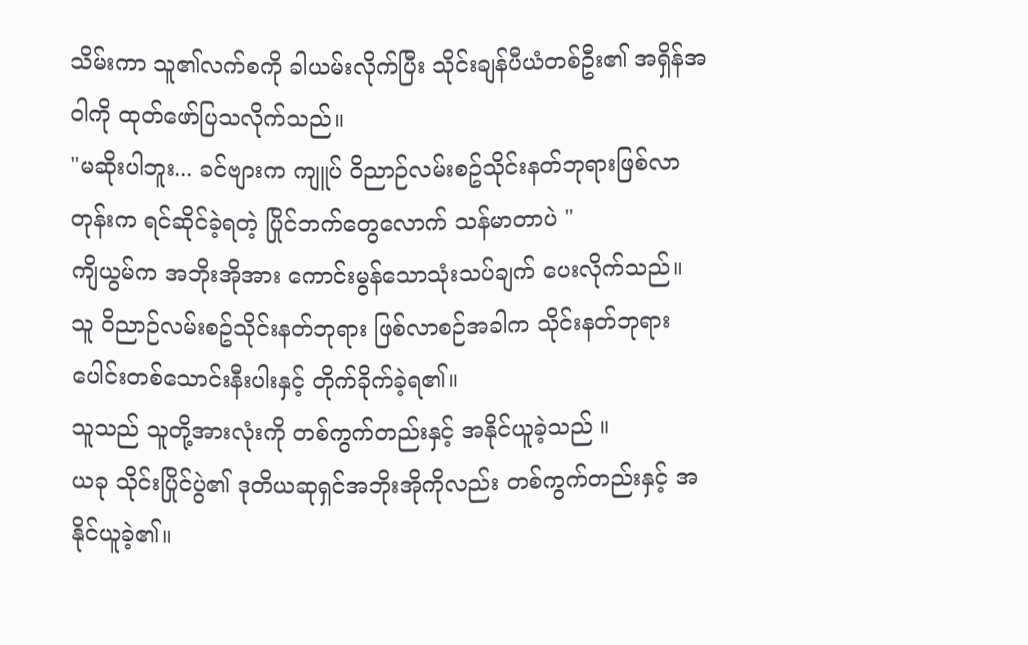သိမ်းကာ သူ၏လက်စကို ခါယမ်းလိုက်ပြီး သိုင်းချန်ပီယံတစ်ဦး၏ အရှိန်အဝါကို ထုတ်ဖော်ပြသလိုက်သည်။
"မဆိုးပါဘူး... ခင်ဗျားက ကျူပ် ဝိညာဉ်လမ်းစဥ်သိုင်းနတ်ဘုရားဖြစ်လာတုန်းက ရင်ဆိုင်ခဲ့ရတဲ့ ပြိုင်ဘက်တွေလောက် သန်မာတာပဲ "
ကျိယွမ်က အဘိုးအိုအား ကောင်းမွန်သောသုံးသပ်ချက် ပေးလိုက်သည်။
သူ ဝိညာဉ်လမ်းစဥ်သိုင်းနတ်ဘုရား ဖြစ်လာစဉ်အခါက သိုင်းနတ်ဘုရားပေါင်းတစ်သောင်းနီးပါးနှင့် တိုက်ခိုက်ခဲ့ရ၏။
သူသည် သူတို့အားလုံးကို တစ်ကွက်တည်းနှင့် အနိုင်ယူခဲ့သည် ။
ယခု သိုင်းပြိုင်ပွဲ၏ ဒုတိယဆုရှင်အဘိုးအိုကိုလည်း တစ်ကွက်တည်းနှင့် အနိုင်ယူခဲ့၏။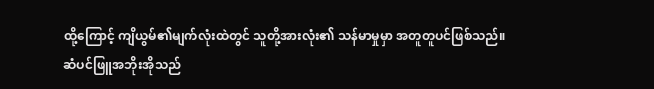ထို့ကြောင့် ကျိယွမ်၏မျက်လုံးထဲတွင် သူတို့အားလုံး၏ သန်မာမှုမှာ အတူတူပင်ဖြစ်သည်။
ဆံပင်ဖြူအဘိုးအိုသည်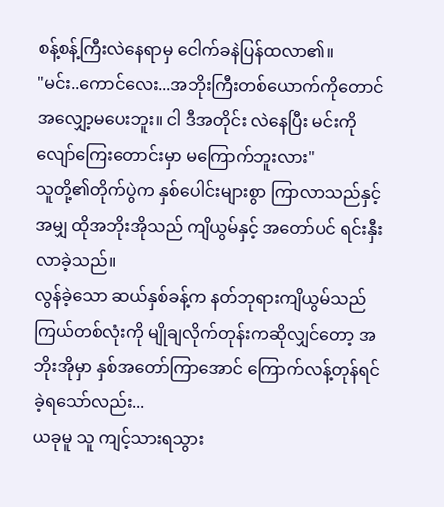စန့်စန့်ကြီးလဲနေရာမှ ငေါက်ခနဲပြန်ထလာ၏။
"မင်း..ကောင်လေး...အဘိုးကြီးတစ်ယောက်ကိုတောင် အလျှော့မပေးဘူး။ ငါ ဒီအတိုင်း လဲနေပြီး မင်းကို လျော်ကြေးတောင်းမှာ မကြောက်ဘူးလား"
သူတို့၏တိုက်ပွဲက နှစ်ပေါင်းများစွာ ကြာလာသည်နှင့်အမျှ ထိုအဘိုးအိုသည် ကျိယွမ်နှင့် အတော်ပင် ရင်းနှီးလာခဲ့သည်။
လွန်ခဲ့သော ဆယ်နှစ်ခန့်က နတ်ဘုရားကျိယွမ်သည် ကြယ်တစ်လုံးကို မျိုချလိုက်တုန်းကဆိုလျှင်တော့ အဘိုးအိုမှာ နှစ်အတော်ကြာအောင် ကြောက်လန့်တုန်ရင်ခဲ့ရသော်လည်း...
ယခုမူ သူ ကျင့်သားရသွား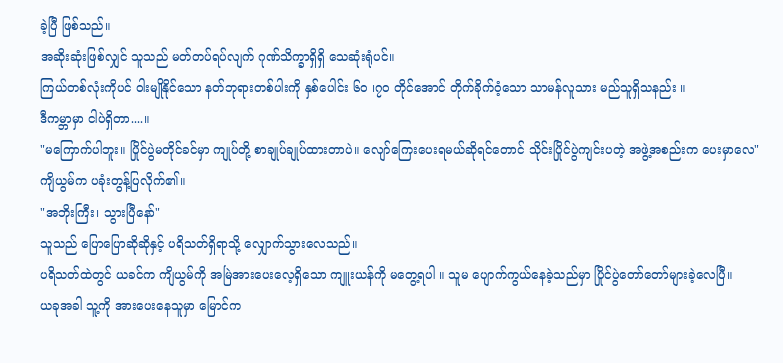ခဲ့ပြီ ဖြစ်သည်။
အဆိုးဆုံးဖြစ်လျှင် သူသည် မတ်တပ်ရပ်လျက် ဂုဏ်သိက္ခာရှိရှိ သေဆုံးရုံပင်။
ကြယ်တစ်လုံးကိုပင် ဝါးမျိုနိုင်သော နတ်ဘုရားတစ်ပါးကို နှစ်ပေါင်း ၆၀ ၊၇၀ တိုင်အောင် တိုက်ခိုက်ဝံ့သော သာမန်လူသား မည်သူရှိသနည်း ။
ဒီကမ္ဘာမှာ ငါပဲရှိတာ....။
"မကြောက်ပါဘူး။ ပြိုင်ပွဲမတိုင်ခင်မှာ ကျုပ်တို့ စာချုပ်ချုပ်ထားတာပဲ။ လျော်ကြေးပေးရမယ်ဆိုရင်တောင် သိုင်းပြိုင်ပွဲကျင်းပတဲ့ အဖွဲ့အစည်းက ပေးမှာလေ"
ကျိယွမ်က ပခုံးတွန့်ပြလိုက်၏။
"အဘိုးကြီး၊ သွားပြီနော်"
သူသည် ပြောပြောဆိုဆိုနှင့် ပရိသတ်ရှိရာသို့ လျှောက်သွားလေသည်။
ပရိသတ်ထဲတွင် ယခင်က ကျိယွမ်ကို အမြဲအားပေးလေ့ရှိသော ကျူးယန်ကို မတွေ့ရပါ ။ သူမ ပျောက်ကွယ်နေခဲ့သည်မှာ ပြိုင်ပွဲတော်တော်များခဲ့လေပြီ။
ယခုအခါ သူ့ကို အားပေးနေသူမှာ မြောင်က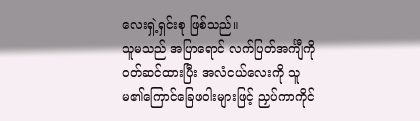လေးရှဲ့ရှင်းစု ဖြစ်သည်။
သူမသည် အပြာရောင် လက်ပြတ်အင်္ကျီကို ဝတ်ဆင်ထားပြီး အလံငယ်လေးကို သူမ၏ကြောင်ခြေဖဝါးများဖြင့် ညှပ်ကာကိုင်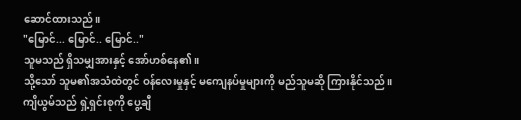ဆောင်ထားသည်။
"မြောင်... မြောင်.. မြောင်.."
သူမသည် ရှိသမျှအားနှင့် အော်ဟစ်နေ၏။
သို့သော် သူမ၏အသံထဲတွင် ဝန်လေးမှုနှင့် မကျေနပ်မှုများကို မည်သူမဆို ကြားနိုင်သည်။
ကျိယွမ်သည် ရှဲ့ရှင်းစုကို ပွေ့ချီ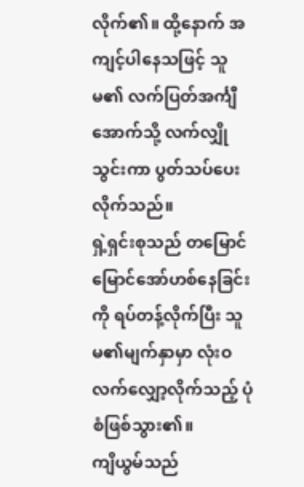လိုက်၏။ ထို့နောက် အကျင့်ပါနေသဖြင့် သူမ၏ လက်ပြတ်အင်္ကျီအောက်သို့ လက်လျှိုသွင်းကာ ပွတ်သပ်ပေးလိုက်သည်။
ရှဲ့ရှင်းစုသည် တမြောင်မြောင်အော်ဟစ်နေခြင်းကို ရပ်တန့်လိုက်ပြီး သူမ၏မျက်နှာမှာ လုံးဝလက်လျှော့လိုက်သည့် ပုံစံဖြစ်သွား၏။
ကျိယွမ်သည်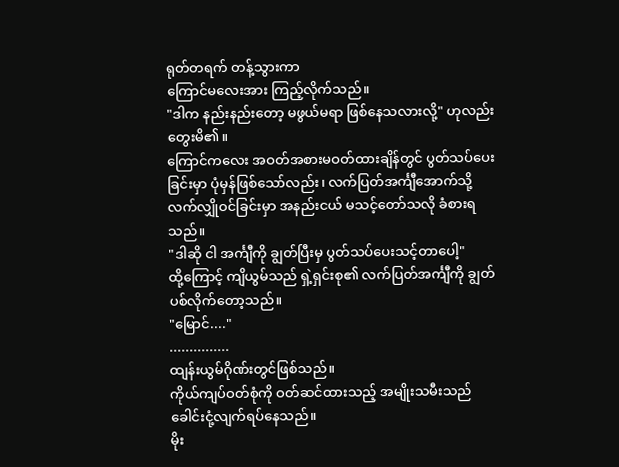ရုတ်တရက် တန့်သွားကာ
ကြောင်မလေးအား ကြည့်လိုက်သည်။
"ဒါက နည်းနည်းတော့ မဖွယ်မရာ ဖြစ်နေသလားလို့" ဟုလည်း တွေးမိ၏။
ကြောင်ကလေး အဝတ်အစားမဝတ်ထားချိန်တွင် ပွတ်သပ်ပေးခြင်းမှာ ပုံမှန်ဖြစ်သော်လည်း၊ လက်ပြတ်အင်္ကျီအောက်သို့ လက်လျှိုဝင်ခြင်းမှာ အနည်းငယ် မသင့်တော်သလို ခံစားရသည်။
"ဒါဆို ငါ အင်္ကျီကို ချွတ်ပြီးမှ ပွတ်သပ်ပေးသင့်တာပေါ့"
ထို့ကြောင့် ကျိယွမ်သည် ရှဲ့ရှင်းစု၏ လက်ပြတ်အင်္ကျီကို ချွတ်ပစ်လိုက်တော့သည်။
"မြောင်...."
...............
ထျန်းယွမ်ဂိုဏ်းတွင်ဖြစ်သည်။
ကိုယ်ကျပ်ဝတ်စုံကို ဝတ်ဆင်ထားသည့် အမျိုးသမီးသည် ခေါင်းငုံ့လျက်ရပ်နေသည်။
မိုး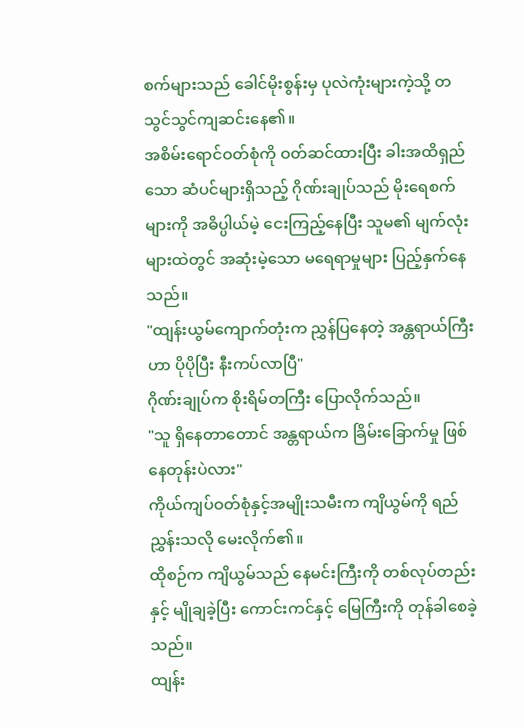စက်များသည် ခေါင်မိုးစွန်းမှ ပုလဲကုံးများကဲ့သို့ တသွင်သွင်ကျဆင်းနေ၏။
အစိမ်းရောင်ဝတ်စုံကို ဝတ်ဆင်ထားပြီး ခါးအထိရှည်သော ဆံပင်များရှိသည့် ဂိုဏ်းချုပ်သည် မိုးရေစက်များကို အဓိပ္ပါယ်မဲ့ ငေးကြည့်နေပြီး သူမ၏ မျက်လုံးများထဲတွင် အဆုံးမဲ့သော မရေရာမှုများ ပြည့်နှက်နေသည်။
"ထျန်းယွမ်ကျောက်တုံးက ညွှန်ပြနေတဲ့ အန္တရာယ်ကြီးဟာ ပိုပိုပြီး နီးကပ်လာပြီ"
ဂိုဏ်းချုပ်က စိုးရိမ်တကြီး ပြောလိုက်သည်။
"သူ ရှိနေတာတောင် အန္တရာယ်က ခြိမ်းခြောက်မှု ဖြစ်နေတုန်းပဲလား"
ကိုယ်ကျပ်ဝတ်စုံနှင့်အမျိုးသမီးက ကျိယွမ်ကို ရည်ညွှန်းသလို မေးလိုက်၏။
ထိုစဉ်က ကျိယွမ်သည် နေမင်းကြီးကို တစ်လုပ်တည်းနှင့် မျိုချခဲ့ပြီး ကောင်းကင်နှင့် မြေကြီးကို တုန်ခါစေခဲ့သည်။
ထျန်း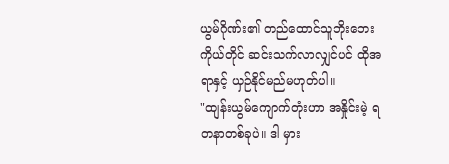ယွမ်ဂိုဏ်း၏ တည်ထောင်သူဘိုးဘေးကိုယ်တိုင် ဆင်းသက်လာလျှင်ပင် ထိုအရာနှင့် ယှဉ်နိုင်မည်မဟုတ်ပါ။
"ထျန်းယွမ်ကျောက်တုံးဟာ အနှိုင်းမဲ့ ရတနာတစ်ခုပဲ။ ဒါ မှား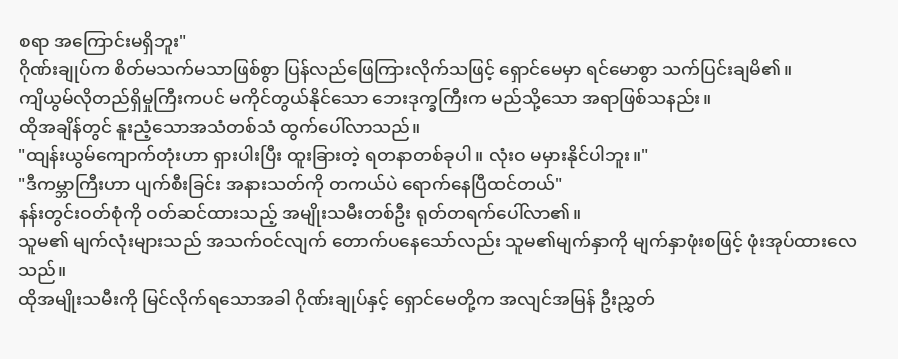စရာ အကြောင်းမရှိဘူး"
ဂိုဏ်းချုပ်က စိတ်မသက်မသာဖြစ်စွာ ပြန်လည်ဖြေကြားလိုက်သဖြင့် ရှောင်မေမှာ ရင်မောစွာ သက်ပြင်းချမိ၏။
ကျိယွမ်လိုတည်ရှိမှုကြီးကပင် မကိုင်တွယ်နိုင်သော ဘေးဒုက္ခကြီးက မည်သို့သော အရာဖြစ်သနည်း။
ထိုအချိန်တွင် နူးညံ့သောအသံတစ်သံ ထွက်ပေါ်လာသည်။
"ထျန်းယွမ်ကျောက်တုံးဟာ ရှားပါးပြီး ထူးခြားတဲ့ ရတနာတစ်ခုပါ။ လုံးဝ မမှားနိုင်ပါဘူး။"
"ဒီကမ္ဘာကြီးဟာ ပျက်စီးခြင်း အနားသတ်ကို တကယ်ပဲ ရောက်နေပြီထင်တယ်"
နန်းတွင်းဝတ်စုံကို ဝတ်ဆင်ထားသည့် အမျိုးသမီးတစ်ဦး ရုတ်တရက်ပေါ်လာ၏။
သူမ၏ မျက်လုံးများသည် အသက်ဝင်လျက် တောက်ပနေသော်လည်း သူမ၏မျက်နှာကို မျက်နှာဖုံးစဖြင့် ဖုံးအုပ်ထားလေသည်။
ထိုအမျိုးသမီးကို မြင်လိုက်ရသောအခါ ဂိုဏ်းချုပ်နှင့် ရှောင်မေတို့က အလျင်အမြန် ဦးညွှတ်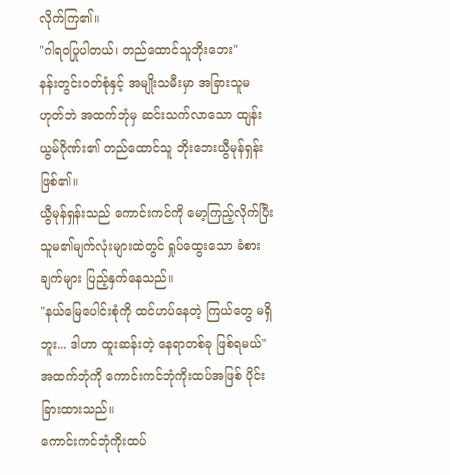လိုက်ကြ၏။
"ဂါရဝပြုပါတယ်၊ တည်ထောင်သူဘိုးဘေး"
နန်းတွင်းဝတ်စုံနှင့် အမျိုးသမီးမှာ အခြားသူမဟုတ်ဘဲ အထက်ဘုံမှ ဆင်းသက်လာသော ထျန်းယွမ်ဂိုဏ်း၏ တည်ထောင်သူ ဘိုးဘေးယွီမုန်ရှန်း ဖြစ်၏။
ယွီမုန်ရှန်းသည် ကောင်းကင်ကို မော့ကြည့်လိုက်ပြီး သူမ၏မျက်လုံးများထဲတွင် ရှုပ်ထွေးသော ခံစားချက်များ ပြည့်နှက်နေသည်။
"နယ်မြေပေါင်းစုံကို ထင်ဟပ်နေတဲ့ ကြယ်တွေ မရှိဘူး... ဒါဟာ ထူးဆန်းတဲ့ နေရာတစ်ခု ဖြစ်ရမယ်"
အထက်ဘုံကို ကောင်းကင်ဘုံကိုးထပ်အဖြစ် ပိုင်းခြားထားသည်။
ကောင်းကင်ဘုံကိုးထပ်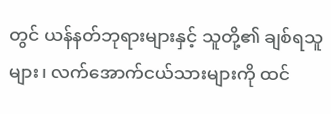တွင် ယန်နတ်ဘုရားများနှင့် သူတို့၏ ချစ်ရသူများ၊ လက်အောက်ငယ်သားများကို ထင်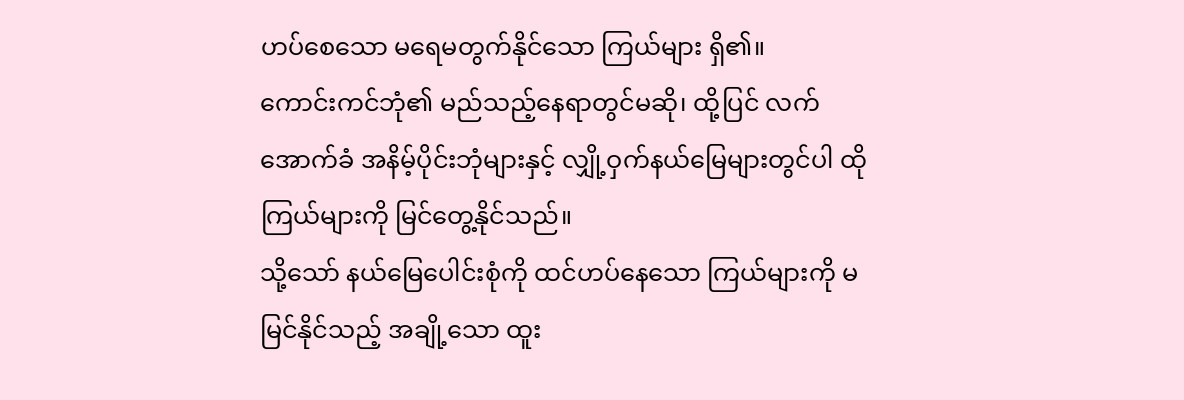ဟပ်စေသော မရေမတွက်နိုင်သော ကြယ်များ ရှိ၏။
ကောင်းကင်ဘုံ၏ မည်သည့်နေရာတွင်မဆို၊ ထို့ပြင် လက်အောက်ခံ အနိမ့်ပိုင်းဘုံများနှင့် လျှို့ဝှက်နယ်မြေများတွင်ပါ ထိုကြယ်များကို မြင်တွေ့နိုင်သည်။
သို့သော် နယ်မြေပေါင်းစုံကို ထင်ဟပ်နေသော ကြယ်များကို မမြင်နိုင်သည့် အချို့သော ထူး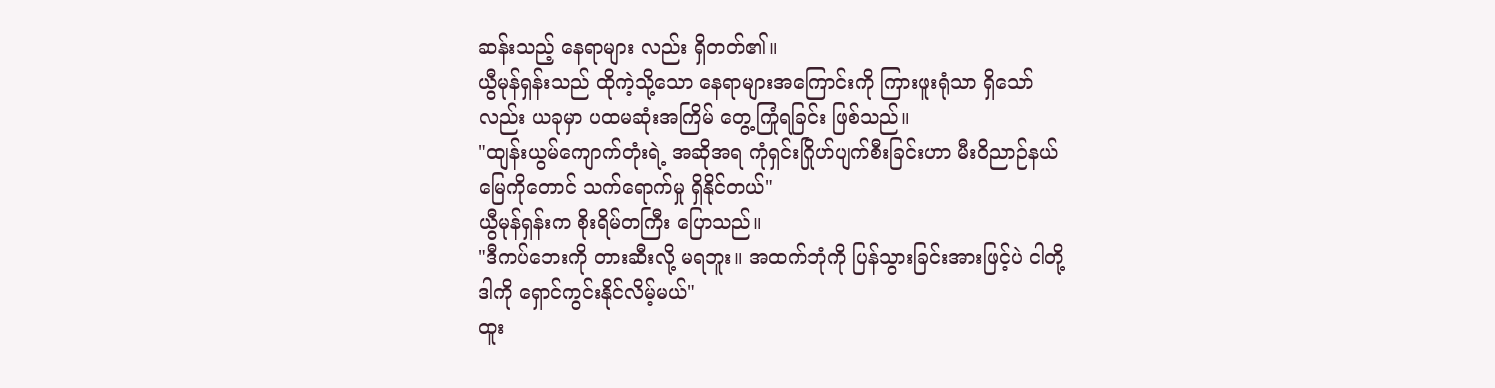ဆန်းသည့် နေရာများ လည်း ရှိတတ်၏။
ယွီမုန်ရှန်းသည် ထိုကဲ့သို့သော နေရာများအကြောင်းကို ကြားဖူးရုံသာ ရှိသော်လည်း ယခုမှာ ပထမဆုံးအကြိမ် တွေ့ကြုံရခြင်း ဖြစ်သည်။
"ထျန်းယွမ်ကျောက်တုံးရဲ့ အဆိုအရ ကုံရှင်းဂြိုဟ်ပျက်စီးခြင်းဟာ မီးဝိညာဉ်နယ်မြေကိုတောင် သက်ရောက်မှု ရှိနိုင်တယ်"
ယွီမုန်ရှန်းက စိုးရိမ်တကြီး ပြောသည်။
"ဒီကပ်ဘေးကို တားဆီးလို့ မရဘူး။ အထက်ဘုံကို ပြန်သွားခြင်းအားဖြင့်ပဲ ငါတို့ ဒါကို ရှောင်ကွင်းနိုင်လိမ့်မယ်"
ထူး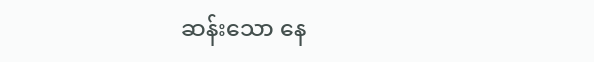ဆန်းသော နေ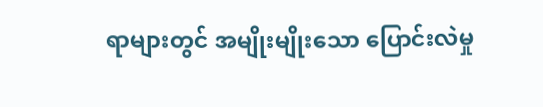ရာများတွင် အမျိုးမျိုးသော ပြောင်းလဲမှု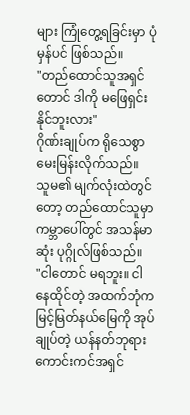များ ကြုံတွေ့ရခြင်းမှာ ပုံမှန်ပင် ဖြစ်သည်။
"တည်ထောင်သူအရှင်တောင် ဒါကို မဖြေရှင်းနိုင်ဘူးလား"
ဂိုဏ်းချုပ်က ရိုသေစွာမေးမြန်းလိုက်သည်။
သူမ၏ မျက်လုံးထဲတွင်တော့ တည်ထောင်သူမှာ ကမ္ဘာပေါ်တွင် အသန်မာဆုံး ပုဂ္ဂိုလ်ဖြစ်သည်။
"ငါတောင် မရဘူး။ ငါနေထိုင်တဲ့ အထက်ဘုံက မြင့်မြတ်နယ်မြေကို အုပ်ချုပ်တဲ့ ယန်နတ်ဘုရား ကောင်းကင်အရှင်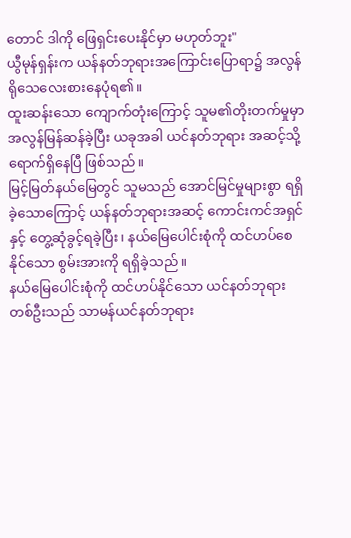တောင် ဒါကို ဖြေရှင်းပေးနိုင်မှာ မဟုတ်ဘူး"
ယွီမုန်ရှန်းက ယန်နတ်ဘုရားအကြောင်းပြောရာ၌ အလွန် ရိုသေလေးစားနေပုံရ၏။
ထူးဆန်းသော ကျောက်တုံးကြောင့် သူမ၏တိုးတက်မှုမှာ အလွန်မြန်ဆန်ခဲ့ပြီး ယခုအခါ ယင်နတ်ဘုရား အဆင့်သို့ ရောက်ရှိနေပြီ ဖြစ်သည်။
မြင့်မြတ်နယ်မြေတွင် သူမသည် အောင်မြင်မှုများစွာ ရရှိခဲ့သောကြောင့် ယန်နတ်ဘုရားအဆင့် ကောင်းကင်အရှင်နှင့် တွေ့ဆုံခွင့်ရခဲ့ပြီး၊ နယ်မြေပေါင်းစုံကို ထင်ဟပ်စေနိုင်သော စွမ်းအားကို ရရှိခဲ့သည်။
နယ်မြေပေါင်းစုံကို ထင်ဟပ်နိုင်သော ယင်နတ်ဘုရားတစ်ဦးသည် သာမန်ယင်နတ်ဘုရား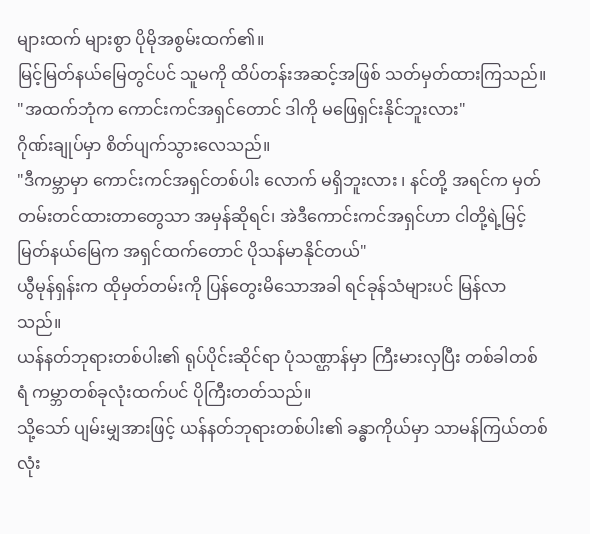များထက် များစွာ ပိုမိုအစွမ်းထက်၏။
မြင့်မြတ်နယ်မြေတွင်ပင် သူမကို ထိပ်တန်းအဆင့်အဖြစ် သတ်မှတ်ထားကြသည်။
"အထက်ဘုံက ကောင်းကင်အရှင်တောင် ဒါကို မဖြေရှင်းနိုင်ဘူးလား"
ဂိုဏ်းချုပ်မှာ စိတ်ပျက်သွားလေသည်။
"ဒီကမ္ဘာမှာ ကောင်းကင်အရှင်တစ်ပါး လောက် မရှိဘူးလား ၊ နင်တို့ အရင်က မှတ်တမ်းတင်ထားတာတွေသာ အမှန်ဆိုရင်၊ အဲဒီကောင်းကင်အရှင်ဟာ ငါတို့ရဲ့မြင့်မြတ်နယ်မြေက အရှင်ထက်တောင် ပိုသန်မာနိုင်တယ်"
ယွီမုန်ရှန်းက ထိုမှတ်တမ်းကို ပြန်တွေးမိသောအခါ ရင်ခုန်သံများပင် မြန်လာသည်။
ယန်နတ်ဘုရားတစ်ပါး၏ ရုပ်ပိုင်းဆိုင်ရာ ပုံသဏ္ဌာန်မှာ ကြီးမားလှပြီး တစ်ခါတစ်ရံ ကမ္ဘာတစ်ခုလုံးထက်ပင် ပိုကြီးတတ်သည်။
သို့သော် ပျမ်းမျှအားဖြင့် ယန်နတ်ဘုရားတစ်ပါး၏ ခန္ဓာကိုယ်မှာ သာမန်ကြယ်တစ်လုံး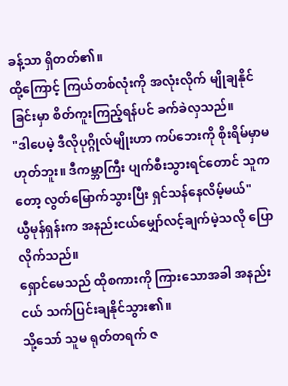ခန့်သာ ရှိတတ်၏။
ထို့ကြောင့် ကြယ်တစ်လုံးကို အလုံးလိုက် မျိုချနိုင်ခြင်းမှာ စိတ်ကူးကြည့်ရန်ပင် ခက်ခဲလှသည်။
"ဒါပေမဲ့ ဒီလိုပုဂ္ဂိုလ်မျိုးဟာ ကပ်ဘေးကို စိုးရိမ်မှာမဟုတ်ဘူး။ ဒီကမ္ဘာကြီး ပျက်စီးသွားရင်တောင် သူကတော့ လွတ်မြောက်သွားပြီး ရှင်သန်နေလိမ့်မယ်"
ယွီမုန်ရှန်းက အနည်းငယ်မျှော်လင့်ချက်မဲ့သလို ပြောလိုက်သည်။
ရှောင်မေသည် ထိုစကားကို ကြားသောအခါ အနည်းငယ် သက်ပြင်းချနိုင်သွား၏။
သို့သော် သူမ ရုတ်တရက် ဇ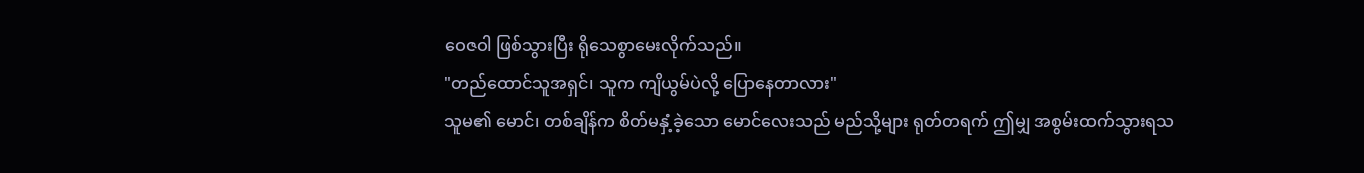ဝေဇဝါ ဖြစ်သွားပြီး ရိုသေစွာမေးလိုက်သည်။
"တည်ထောင်သူအရှင်၊ သူက ကျိယွမ်ပဲလို့ ပြောနေတာလား"
သူမ၏ မောင်၊ တစ်ချိန်က စိတ်မနှံ့ခဲ့သော မောင်လေးသည် မည်သို့များ ရုတ်တရက် ဤမျှ အစွမ်းထက်သွားရသ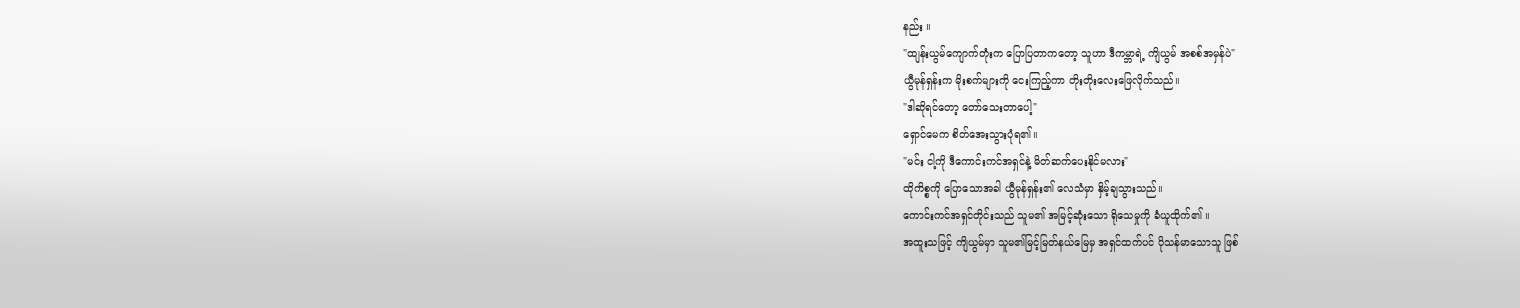နည်း ။
"ထျန်းယွမ်ကျောက်တုံးက ပြောပြတာကတော့ သူဟာ ဒီကမ္ဘာရဲ့ ကျိယွမ် အစစ်အမှန်ပဲ"
ယွီမုန်ရှန်းက မိုးစက်များကို ငေးကြည့်ကာ တိုးတိုးလေးဖြေလိုက်သည်။
"ဒါဆိုရင်တော့ တော်သေးတာပေါ့"
ရှောင်မေက စိတ်အေးသွားပုံရ၏။
"မင်း ငါ့ကို ဒီကောင်းကင်အရှင်နဲ့ မိတ်ဆက်ပေးနိုင်မလား"
ထိုကိစ္စကို ပြောသောအခါ ယွီမုန်ရှန်း၏ လေသံမှာ နှိမ့်ချသွားသည်။
ကောင်းကင်အရှင်တိုင်းသည် သူမ၏ အမြင့်ဆုံးသော ရိုသေမှုကို ခံယူထိုက်၏ ။
အထူးသဖြင့် ကျိယွမ်မှာ သူမ၏မြင့်မြတ်နယ်မြေမှ အရှင်ထက်ပင် ပိုသန်မာသောသူ ဖြစ်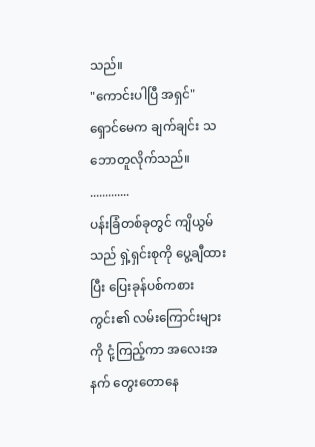သည်။
"ကောင်းပါပြီ အရှင်"
ရှောင်မေက ချက်ချင်း သဘောတူလိုက်သည်။
.............
ပန်းခြံတစ်ခုတွင် ကျိယွမ်သည် ရှဲ့ရှင်းစုကို ပွေ့ချီထားပြီး ပြေးခုန်ပစ်ကစားကွင်း၏ လမ်းကြောင်းများကို ငုံ့ကြည့်ကာ အလေးအနက် တွေးတောနေ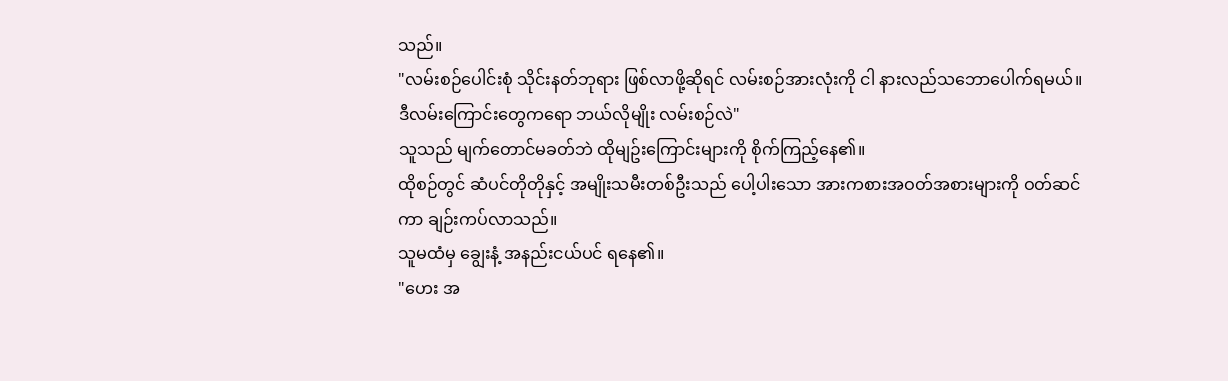သည်။
"လမ်းစဉ်ပေါင်းစုံ သိုင်းနတ်ဘုရား ဖြစ်လာဖို့ဆိုရင် လမ်းစဉ်အားလုံးကို ငါ နားလည်သဘောပေါက်ရမယ်။
ဒီလမ်းကြောင်းတွေကရော ဘယ်လိုမျိုး လမ်းစဉ်လဲ"
သူသည် မျက်တောင်မခတ်ဘဲ ထိုမျဥ်းကြောင်းများကို စိုက်ကြည့်နေ၏။
ထိုစဉ်တွင် ဆံပင်တိုတိုနှင့် အမျိုးသမီးတစ်ဦးသည် ပေါ့ပါးသော အားကစားအဝတ်အစားများကို ဝတ်ဆင်ကာ ချဉ်းကပ်လာသည်။
သူမထံမှ ချွေးနံ့ အနည်းငယ်ပင် ရနေ၏။
"ဟေး အ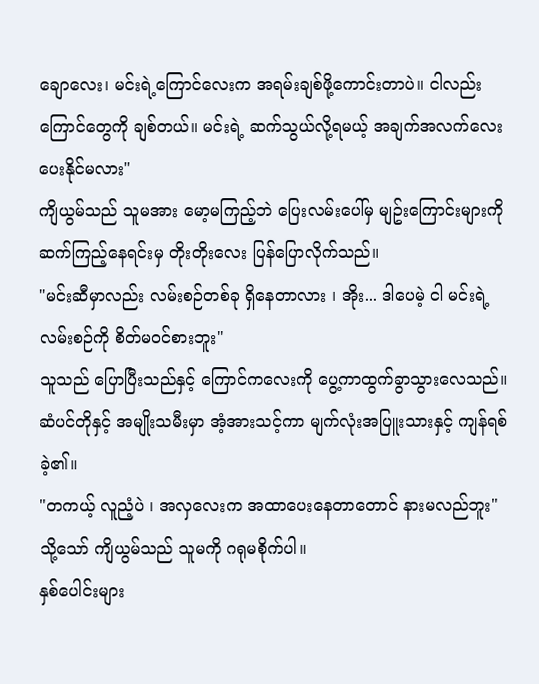ချောလေး၊ မင်းရဲ့ကြောင်လေးက အရမ်းချစ်ဖို့ကောင်းတာပဲ။ ငါလည်း ကြောင်တွေကို ချစ်တယ်။ မင်းရဲ့ ဆက်သွယ်လို့ရမယ့် အချက်အလက်လေး ပေးနိုင်မလား"
ကျိယွမ်သည် သူမအား မော့မကြည့်ဘဲ ပြေးလမ်းပေါ်မှ မျဥ်းကြောင်းများကိုဆက်ကြည့်နေရင်းမှ တိုးတိုးလေး ပြန်ပြောလိုက်သည်။
"မင်းဆီမှာလည်း လမ်းစဉ်တစ်ခု ရှိနေတာလား ၊ အိုး... ဒါပေမဲ့ ငါ မင်းရဲ့လမ်းစဉ်ကို စိတ်မဝင်စားဘူး"
သူသည် ပြောပြီးသည်နှင့် ကြောင်ကလေးကို ပွေ့ကာထွက်ခွာသွားလေသည်။
ဆံပင်တိုနှင့် အမျိုးသမီးမှာ အံ့အားသင့်ကာ မျက်လုံးအပြူးသားနှင့် ကျန်ရစ်ခဲ့၏။
"တကယ့် လူညံ့ပဲ ၊ အလှလေးက အထာပေးနေတာတောင် နားမလည်ဘူး"
သို့သော် ကျိယွမ်သည် သူမကို ဂရုမစိုက်ပါ။
နှစ်ပေါင်းများ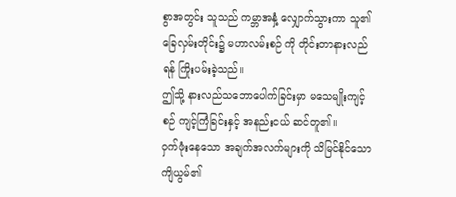စွာအတွင်း သူသည် ကမ္ဘာအနှံ့ လျှောက်သွားကာ သူ၏ခြေလှမ်းတိုင်း၌ မဟာလမ်းစဉ် ကို တိုင်းတာနားလည်ရန် ကြိုးပမ်းခဲ့သည်။
ဤသို့ နားလည်သဘောပေါက်ခြင်းမှာ မသေမျိုးကျင့်စဉ် ကျင့်ကြံခြင်းနှင့် အနည်းငယ် ဆင်တူ၏။
ဝှက်ဖုံးနေသော အချက်အလက်များကို သိမြင်နိုင်သော ကျိယွမ်၏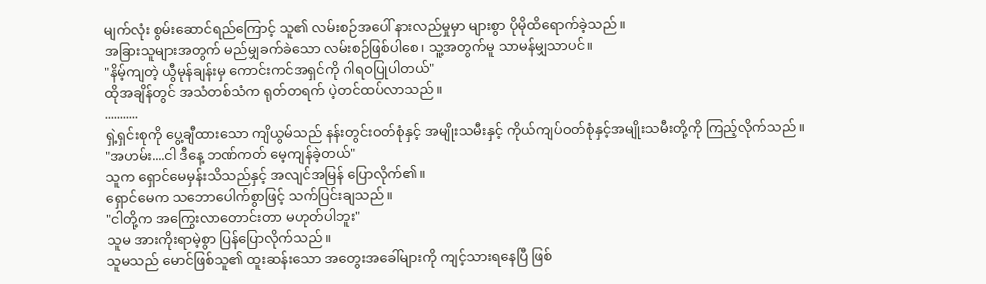မျက်လုံး စွမ်းဆောင်ရည်ကြောင့် သူ၏ လမ်းစဉ်အပေါ် နားလည်မှုမှာ များစွာ ပိုမိုထိရောက်ခဲ့သည်။
အခြားသူများအတွက် မည်မျှခက်ခဲသော လမ်းစဉ်ဖြစ်ပါစေ၊ သူ့အတွက်မူ သာမန်မျှသာပင်။
"နိမ့်ကျတဲ့ ယွီမုန်ချန်းမှ ကောင်းကင်အရှင်ကို ဂါရဝပြုပါတယ်"
ထိုအချိန်တွင် အသံတစ်သံက ရုတ်တရက် ပဲ့တင်ထပ်လာသည်။
...........
ရှဲ့ရှင်းစုကို ပွေ့ချီထားသော ကျိယွမ်သည် နန်းတွင်းဝတ်စုံနှင့် အမျိုးသမီးနှင့် ကိုယ်ကျပ်ဝတ်စုံနှင့်အမျိုးသမီးတို့ကို ကြည့်လိုက်သည်။
"အဟမ်း....ငါ ဒီနေ့ ဘဏ်ကတ် မေ့ကျန်ခဲ့တယ်"
သူက ရှောင်မေမှန်းသိသည်နှင့် အလျင်အမြန် ပြောလိုက်၏။
ရှောင်မေက သဘောပေါက်စွာဖြင့် သက်ပြင်းချသည်။
"ငါတို့က အကြွေးလာတောင်းတာ မဟုတ်ပါဘူး"
သူမ အားကိုးရာမဲ့စွာ ပြန်ပြောလိုက်သည်။
သူမသည် မောင်ဖြစ်သူ၏ ထူးဆန်းသော အတွေးအခေါ်များကို ကျင့်သားရနေပြီ ဖြစ်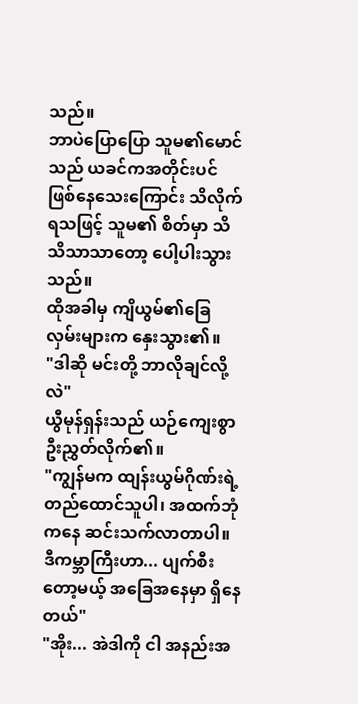သည်။
ဘာပဲပြောပြော သူမ၏မောင်သည် ယခင်ကအတိုင်းပင် ဖြစ်နေသေးကြောင်း သိလိုက်ရသဖြင့် သူမ၏ စိတ်မှာ သိသိသာသာတော့ ပေါ့ပါးသွားသည်။
ထိုအခါမှ ကျိယွမ်၏ခြေလှမ်းများက နှေးသွား၏။
"ဒါဆို မင်းတို့ ဘာလိုချင်လို့လဲ"
ယွီမုန်ရှန်းသည် ယဉ်ကျေးစွာ ဦးညွှတ်လိုက်၏။
"ကျွန်မက ထျန်းယွမ်ဂိုဏ်းရဲ့ တည်ထောင်သူပါ၊ အထက်ဘုံကနေ ဆင်းသက်လာတာပါ။
ဒီကမ္ဘာကြီးဟာ... ပျက်စီးတော့မယ့် အခြေအနေမှာ ရှိနေတယ်"
"အိုး... အဲဒါကို ငါ အနည်းအ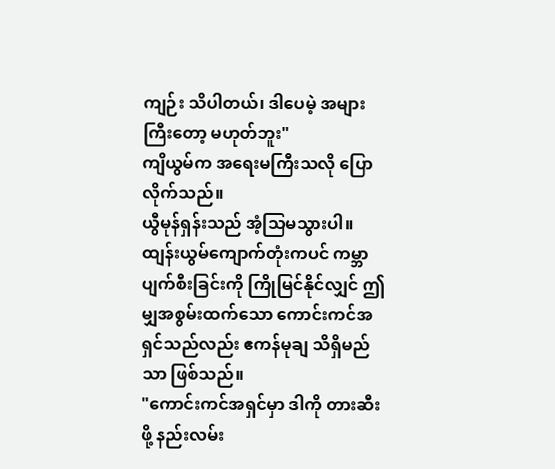ကျဉ်း သိပါတယ်၊ ဒါပေမဲ့ အများကြီးတော့ မဟုတ်ဘူး"
ကျိယွမ်က အရေးမကြီးသလို ပြောလိုက်သည်။
ယွီမုန်ရှန်းသည် အံ့သြမသွားပါ။
ထျန်းယွမ်ကျောက်တုံးကပင် ကမ္ဘာပျက်စီးခြင်းကို ကြိုမြင်နိုင်လျှင် ဤမျှအစွမ်းထက်သော ကောင်းကင်အရှင်သည်လည်း ဧကန်မုချ သိရှိမည်သာ ဖြစ်သည်။
"ကောင်းကင်အရှင်မှာ ဒါကို တားဆီးဖို့ နည်းလမ်း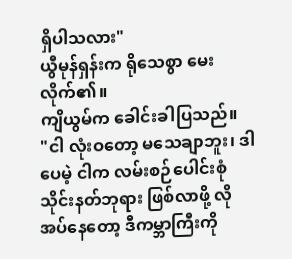ရှိပါသလား"
ယွီမုန်ရှန်းက ရိုသေစွာ မေးလိုက်၏။
ကျိယွမ်က ခေါင်းခါပြသည်။
"ငါ လုံးဝတော့ မသေချာဘူး၊ ဒါပေမဲ့ ငါက လမ်းစဉ်ပေါင်းစုံသိုင်းနတ်ဘုရား ဖြစ်လာဖို့ လိုအပ်နေတော့ ဒီကမ္ဘာကြီးကို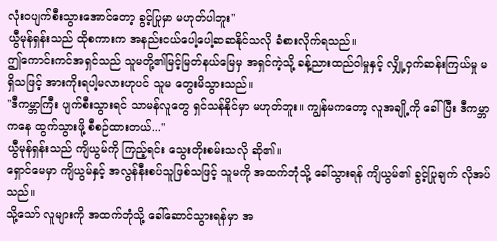လုံးဝပျက်စီးသွားအောင်တော့ ခွင့်ပြုမှာ မဟုတ်ပါဘူး"
ယွီမုန်ရှန်းသည် ထိုစကားက အနည်းငယ်ပေါ့ပေါ့ဆဆနိုင်သလို ခံစားလိုက်ရသည်။
ဤကောင်းကင်အရှင်သည် သူမတို့၏မြင့်မြတ်နယ်မြေမှ အရှင်ကဲ့သို့ ခန့်ညားထည်ဝါမှုနှင့် လျှို့ဝှက်ဆန်းကြယ်မှု မရှိသဖြင့် အားကိုးရပါ့မလားဟုပင် သူမ တွေးမိသွားသည်။
"ဒီကမ္ဘာကြီး ပျက်စီးသွားရင် သာမန်လူတွေ ရှင်သန်နိုင်မှာ မဟုတ်ဘူး။ ကျွန်မကတော့ လူအချို့ကို ခေါ်ပြီး ဒီကမ္ဘာကနေ ထွက်သွားဖို့ စီစဉ်ထားတယ်..."
ယွီမုန်ရှန်းသည် ကျိယွမ်ကို ကြည့်ရင်း သွေးတိုးစမ်းသလို ဆို၏။
ရှောင်မေမှာ ကျိယွမ်နှင့် အလွန်နီးစပ်သူဖြစ်သဖြင့် သူမကို အထက်ဘုံသို့ ခေါ်သွားရန် ကျိယွမ်၏ ခွင့်ပြုချက် လိုအပ်သည်။
သို့သော် လူများကို အထက်ဘုံသို့ ခေါ်ဆောင်သွားရန်မှာ အ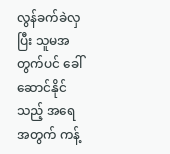လွန်ခက်ခဲလှပြီး သူမအတွက်ပင် ခေါ်ဆောင်နိုင်သည့် အရေအတွက် ကန့်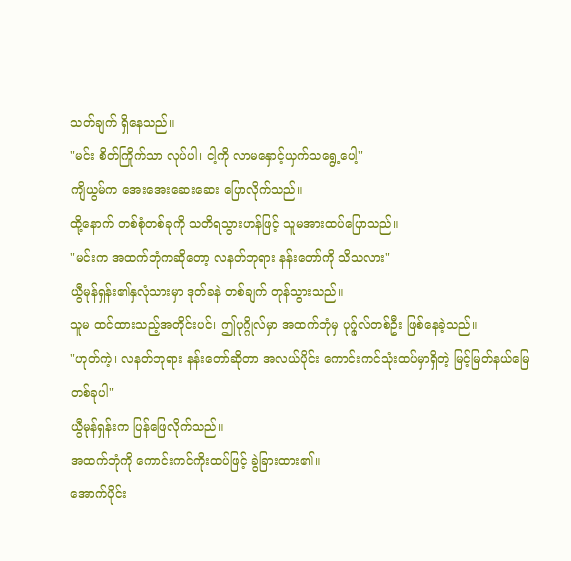သတ်ချက် ရှိနေသည်။
"မင်း စိတ်ကြိုက်သာ လုပ်ပါ၊ ငါ့ကို လာမနှောင့်ယှက်သရွေ့ပေါ့"
ကျိယွမ်က အေးအေးဆေးဆေး ပြောလိုက်သည်။
ထို့နောက် တစ်စုံတစ်ခုကို သတိရသွားဟန်ဖြင့် သူမအားထပ်ပြောသည်။
"မင်းက အထက်ဘုံကဆိုတော့ လနတ်ဘုရား နန်းတော်ကို သိသလား"
ယွီမုန်ရှန်း၏နှလုံသားမှာ ဒုတ်ခနဲ တစ်ချက် တုန်သွားသည်။
သူမ ထင်ထားသည့်အတိုင်းပင်၊ ဤပုဂ္ဂိုလ်မှာ အထက်ဘုံမှ ပုဂ္ဂ်ုလ်တစ်ဦး ဖြစ်နေခဲ့သည်။
"ဟုတ်ကဲ့၊ လနတ်ဘုရား နန်းတော်ဆိုတာ အလယ်ပိုင်း ကောင်းကင်သုံးထပ်မှာရှိတဲ့ မြင့်မြတ်နယ်မြေတစ်ခုပါ"
ယွီမုန်ရှန်းက ပြန်ဖြေလိုက်သည်။
အထက်ဘုံကို ကောင်းကင်ကိုးထပ်ဖြင့် ခွဲခြားထား၏။
အောက်ပိုင်း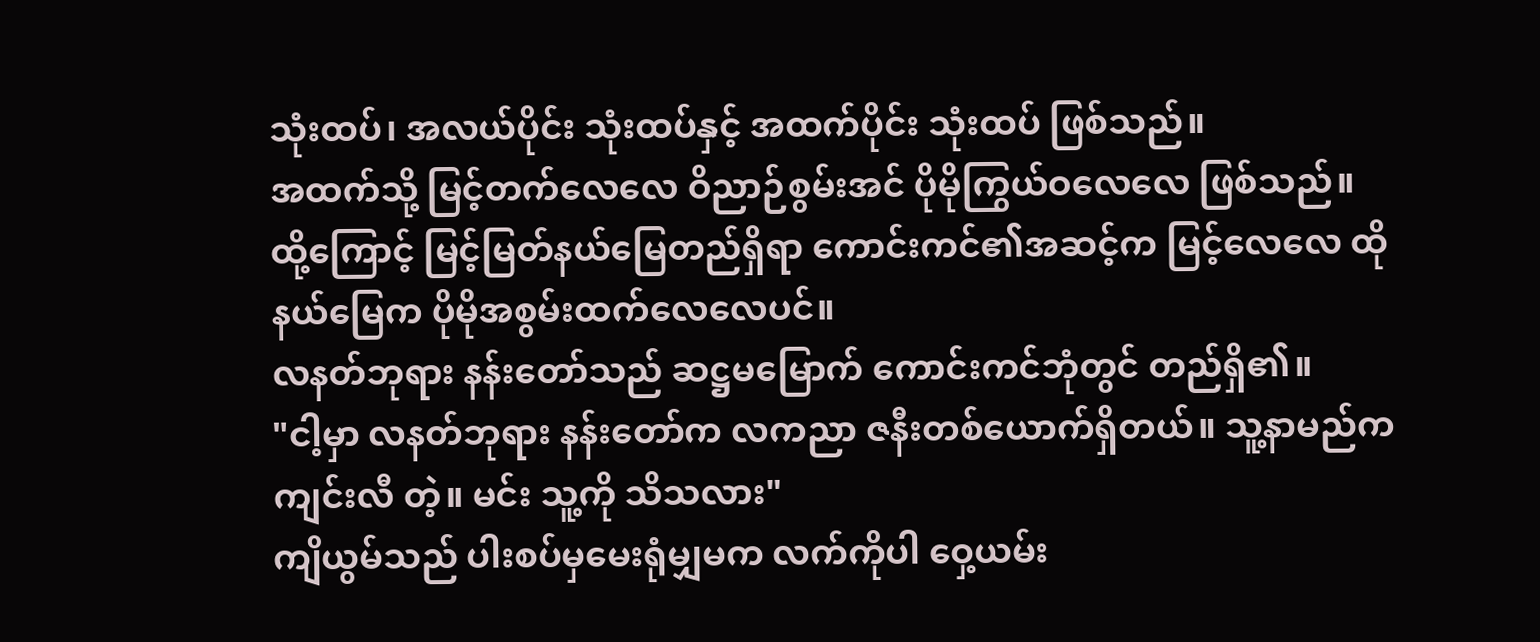သုံးထပ်၊ အလယ်ပိုင်း သုံးထပ်နှင့် အထက်ပိုင်း သုံးထပ် ဖြစ်သည်။
အထက်သို့ မြင့်တက်လေလေ ဝိညာဉ်စွမ်းအင် ပိုမိုကြွယ်ဝလေလေ ဖြစ်သည်။
ထို့ကြောင့် မြင့်မြတ်နယ်မြေတည်ရှိရာ ကောင်းကင်၏အဆင့်က မြင့်လေလေ ထိုနယ်မြေက ပိုမိုအစွမ်းထက်လေလေပင်။
လနတ်ဘုရား နန်းတော်သည် ဆဋ္ဌမမြောက် ကောင်းကင်ဘုံတွင် တည်ရှိ၏။
"ငါ့မှာ လနတ်ဘုရား နန်းတော်က လကညာ ဇနီးတစ်ယောက်ရှိတယ်။ သူ့နာမည်က ကျင်းလီ တဲ့။ မင်း သူ့ကို သိသလား"
ကျိယွမ်သည် ပါးစပ်မှမေးရုံမျှမက လက်ကိုပါ ဝှေ့ယမ်း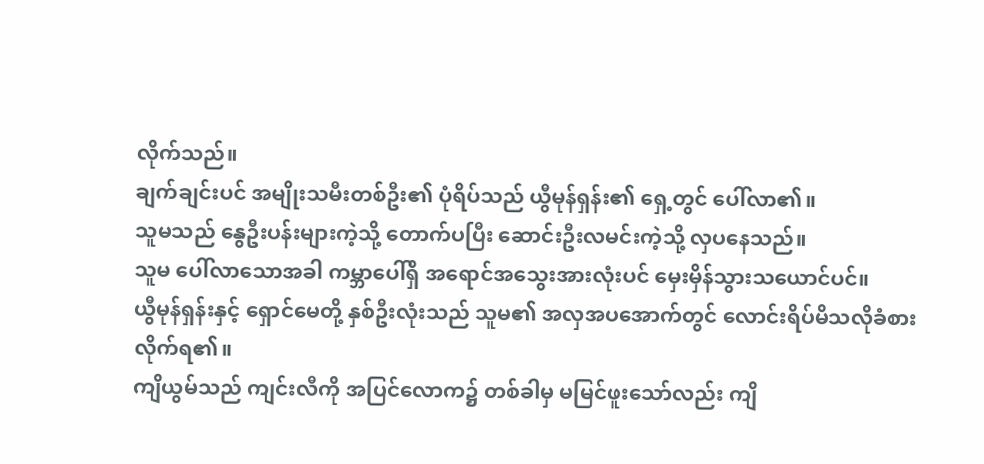လိုက်သည်။
ချက်ချင်းပင် အမျိုးသမီးတစ်ဦး၏ ပုံရိပ်သည် ယွီမုန်ရှန်း၏ ရှေ့တွင် ပေါ်လာ၏။
သူမသည် နွေဦးပန်းများကဲ့သို့ တောက်ပပြီး ဆောင်းဦးလမင်းကဲ့သို့ လှပနေသည်။
သူမ ပေါ်လာသောအခါ ကမ္ဘာပေါ်ရှိ အရောင်အသွေးအားလုံးပင် မှေးမှိန်သွားသယောင်ပင်။
ယွီမုန်ရှန်းနှင့် ရှောင်မေတို့ နှစ်ဦးလုံးသည် သူမ၏ အလှအပအောက်တွင် လောင်းရိပ်မိသလိုခံစားလိုက်ရ၏။
ကျိယွမ်သည် ကျင်းလီကို အပြင်လောက၌ တစ်ခါမှ မမြင်ဖူးသော်လည်း ကျိ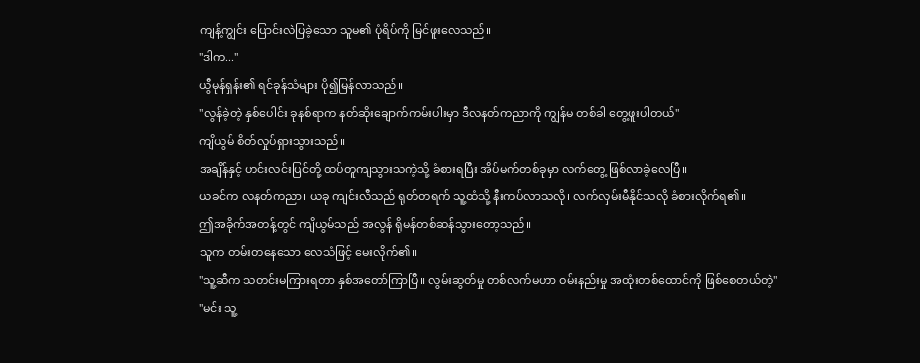ကျန့်ကျွင်း ပြောင်းလဲပြခဲ့သော သူမ၏ ပုံရိပ်ကို မြင်ဖူးလေသည်။
"ဒါက..."
ယွီမုန်ရှန်း၏ ရင်ခုန်သံများ ပို၍မြန်လာသည်။
"လွန်ခဲ့တဲ့ နှစ်ပေါင်း ခုနစ်ရာက နတ်ဆိုးချောက်ကမ်းပါးမှာ ဒီလနတ်ကညာကို ကျွန်မ တစ်ခါ တွေ့ဖူးပါတယ်"
ကျိယွမ် စိတ်လှုပ်ရှားသွားသည်။
အချိန်နှင့် ဟင်းလင်းပြင်တို့ ထပ်တူကျသွားသကဲ့သို့ ခံစားရပြီး အိပ်မက်တစ်ခုမှာ လက်တွေ့ ဖြစ်လာခဲ့လေပြီ။
ယခင်က လနတ်ကညာ၊ ယခု ကျင်းလီသည် ရုတ်တရက် သူ့ထံသို့ နီးကပ်လာသလို၊ လက်လှမ်းမီနိုင်သလို ခံစားလိုက်ရ၏။
ဤအခိုက်အတန့်တွင် ကျိယွမ်သည် အလွန် ရိုမန်တစ်ဆန်သွားတော့သည်။
သူက တမ်းတနေသော လေသံဖြင့် မေးလိုက်၏။
"သူ့ဆီက သတင်းမကြားရတာ နှစ်အတော်ကြာပြီ။ လွမ်းဆွတ်မှု တစ်လက်မဟာ ဝမ်းနည်းမှု အထုံးတစ်ထောင်ကို ဖြစ်စေတယ်တဲ့"
"မင်း သူ့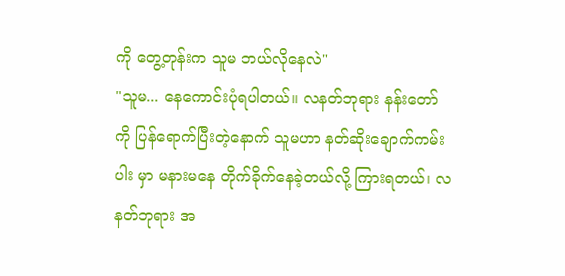ကို တွေ့တုန်းက သူမ ဘယ်လိုနေလဲ"
"သူမ... နေကောင်းပုံရပါတယ်။ လနတ်ဘုရား နန်းတော်ကို ပြန်ရောက်ပြီးတဲ့နောက် သူမဟာ နတ်ဆိုးချောက်ကမ်းပါး မှာ မနားမနေ တိုက်ခိုက်နေခဲ့တယ်လို့ ကြားရတယ်၊ လနတ်ဘုရား အ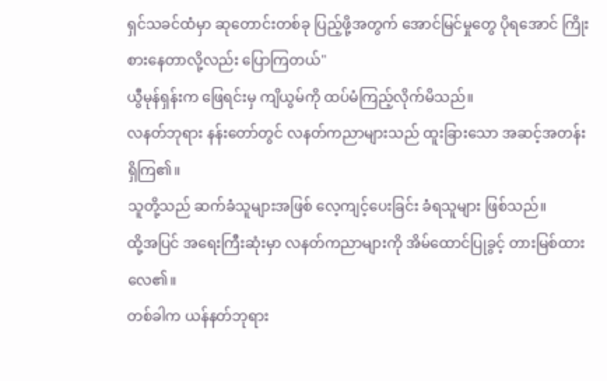ရှင်သခင်ထံမှာ ဆုတောင်းတစ်ခု ပြည့်ဖို့အတွက် အောင်မြင်မှုတွေ ပိုရအောင် ကြိုးစားနေတာလို့လည်း ပြောကြတယ်"
ယွီမုန်ရှန်းက ဖြေရင်းမှ ကျိယွမ်ကို ထပ်မံကြည့်လိုက်မိသည်။
လနတ်ဘုရား နန်းတော်တွင် လနတ်ကညာများသည် ထူးခြားသော အဆင့်အတန်း ရှိကြ၏။
သူတို့သည် ဆက်ခံသူများအဖြစ် လေ့ကျင့်ပေးခြင်း ခံရသူများ ဖြစ်သည်။
ထို့အပြင် အရေးကြီးဆုံးမှာ လနတ်ကညာများကို အိမ်ထောင်ပြုခွင့် တားမြစ်ထားလေ၏။
တစ်ခါက ယန်နတ်ဘုရား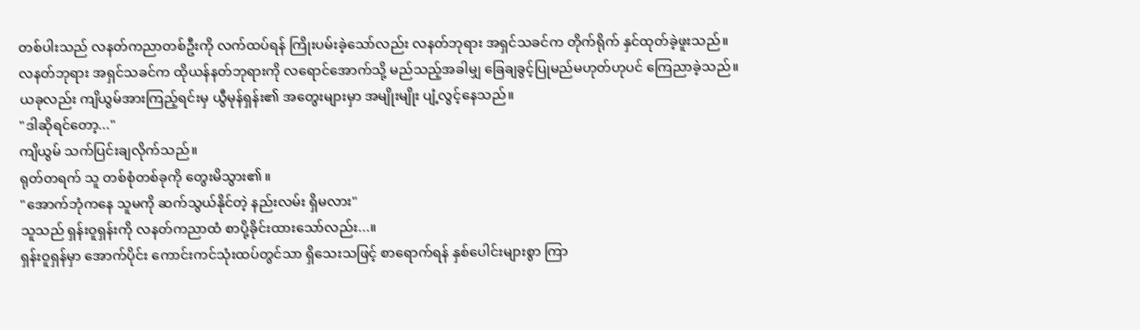တစ်ပါးသည် လနတ်ကညာတစ်ဦးကို လက်ထပ်ရန် ကြိုးပမ်းခဲ့သော်လည်း လနတ်ဘုရား အရှင်သခင်က တိုက်ရိုက် နှင်ထုတ်ခဲ့ဖူးသည်။
လနတ်ဘုရား အရှင်သခင်က ထိုယန်နတ်ဘုရားကို လရောင်အောက်သို့ မည်သည့်အခါမျှ ခြေချခွင့်ပြုမည်မဟုတ်ဟုပင် ကြေညာခဲ့သည်။
ယခုလည်း ကျိယွမ်အားကြည့်ရင်းမှ ယွီမုန်ရှန်း၏ အတွေးများမှာ အမျိုးမျိုး ပျံ့လွင့်နေသည်။
"ဒါဆိုရင်တော့..."
ကျိယွမ် သက်ပြင်းချလိုက်သည်။
ရုတ်တရက် သူ တစ်စုံတစ်ခုကို တွေးမိသွား၏။
"အောက်ဘုံကနေ သူမကို ဆက်သွယ်နိုင်တဲ့ နည်းလမ်း ရှိမလား"
သူသည် ရှန်းဝူရှန်းကို လနတ်ကညာထံ စာပို့ခိုင်းထားသော်လည်း...။
ရှန်းဝူရှန်မှာ အောက်ပိုင်း ကောင်းကင်သုံးထပ်တွင်သာ ရှိသေးသဖြင့် စာရောက်ရန် နှစ်ပေါင်းများစွာ ကြာ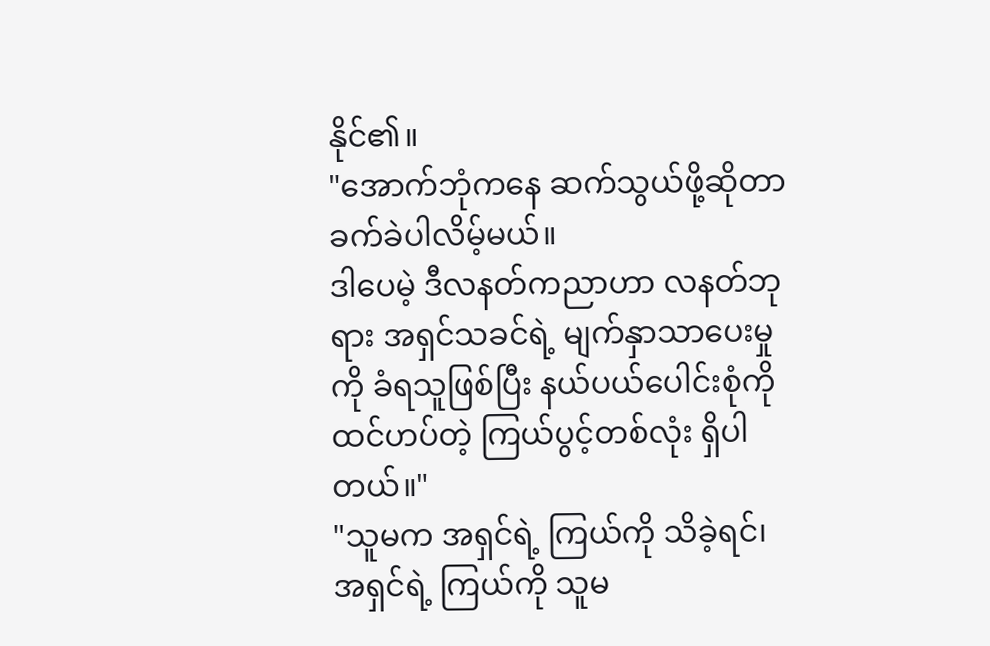နိုင်၏။
"အောက်ဘုံကနေ ဆက်သွယ်ဖို့ဆိုတာ ခက်ခဲပါလိမ့်မယ်။
ဒါပေမဲ့ ဒီလနတ်ကညာဟာ လနတ်ဘုရား အရှင်သခင်ရဲ့ မျက်နှာသာပေးမှုကို ခံရသူဖြစ်ပြီး နယ်ပယ်ပေါင်းစုံကို ထင်ဟပ်တဲ့ ကြယ်ပွင့်တစ်လုံး ရှိပါတယ်။"
"သူမက အရှင်ရဲ့ ကြယ်ကို သိခဲ့ရင်၊ အရှင်ရဲ့ ကြယ်ကို သူမ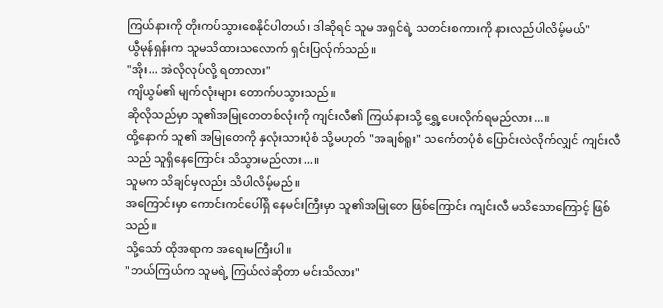ကြယ်နားကို တိုးကပ်သွားစေနိုင်ပါတယ်၊ ဒါဆိုရင် သူမ အရှင်ရဲ့ သတင်းစကားကို နားလည်ပါလိမ့်မယ်"
ယွီမုန်ရှန်းက သူမသိထားသလောက် ရှင်းပြလ်ုက်သည်။
"အိုး... အဲလိုလုပ်လို့ ရတာလား"
ကျိယွမ်၏ မျက်လုံးများ တောက်ပသွားသည်။
ဆိုလိုသည်မှာ သူ၏အမြုတေတစ်လုံးကို ကျင်းလီ၏ ကြယ်နားသို့ ရွှေ့ပေးလိုက်ရမည်လား...။
ထို့နောက် သူ၏ အမြုတေကို နှလုံးသားပုံစံ သို့မဟုတ် "အချစ်ရူး" သင်္ကေတပုံစံ ပြောင်းလဲလိုက်လျှင် ကျင်းလီသည် သူရှိနေကြောင်း သိသွားမည်လား...။
သူမက သိချင်မှလည်း သိပါလိမ့်မည်။
အကြောင်းမှာ ကောင်းကင်ပေါ်ရှိ နေမင်းကြီးမှာ သူ၏အမြုတေ ဖြစ်ကြောင်း ကျင်းလီ မသိသောကြောင့် ဖြစ်သည်။
သို့သော် ထိုအရာက အရေးမကြီးပါ။
"ဘယ်ကြယ်က သူမရဲ့ ကြယ်လဲဆိုတာ မင်းသိလား"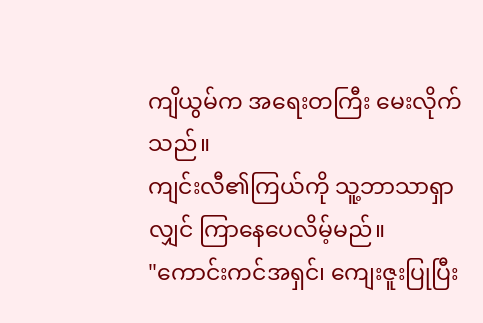ကျိယွမ်က အရေးတကြီး မေးလိုက်သည်။
ကျင်းလီ၏ကြယ်ကို သူ့ဘာသာရှာလျှင် ကြာနေပေလိမ့်မည်။
"ကောင်းကင်အရှင်၊ ကျေးဇူးပြုပြီး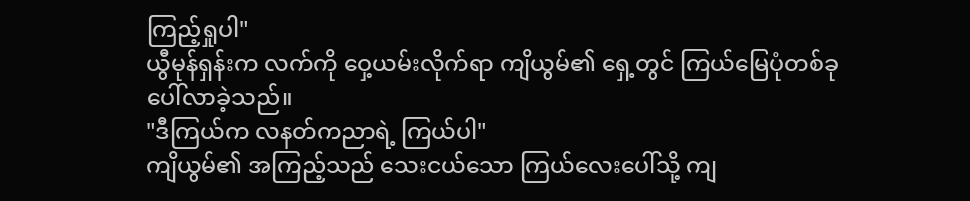ကြည့်ရှုပါ"
ယွီမုန်ရှန်းက လက်ကို ဝှေ့ယမ်းလိုက်ရာ ကျိယွမ်၏ ရှေ့တွင် ကြယ်မြေပုံတစ်ခု ပေါ်လာခဲ့သည်။
"ဒီကြယ်က လနတ်ကညာရဲ့ ကြယ်ပါ"
ကျိယွမ်၏ အကြည့်သည် သေးငယ်သော ကြယ်လေးပေါ်သို့ ကျ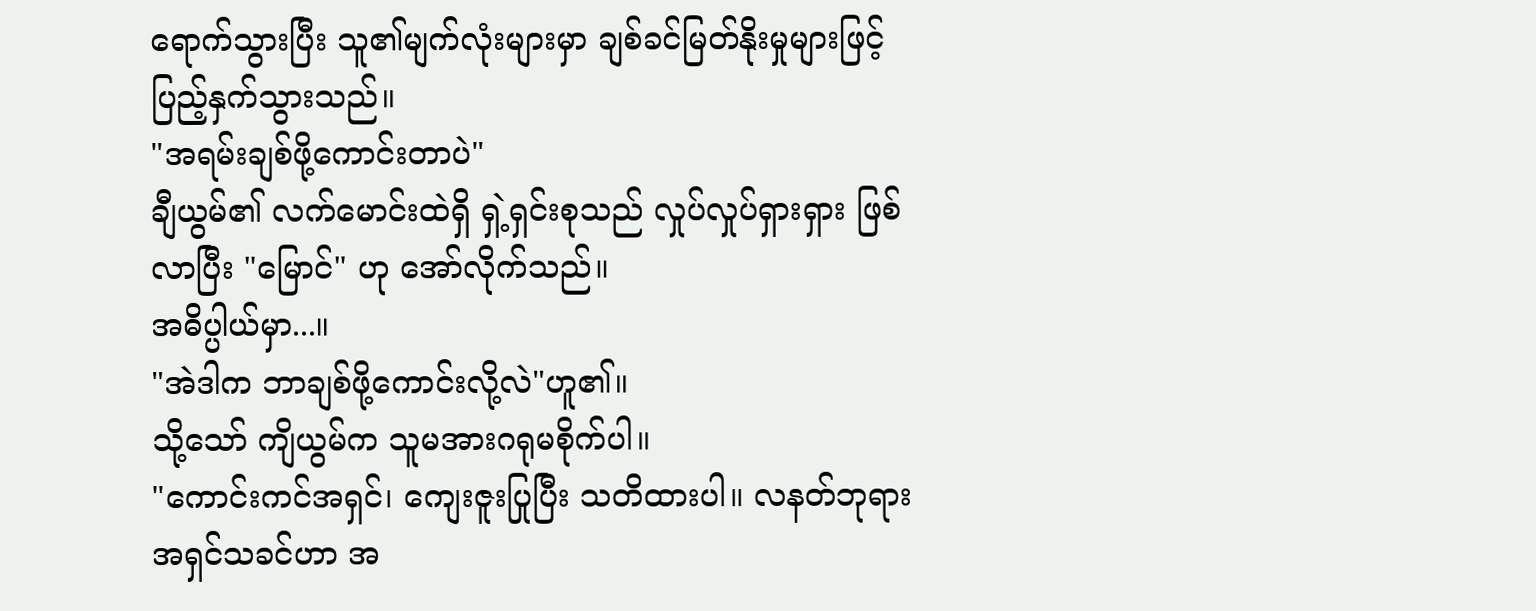ရောက်သွားပြီး သူ၏မျက်လုံးများမှာ ချစ်ခင်မြတ်နိုးမှုများဖြင့် ပြည့်နှက်သွားသည်။
"အရမ်းချစ်ဖို့ကောင်းတာပဲ"
ချီယွမ်၏ လက်မောင်းထဲရှိ ရှဲ့ရှင်းစုသည် လှုပ်လှုပ်ရှားရှား ဖြစ်လာပြီး "မြောင်" ဟု အော်လိုက်သည်။
အဓိပ္ပါယ်မှာ...။
"အဲဒါက ဘာချစ်ဖို့ကောင်းလို့လဲ"ဟူ၏။
သို့သော် ကျိယွမ်က သူမအားဂရုမစိုက်ပါ။
"ကောင်းကင်အရှင်၊ ကျေးဇူးပြုပြီး သတိထားပါ။ လနတ်ဘုရား အရှင်သခင်ဟာ အ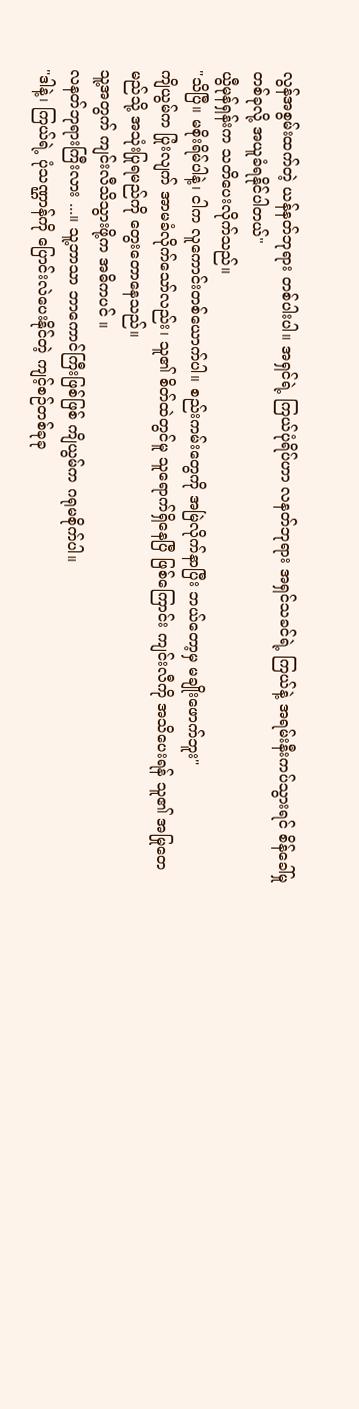လွန်အစွမ်းထက်တဲ့ ယန်နတ်ဘုရား တစ်ပါးပါ။ အရှင်ရဲ့ ကြယ်ပုံရိပ်ဟာ လနတ်ဘုရား အရှင်သခင်ရဲ့ ကြယ်နဲ့ အရမ်းနီးကပ်သွားရင် စိန်ခေါ်မှုတစ်ခုလို့ အယူခံရနိုင်ပါတယ်"
ယွီမုန်ရှန်းက သတိပေးလိုက်သည်။
"သိပြီ။ မစိုးရိမ်ပါနဲ့၊ ငါက လူကောင်းတစ်ယောက်ပါ။ စည်းကမ်းတွေကို အမြဲလိုက်နာပြီး ဘယ်တော့မှ မချိုးဖောက်ဘူး"
ကျိယွမ်က ပြုံးလျက် အာမခံလိုက်သော်လည်း၊ သူ၏ စိတ်ထဲတွင်မူ သူရောက်ရှိနေပြီ ဖြစ်ကြောင်း ကျင်းလီကို အသိပေးရန် သူ၏ အမြုတေမည်သို့ အသုံးပြုရမည်ကို တွေးတောနေသည်။
သူ့အတွက် ကျင်းလီသိသွားဖို့က အဓိကပင် ။
လနတ်ဘုရားကြီးလား ...။ သူ့ဘာသာ ဘာကောင်ကြီးဖြစ်ဖြစ် ကျိယွမ်က ဂရုမစိုက်ပါ။
"ဒါနဲ့၊ ကြယ်ရဲ့ ပုံသဏ္ဌာန်ကို ပြောင်းလဲပေးနိုင်တဲ့ ကျင့်စဉ်တစ်ခုခု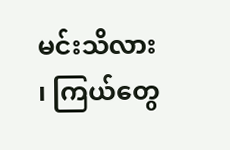မင်းသိလား ၊ ကြယ်တွေ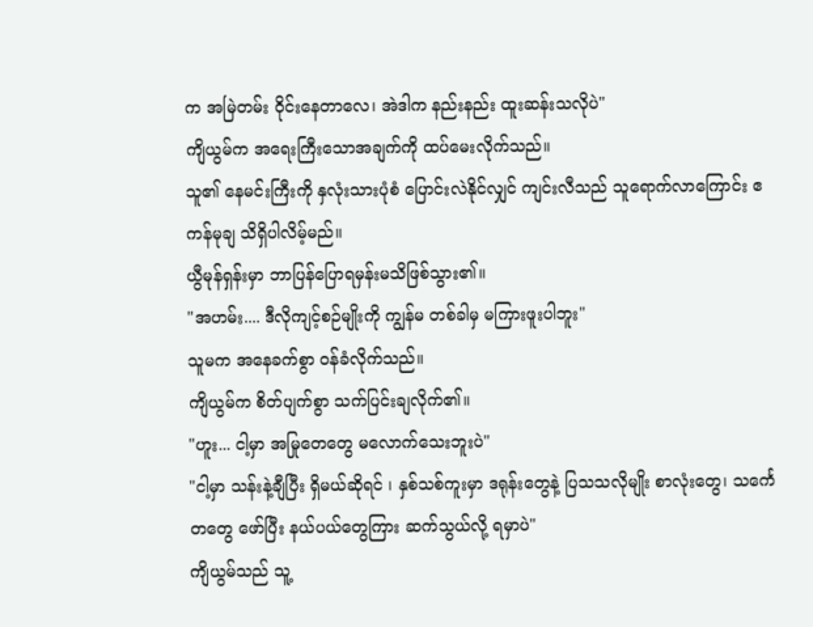က အမြဲတမ်း ဝိုင်းနေတာလေ၊ အဲဒါက နည်းနည်း ထူးဆန်းသလိုပဲ"
ကျိယွမ်က အရေးကြီးသောအချက်ကို ထပ်မေးလိုက်သည်။
သူ၏ နေမင်းကြီးကို နှလုံးသားပုံစံ ပြောင်းလဲနိုင်လျှင် ကျင်းလီသည် သူရောက်လာကြောင်း ဧကန်မုချ သိရှိပါလိမ့်မည်။
ယွီမုန်ရှန်းမှာ ဘာပြန်ပြောရမှန်းမသိဖြစ်သွား၏။
"အဟမ်း.... ဒီလိုကျင့်စဉ်မျိုးကို ကျွန်မ တစ်ခါမှ မကြားဖူးပါဘူး"
သူမက အနေခက်စွာ ဝန်ခံလိုက်သည်။
ကျိယွမ်က စိတ်ပျက်စွာ သက်ပြင်းချလိုက်၏။
"ဟူး... ငါ့မှာ အမြုတေတွေ မလောက်သေးဘူးပဲ"
"ငါ့မှာ သန်းနဲ့ချီပြီး ရှိမယ်ဆိုရင် ၊ နှစ်သစ်ကူးမှာ ဒရုန်းတွေနဲ့ ပြသသလိုမျိုး စာလုံးတွေ၊ သင်္ကေတတွေ ဖော်ပြီး နယ်ပယ်တွေကြား ဆက်သွယ်လို့ ရမှာပဲ"
ကျိယွမ်သည် သူ့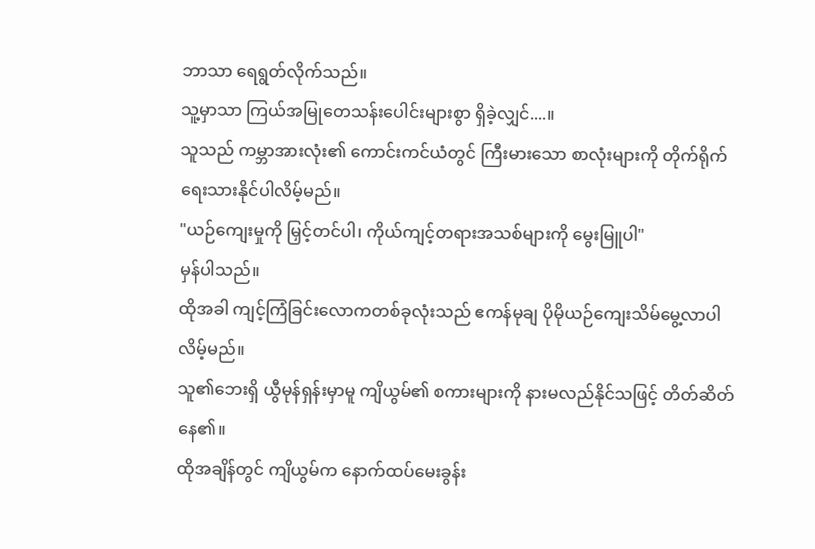ဘာသာ ရေရွတ်လိုက်သည်။
သူ့မှာသာ ကြယ်အမြုတေသန်းပေါင်းများစွာ ရှိခဲ့လျှင်....။
သူသည် ကမ္ဘာအားလုံး၏ ကောင်းကင်ယံတွင် ကြီးမားသော စာလုံးများကို တိုက်ရိုက် ရေးသားနိုင်ပါလိမ့်မည်။
"ယဉ်ကျေးမှုကို မြှင့်တင်ပါ၊ ကိုယ်ကျင့်တရားအသစ်များကို မွေးမြူပါ"
မှန်ပါသည်။
ထိုအခါ ကျင့်ကြံခြင်းလောကတစ်ခုလုံးသည် ဧကန်မုချ ပိုမိုယဉ်ကျေးသိမ်မွေ့လာပါလိမ့်မည်။
သူ၏ဘေးရှိ ယွီမုန်ရှန်းမှာမူ ကျိယွမ်၏ စကားများကို နားမလည်နိုင်သဖြင့် တိတ်ဆိတ်နေ၏။
ထိုအချိန်တွင် ကျိယွမ်က နောက်ထပ်မေးခွန်း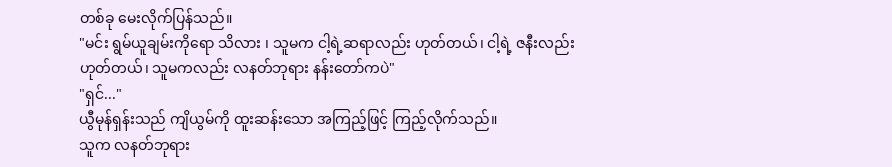တစ်ခု မေးလိုက်ပြန်သည်။
"မင်း ရွမ်ယူချမ်းကိုရော သိလား ၊ သူမက ငါ့ရဲ့ဆရာလည်း ဟုတ်တယ်၊ ငါ့ရဲ့ ဇနီးလည်း ဟုတ်တယ်၊ သူမကလည်း လနတ်ဘုရား နန်းတော်ကပဲ"
"ရှင်..."
ယွီမုန်ရှန်းသည် ကျိယွမ်ကို ထူးဆန်းသော အကြည့်ဖြင့် ကြည့်လိုက်သည်။
သူက လနတ်ဘုရား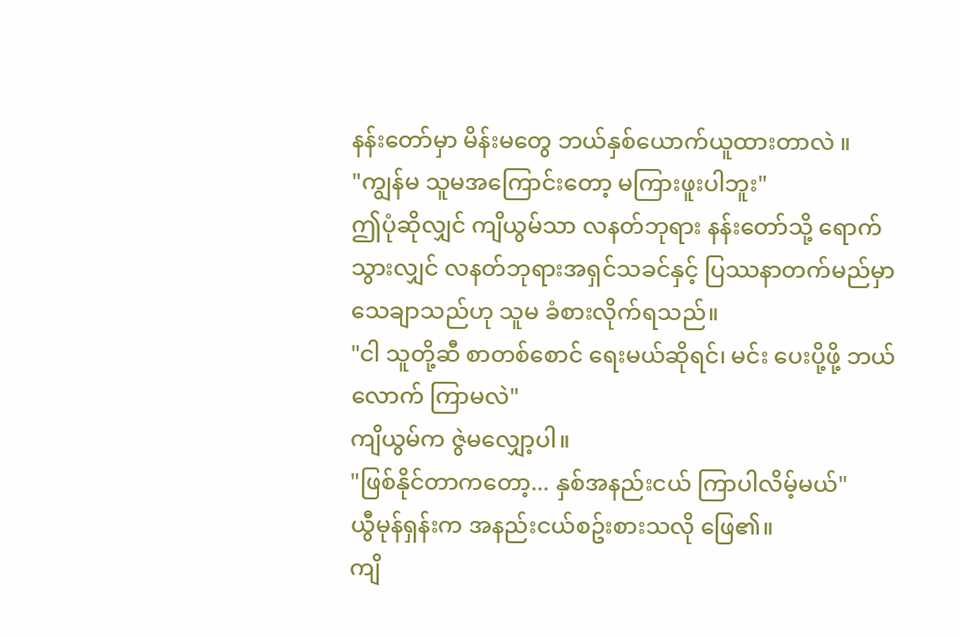နန်းတော်မှာ မိန်းမတွေ ဘယ်နှစ်ယောက်ယူထားတာလဲ ။
"ကျွန်မ သူမအကြောင်းတော့ မကြားဖူးပါဘူး"
ဤပုံဆိုလျှင် ကျိယွမ်သာ လနတ်ဘုရား နန်းတော်သို့ ရောက်သွားလျှင် လနတ်ဘုရားအရှင်သခင်နှင့် ပြဿနာတက်မည်မှာ သေချာသည်ဟု သူမ ခံစားလိုက်ရသည်။
"ငါ သူတို့ဆီ စာတစ်စောင် ရေးမယ်ဆိုရင်၊ မင်း ပေးပို့ဖို့ ဘယ်လောက် ကြာမလဲ"
ကျိယွမ်က ဇွဲမလျှော့ပါ။
"ဖြစ်နိုင်တာကတော့... နှစ်အနည်းငယ် ကြာပါလိမ့်မယ်"
ယွီမုန်ရှန်းက အနည်းငယ်စဥ်းစားသလို ဖြေ၏။
ကျိ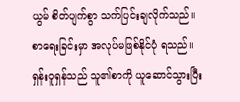ယွမ် စိတ်ပျက်စွာ သက်ပြင်းချလိုက်သည်။
စာရေးခြင်းမှာ အလုပ်မဖြစ်နိုင်ပုံ ရသည်။
ရှန်းဝူရှန်သည် သူ၏စာကို ယူဆောင်သွားပြီး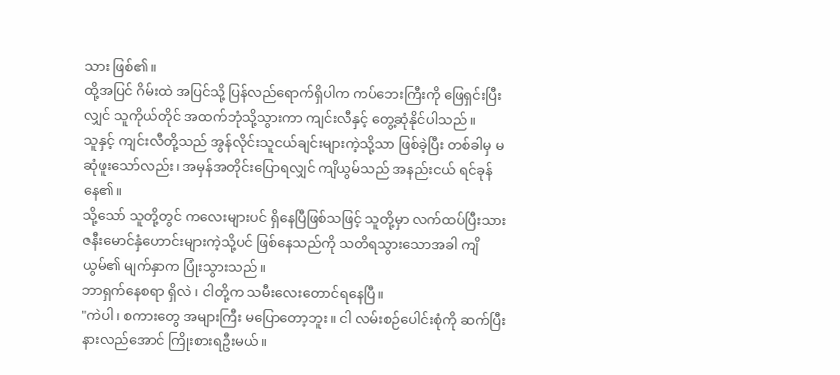သား ဖြစ်၏။
ထို့အပြင် ဂိမ်းထဲ အပြင်သို့ ပြန်လည်ရောက်ရှိပါက ကပ်ဘေးကြီးကို ဖြေရှင်းပြီးလျှင် သူကိုယ်တိုင် အထက်ဘုံသို့သွားကာ ကျင်းလီနှင့် တွေ့ဆုံနိုင်ပါသည်။
သူနှင့် ကျင်းလီတို့သည် အွန်လိုင်းသူငယ်ချင်းများကဲ့သို့သာ ဖြစ်ခဲ့ပြီး တစ်ခါမှ မဆုံဖူးသော်လည်း၊ အမှန်အတိုင်းပြောရလျှင် ကျိယွမ်သည် အနည်းငယ် ရင်ခုန်နေ၏။
သို့သော် သူတို့တွင် ကလေးများပင် ရှိနေပြီဖြစ်သဖြင့် သူတို့မှာ လက်ထပ်ပြီးသား ဇနီးမောင်နှံဟောင်းများကဲ့သို့ပင် ဖြစ်နေသည်ကို သတိရသွားသောအခါ ကျိယွမ်၏ မျက်နှာက ပြုံးသွားသည်။
ဘာရှက်နေစရာ ရှိလဲ ၊ ငါတို့က သမီးလေးတောင်ရနေပြီ။
"ကဲပါ၊ စကားတွေ အများကြီး မပြောတော့ဘူး။ ငါ လမ်းစဉ်ပေါင်းစုံကို ဆက်ပြီး နားလည်အောင် ကြိုးစားရဦးမယ်။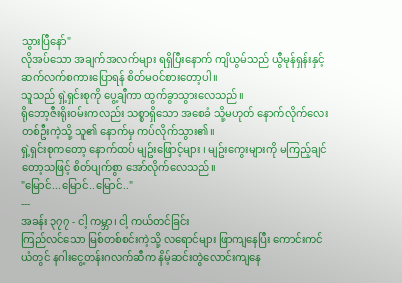သွားပြီနော်"
လိုအပ်သော အချက်အလက်များ ရရှိပြီးနောက် ကျိယွမ်သည် ယွီမုန်ရှန်းနှင့် ဆက်လက်စကားပြောရန် စိတ်မဝင်စားတော့ပါ။
သူသည် ရှဲ့ရှင်းစုကို ပွေ့ချီကာ ထွက်ခွာသွားလေသည်။
ရိုဘော့ဇီးရိုးဝမ်းကလည်း သစ္စာရှိသော အစေခံ သို့မဟုတ် နောက်လိုက်လေးတစ်ဦးကဲ့သို့ သူ၏ နောက်မှ ကပ်လိုက်သွား၏။
ရှဲ့ရှင်းစုကတော့ နောက်ထပ် မျဥ်းဖြောင့်များ ၊ မျဥ်းကွေးများကို မကြည့်ချင်တော့သဖြင့် စိတ်ပျက်စွာ အော်လိုက်လေသည်။
"မြောင်...မြောင်..မြောင်.."
---
အခန်း ၃၇၇ - ငါ့ ကမ္ဘာ၊ ငါ့ ကယ်တင်ခြင်း
ကြည်လင်သော မြစ်တစ်စင်းကဲ့သို့ လရောင်များ ဖြာကျနေပြီး ကောင်းကင်ယံတွင် နဂါးငွေ့တန်းဂလက်ဆီက နိမ့်ဆင်းတွဲလောင်းကျနေ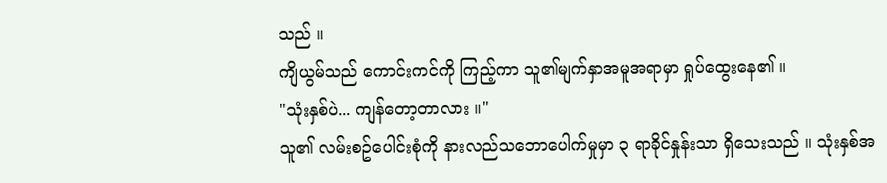သည် ။
ကျိယွမ်သည် ကောင်းကင်ကို ကြည့်ကာ သူ၏မျက်နှာအမူအရာမှာ ရှုပ်ထွေးနေ၏ ။
"သုံးနှစ်ပဲ... ကျန်တော့တာလား ။"
သူ၏ လမ်းစဥ်ပေါင်းစုံကို နားလည်သဘောပေါက်မှုမှာ ၃ ရာခိုင်နှုန်းသာ ရှိသေးသည် ။ သုံးနှစ်အ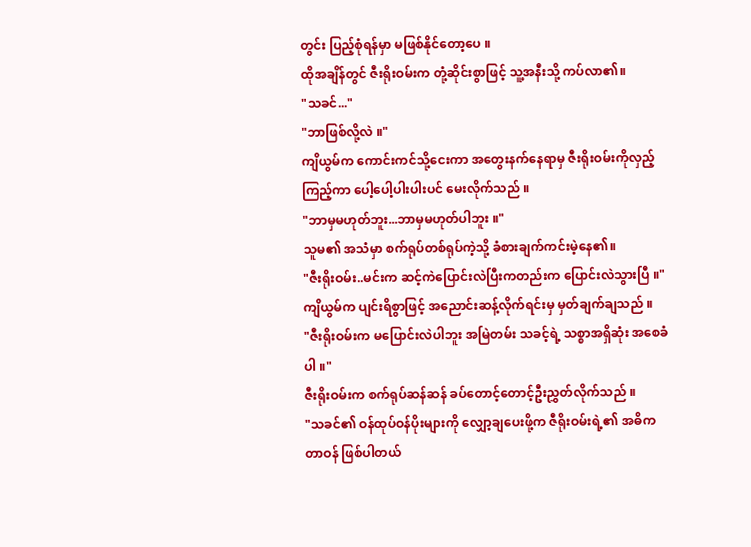တွင်း ပြည့်စုံရန်မှာ မဖြစ်နိုင်တော့ပေ ။
ထိုအချိန်တွင် ဇီးရိုးဝမ်းက တုံ့ဆိုင်းစွာဖြင့် သူ့အနီးသို့ ကပ်လာ၏။
"သခင်..."
"ဘာဖြစ်လို့လဲ ။"
ကျိယွမ်က ကောင်းကင်သို့ငေးကာ အတွေးနက်နေရာမှ ဇီးရိုးဝမ်းကိုလှည့်ကြည့်ကာ ပေါ့ပေါ့ပါးပါးပင် မေးလိုက်သည် ။
"ဘာမှမဟုတ်ဘူး...ဘာမှမဟုတ်ပါဘူး ။"
သူမ၏ အသံမှာ စက်ရုပ်တစ်ရုပ်ကဲ့သို့ ခံစားချက်ကင်းမဲ့နေ၏။
"ဇီးရိုးဝမ်း..မင်းက ဆင့်ကဲပြောင်းလဲပြီးကတည်းက ပြောင်းလဲသွားပြီ ။"
ကျိယွမ်က ပျင်းရိစွာဖြင့် အညောင်းဆန့်လိုက်ရင်းမှ မှတ်ချက်ချသည် ။
"ဇီးရိုးဝမ်းက မပြောင်းလဲပါဘူး အမြဲတမ်း သခင့်ရဲ့ သစ္စာအရှိဆုံး အစေခံပါ ။"
ဇီးရိုးဝမ်းက စက်ရုပ်ဆန်ဆန် ခပ်တောင့်တောင့်ဦးညွှတ်လိုက်သည် ။
"သခင်၏ ဝန်ထုပ်ဝန်ပိုးများကို လျှော့ချပေးဖို့က ဇီရိုးဝမ်းရဲ့၏ အဓိက တာဝန် ဖြစ်ပါတယ်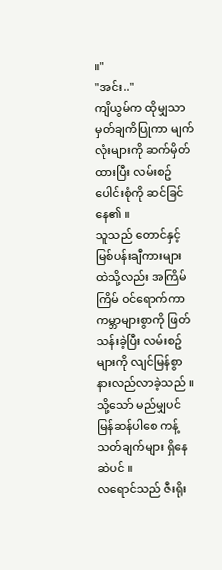။"
"အင်း.."
ကျိယွမ်က ထိုမျှသာမှတ်ချကိပြုကာ မျက်လုံးများကို ဆက်မှိတ်ထားပြီး လမ်းစဥ်ပေါင်းစုံကို ဆင်ခြင်နေ၏ ။
သူသည် တောင်နှင့်မြစ်ပန်းချီကားများ ထဲသို့လည်း အကြိမ်ကြိမ် ဝင်ရောက်ကာ ကမ္ဘာများစွာကို ဖြတ်သန်းခဲ့ပြီး လမ်းစဥ်များကို လျင်မြန်စွာ နားလည်လာခဲ့သည် ။
သို့သော် မည်မျှပင် မြန်ဆန်ပါစေ ကန့်သတ်ချက်များ ရှိနေဆဲပင် ။
လရောင်သည် ဇီးရိုး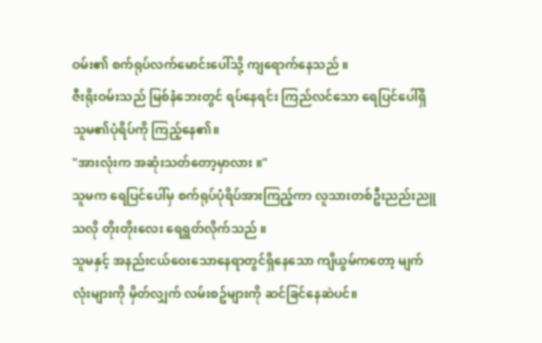ဝမ်း၏ စက်ရုပ်လက်မောင်းပေါ်သို့ ကျရောက်နေသည် ။
ဇီးရိုးဝမ်းသည် မြစ်နံဘေးတွင် ရပ်နေရင်း ကြည်လင်သော ရေပြင်ပေါ်ရှိ သူမ၏ပုံရိပ်ကို ကြည့်နေ၏။
"အားလုံးက အဆုံးသတ်တော့မှာလား ။"
သူမက ရေပြင်ပေါ်မှ စက်ရုပ်ပုံရိပ်အားကြည့်ကာ လူသားတစ်ဦးညည်းညူသလို တိုးတိုးလေး ရေရွတ်လိုက်သည် ။
သူမနှင့် အနည်းငယ်ဝေးသောနေရာတွင်ရှိနေသော ကျိယွမ်ကတော့ မျက်လုံးများကို မှိတ်လျှက် လမ်းစဥ်များကို ဆင်ခြင်နေဆဲပင်။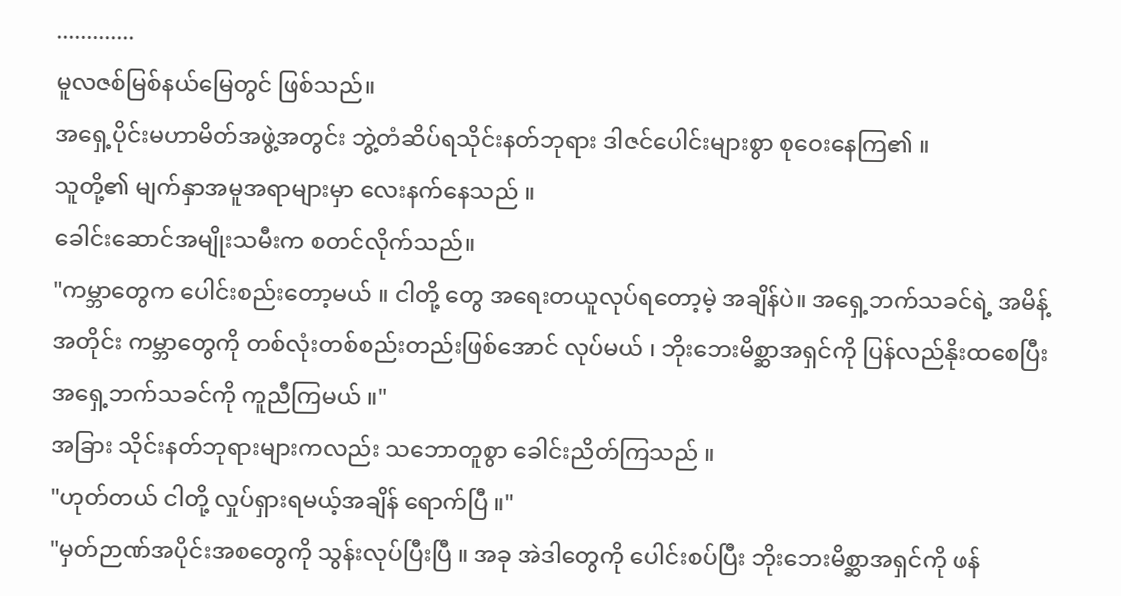.............
မူလဇစ်မြစ်နယ်မြေတွင် ဖြစ်သည်။
အရှေ့ပိုင်းမဟာမိတ်အဖွဲ့အတွင်း ဘွဲ့တံဆိပ်ရသိုင်းနတ်ဘုရား ဒါဇင်ပေါင်းများစွာ စုဝေးနေကြ၏ ။
သူတို့၏ မျက်နှာအမူအရာများမှာ လေးနက်နေသည် ။
ခေါင်းဆောင်အမျိုးသမီးက စတင်လိုက်သည်။
"ကမ္ဘာတွေက ပေါင်းစည်းတော့မယ် ။ ငါတို့ တွေ အရေးတယူလုပ်ရတော့မဲ့ အချိန်ပဲ။ အရှေ့ဘက်သခင်ရဲ့ အမိန့်အတိုင်း ကမ္ဘာတွေကို တစ်လုံးတစ်စည်းတည်းဖြစ်အောင် လုပ်မယ် ၊ ဘိုးဘေးမိစ္ဆာအရှင်ကို ပြန်လည်နိုးထစေပြီး အရှေ့ဘက်သခင်ကို ကူညီကြမယ် ။"
အခြား သိုင်းနတ်ဘုရားများကလည်း သဘောတူစွာ ခေါင်းညိတ်ကြသည် ။
"ဟုတ်တယ် ငါတို့ လှုပ်ရှားရမယ့်အချိန် ရောက်ပြီ ။"
"မှတ်ဉာဏ်အပိုင်းအစတွေကို သွန်းလုပ်ပြီးပြီ ။ အခု အဲဒါတွေကို ပေါင်းစပ်ပြီး ဘိုးဘေးမိစ္ဆာအရှင်ကို ဖန်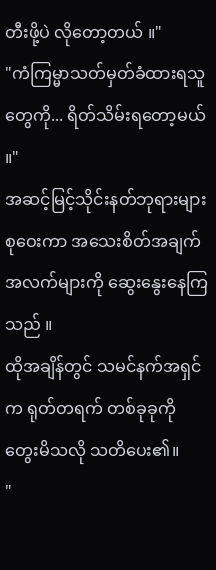တီးဖို့ပဲ လိုတော့တယ် ။"
"ကံကြမ္မာသတ်မှတ်ခံထားရသူတွေကို... ရိတ်သိမ်းရတော့မယ် ။"
အဆင့်မြင့်သိုင်းနတ်ဘုရားများ စုဝေးကာ အသေးစိတ်အချက်အလက်များကို ဆွေးနွေးနေကြသည် ။
ထိုအချိန်တွင် သမင်နက်အရှင် က ရုတ်တရက် တစ်ခုခုကို တွေးမိသလို သတိပေး၏။
"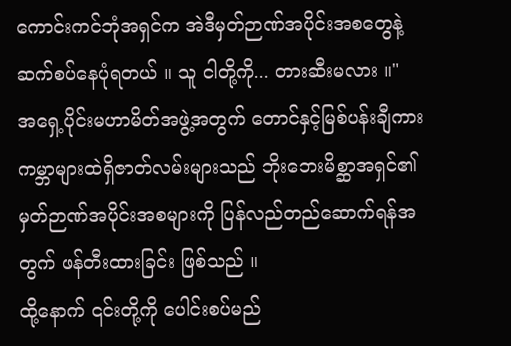ကောင်းကင်ဘုံအရှင်က အဲဒီမှတ်ဉာဏ်အပိုင်းအစတွေနဲ့ ဆက်စပ်နေပုံရတယ် ။ သူ ငါတို့ကို... တားဆီးမလား ။"
အရှေ့ပိုင်းမဟာမိတ်အဖွဲ့အတွက် တောင်နှင့်မြစ်ပန်းချီကား ကမ္ဘာများထဲရှိဇာတ်လမ်းများသည် ဘိုးဘေးမိစ္ဆာအရှင်၏ မှတ်ဉာဏ်အပိုင်းအစများကို ပြန်လည်တည်ဆောက်ရန်အတွက် ဖန်တီးထားခြင်း ဖြစ်သည် ။
ထို့နောက် ၎င်းတို့ကို ပေါင်းစပ်မည်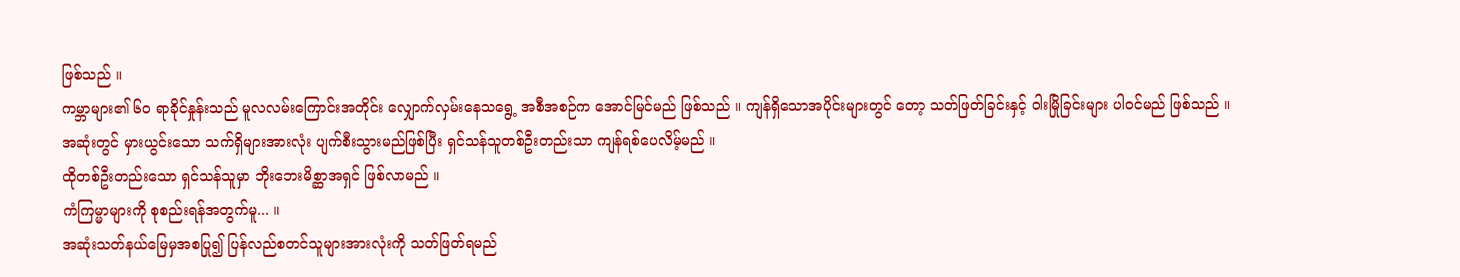ဖြစ်သည် ။
ကမ္ဘာများ၏ ၆၀ ရာခိုင်နှုန်းသည် မူလလမ်းကြောင်းအတိုင်း လျှောက်လှမ်းနေသရွေ့ အစီအစဉ်က အောင်မြင်မည် ဖြစ်သည် ။ ကျန်ရှိသောအပိုင်းများတွင် တော့ သတ်ဖြတ်ခြင်းနှင့် ဝါးမြိုခြင်းများ ပါဝင်မည် ဖြစ်သည် ။
အဆုံးတွင် မှားယွင်းသော သက်ရှိများအားလုံး ပျက်စီးသွားမည်ဖြစ်ပြီး ရှင်သန်သူတစ်ဦးတည်းသာ ကျန်ရစ်ပေလိမ့်မည် ။
ထိုတစ်ဦးတည်းသော ရှင်သန်သူမှာ ဘိုးဘေးမိစ္ဆာအရှင် ဖြစ်လာမည် ။
ကံကြမ္မာများကို စုစည်းရန်အတွက်မူ... ။
အဆုံးသတ်နယ်မြေမှအစပြု၍ ပြန်လည်စတင်သူများအားလုံးကို သတ်ဖြတ်ရမည်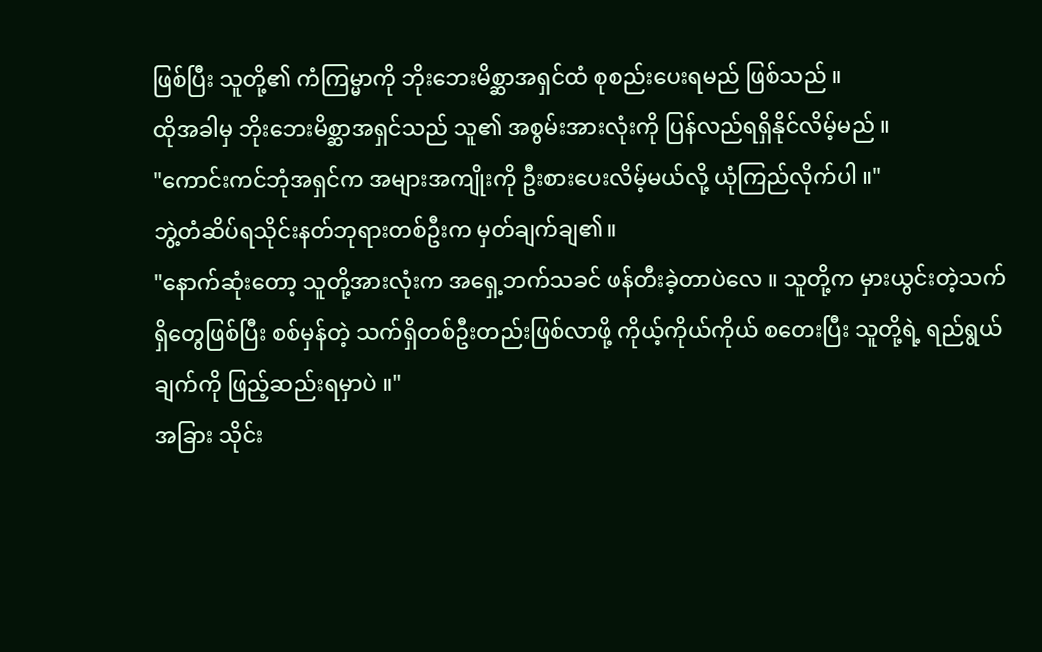ဖြစ်ပြီး သူတို့၏ ကံကြမ္မာကို ဘိုးဘေးမိစ္ဆာအရှင်ထံ စုစည်းပေးရမည် ဖြစ်သည် ။
ထိုအခါမှ ဘိုးဘေးမိစ္ဆာအရှင်သည် သူ၏ အစွမ်းအားလုံးကို ပြန်လည်ရရှိနိုင်လိမ့်မည် ။
"ကောင်းကင်ဘုံအရှင်က အများအကျိုးကို ဦးစားပေးလိမ့်မယ်လို့ ယုံကြည်လိုက်ပါ ။"
ဘွဲ့တံဆိပ်ရသိုင်းနတ်ဘုရားတစ်ဦးက မှတ်ချက်ချ၏။
"နောက်ဆုံးတော့ သူတို့အားလုံးက အရှေ့ဘက်သခင် ဖန်တီးခဲ့တာပဲလေ ။ သူတို့က မှားယွင်းတဲ့သက်ရှိတွေဖြစ်ပြီး စစ်မှန်တဲ့ သက်ရှိတစ်ဦးတည်းဖြစ်လာဖို့ ကိုယ့်ကိုယ်ကိုယ် စတေးပြီး သူတို့ရဲ့ ရည်ရွယ်ချက်ကို ဖြည့်ဆည်းရမှာပဲ ။"
အခြား သိုင်း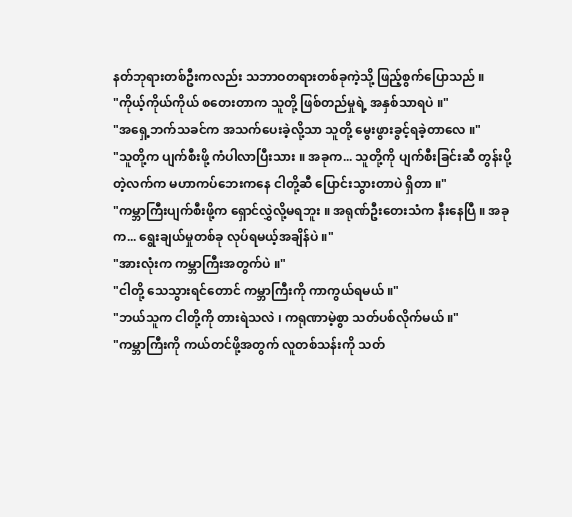နတ်ဘုရားတစ်ဦးကလည်း သဘာဝတရားတစ်ခုကဲ့သို့ ဖြည့်စွက်ပြောသည် ။
"ကိုယ့်ကိုယ်ကိုယ် စတေးတာက သူတို့ ဖြစ်တည်မှုရဲ့ အနှစ်သာရပဲ ။"
"အရှေ့ဘက်သခင်က အသက်ပေးခဲ့လို့သာ သူတို့ မွေးဖွားခွင့်ရခဲ့တာလေ ။"
"သူတို့က ပျက်စီးဖို့ ကံပါလာပြီးသား ။ အခုက... သူတို့ကို ပျက်စီးခြင်းဆီ တွန်းပို့တဲ့လက်က မဟာကပ်ဘေးကနေ ငါတို့ဆီ ပြောင်းသွားတာပဲ ရှိတာ ။"
"ကမ္ဘာကြီးပျက်စီးဖို့က ရှောင်လွှဲလို့မရဘူး ။ အရုဏ်ဦးတေးသံက နီးနေပြီ ။ အခုက... ရွေးချယ်မှုတစ်ခု လုပ်ရမယ့်အချိန်ပဲ ။"
"အားလုံးက ကမ္ဘာကြီးအတွက်ပဲ ။"
"ငါတို့ သေသွားရင်တောင် ကမ္ဘာကြီးကို ကာကွယ်ရမယ် ။"
"ဘယ်သူက ငါတို့ကို တားရဲသလဲ ၊ ကရုဏာမဲ့စွာ သတ်ပစ်လိုက်မယ် ။"
"ကမ္ဘာကြီးကို ကယ်တင်ဖို့အတွက် လူတစ်သန်းကို သတ်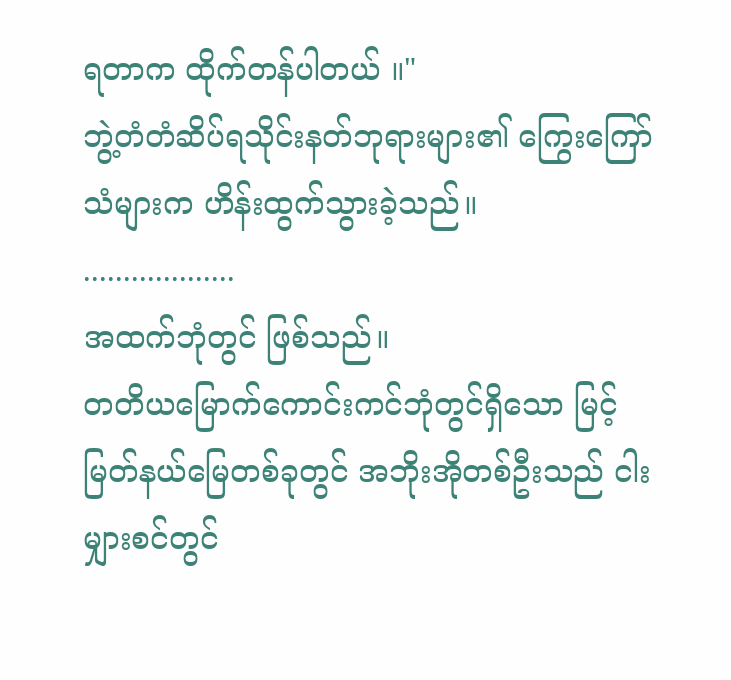ရတာက ထိုက်တန်ပါတယ် ။"
ဘွဲ့တံတံဆိပ်ရသိုင်းနတ်ဘုရားများ၏ ကြွေးကြော်သံများက ဟိန်းထွက်သွားခဲ့သည်။
...................
အထက်ဘုံတွင် ဖြစ်သည်။
တတိယမြောက်ကောင်းကင်ဘုံတွင်ရှိသော မြင့်မြတ်နယ်မြေတစ်ခုတွင် အဘိုးအိုတစ်ဦးသည် ငါးမျှားစင်တွင်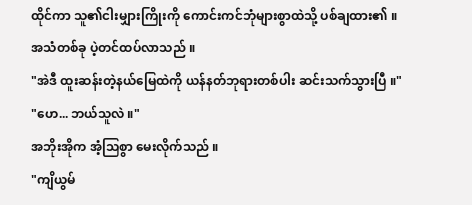ထိုင်ကာ သူ၏ငါးမျှားကြိုးကို ကောင်းကင်ဘုံများစွာထဲသို့ ပစ်ချထား၏ ။
အသံတစ်ခု ပဲ့တင်ထပ်လာသည် ။
"အဲဒီ ထူးဆန်းတဲ့နယ်မြေထဲကို ယန်နတ်ဘုရားတစ်ပါး ဆင်းသက်သွားပြီ ။"
"ဟေ... ဘယ်သူလဲ ။"
အဘိုးအိုက အံ့သြစွာ မေးလိုက်သည် ။
"ကျိယွမ်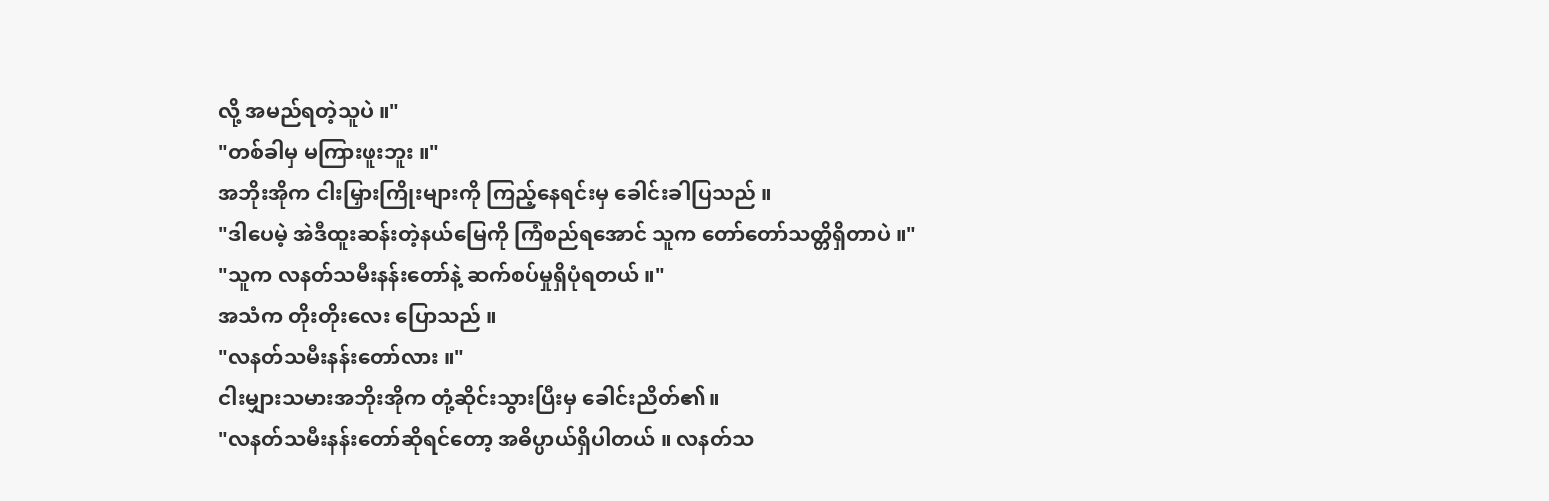လို့ အမည်ရတဲ့သူပဲ ။"
"တစ်ခါမှ မကြားဖူးဘူး ။"
အဘိုးအိုက ငါးမြှားကြိုးများကို ကြည့်နေရင်းမှ ခေါင်းခါပြသည် ။
"ဒါပေမဲ့ အဲဒီထူးဆန်းတဲ့နယ်မြေကို ကြံစည်ရအောင် သူက တော်တော်သတ္တိရှိတာပဲ ။"
"သူက လနတ်သမီးနန်းတော်နဲ့ ဆက်စပ်မှုရှိပုံရတယ် ။"
အသံက တိုးတိုးလေး ပြောသည် ။
"လနတ်သမီးနန်းတော်လား ။"
ငါးမျှားသမားအဘိုးအိုက တုံ့ဆိုင်းသွားပြီးမှ ခေါင်းညိတ်၏။
"လနတ်သမီးနန်းတော်ဆိုရင်တော့ အဓိပ္ပာယ်ရှိပါတယ် ။ လနတ်သ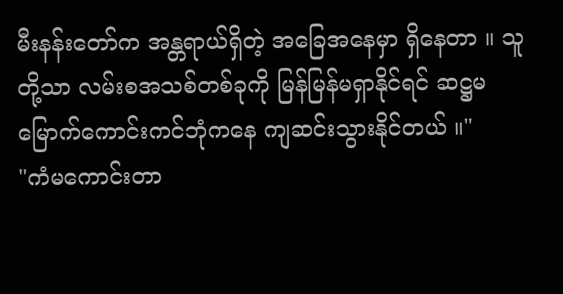မီးနန်းတော်က အန္တရာယ်ရှိတဲ့ အခြေအနေမှာ ရှိနေတာ ။ သူတို့သာ လမ်းစအသစ်တစ်ခုကို မြန်မြန်မရှာနိုင်ရင် ဆဋ္ဌမမြောက်ကောင်းကင်ဘုံကနေ ကျဆင်းသွားနိုင်တယ် ။"
"ကံမကောင်းတာ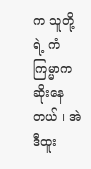က သူတို့ရဲ့ ကံကြမ္မာက ဆိုးနေတယ် ၊ အဲဒီထူး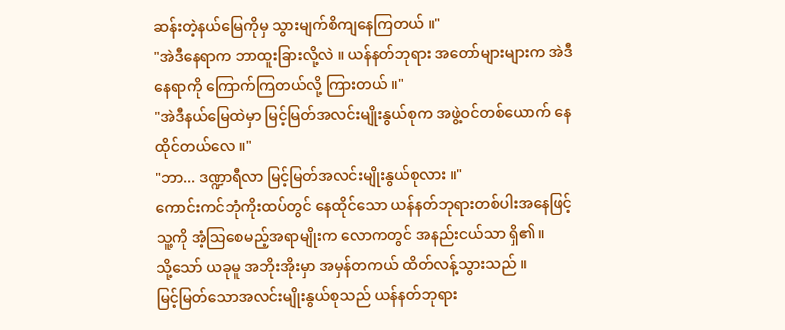ဆန်းတဲ့နယ်မြေကိုမှ သွားမျက်စိကျနေကြတယ် ။"
"အဲဒီနေရာက ဘာထူးခြားလို့လဲ ။ ယန်နတ်ဘုရား အတော်များများက အဲဒီနေရာကို ကြောက်ကြတယ်လို့ ကြားတယ် ။"
"အဲဒီနယ်မြေထဲမှာ မြင့်မြတ်အလင်းမျိုးနွယ်စုက အဖွဲ့ဝင်တစ်ယောက် နေထိုင်တယ်လေ ။"
"ဘာ... ဒဏ္ဍာရီလာ မြင့်မြတ်အလင်းမျိုးနွယ်စုလား ။"
ကောင်းကင်ဘုံကိုးထပ်တွင် နေထိုင်သော ယန်နတ်ဘုရားတစ်ပါးအနေဖြင့် သူ့ကို အံ့သြစေမည့်အရာမျိုးက လောကတွင် အနည်းငယ်သာ ရှိ၏။
သို့သော် ယခုမူ အဘိုးအိုးမှာ အမှန်တကယ် ထိတ်လန့်သွားသည် ။
မြင့်မြတ်သောအလင်းမျိုးနွယ်စုသည် ယန်နတ်ဘုရား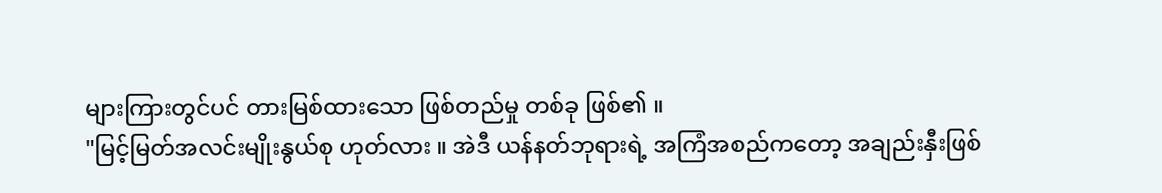များကြားတွင်ပင် တားမြစ်ထားသော ဖြစ်တည်မှု တစ်ခု ဖြစ်၏ ။
"မြင့်မြတ်အလင်းမျိုးနွယ်စု ဟုတ်လား ။ အဲဒီ ယန်နတ်ဘုရားရဲ့ အကြံအစည်ကတော့ အချည်းနှီးဖြစ်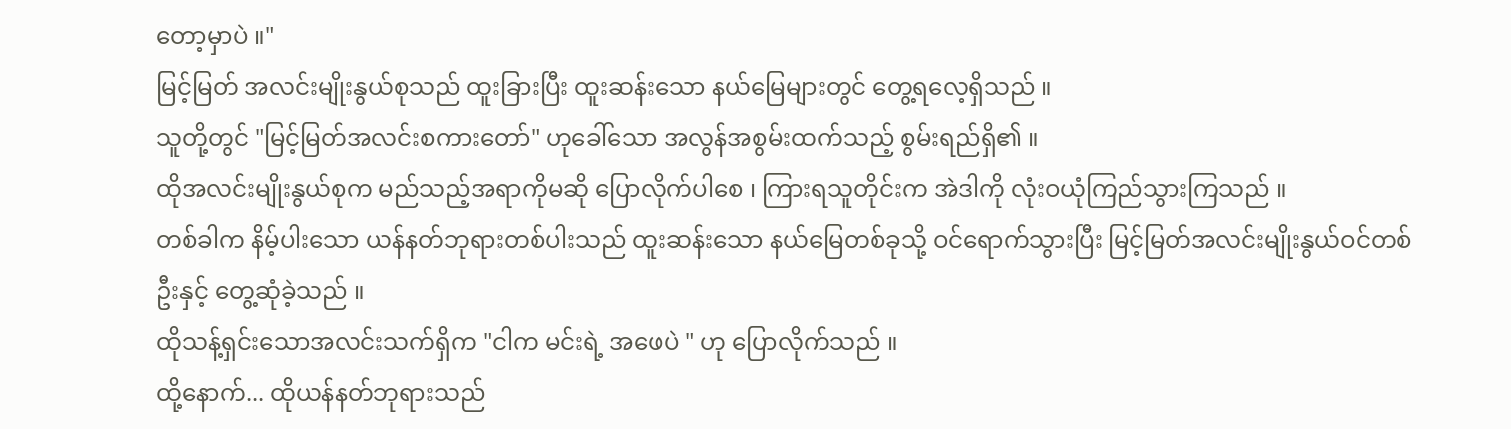တော့မှာပဲ ။"
မြင့်မြတ် အလင်းမျိုးနွယ်စုသည် ထူးခြားပြီး ထူးဆန်းသော နယ်မြေများတွင် တွေ့ရလေ့ရှိသည် ။
သူတို့တွင် "မြင့်မြတ်အလင်းစကားတော်" ဟုခေါ်သော အလွန်အစွမ်းထက်သည့် စွမ်းရည်ရှိ၏ ။
ထိုအလင်းမျိုးနွယ်စုက မည်သည့်အရာကိုမဆို ပြောလိုက်ပါစေ ၊ ကြားရသူတိုင်းက အဲဒါကို လုံးဝယုံကြည်သွားကြသည် ။
တစ်ခါက နိမ့်ပါးသော ယန်နတ်ဘုရားတစ်ပါးသည် ထူးဆန်းသော နယ်မြေတစ်ခုသို့ ဝင်ရောက်သွားပြီး မြင့်မြတ်အလင်းမျိုးနွယ်ဝင်တစ်ဦးနှင့် တွေ့ဆုံခဲ့သည် ။
ထိုသန့်ရှင်းသောအလင်းသက်ရှိက "ငါက မင်းရဲ့ အဖေပဲ " ဟု ပြောလိုက်သည် ။
ထို့နောက်... ထိုယန်နတ်ဘုရားသည်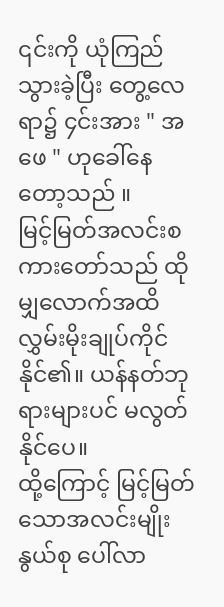၎င်းကို ယုံကြည်သွားခဲ့ပြီး တွေ့လေရာ၌ ၄င်းအား " အဖေ " ဟုခေါ်နေတော့သည် ။
မြင့်မြတ်အလင်းစကားတော်သည် ထိုမျှလောက်အထိ လွှမ်းမိုးချုပ်ကိုင်နိုင်၏။ ယန်နတ်ဘုရားများပင် မလွတ်နိုင်ပေ။
ထို့ကြောင့် မြင့်မြတ်သောအလင်းမျိုးနွယ်စု ပေါ်လာ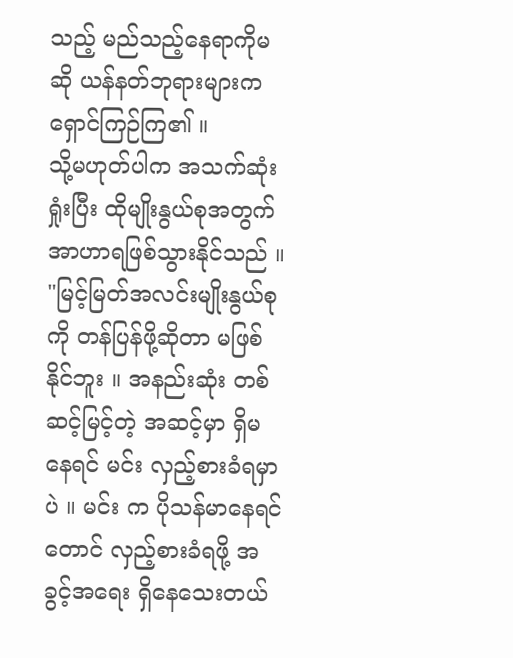သည့် မည်သည့်နေရာကိုမဆို ယန်နတ်ဘုရားများက ရှောင်ကြဉ်ကြ၏ ။
သို့မဟုတ်ပါက အသက်ဆုံးရှုံးပြီး ထိုမျိုးနွယ်စုအတွက် အာဟာရဖြစ်သွားနိုင်သည် ။
"မြင့်မြတ်အလင်းမျိုးနွယ်စုကို တန်ပြန်ဖို့ဆိုတာ မဖြစ်နိုင်ဘူး ။ အနည်းဆုံး တစ်ဆင့်မြင့်တဲ့ အဆင့်မှာ ရှိမနေရင် မင်း လှည့်စားခံရမှာပဲ ။ မင်း က ပိုသန်မာနေရင်တောင် လှည့်စားခံရဖို့ အခွင့်အရေး ရှိနေသေးတယ်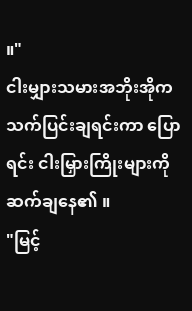။"
ငါးမျှားသမားအဘိုးအိုက သက်ပြင်းချရင်းကာ ပြောရင်း ငါးမြှားကြိုးများကို ဆက်ချနေ၏ ။
"မြင့်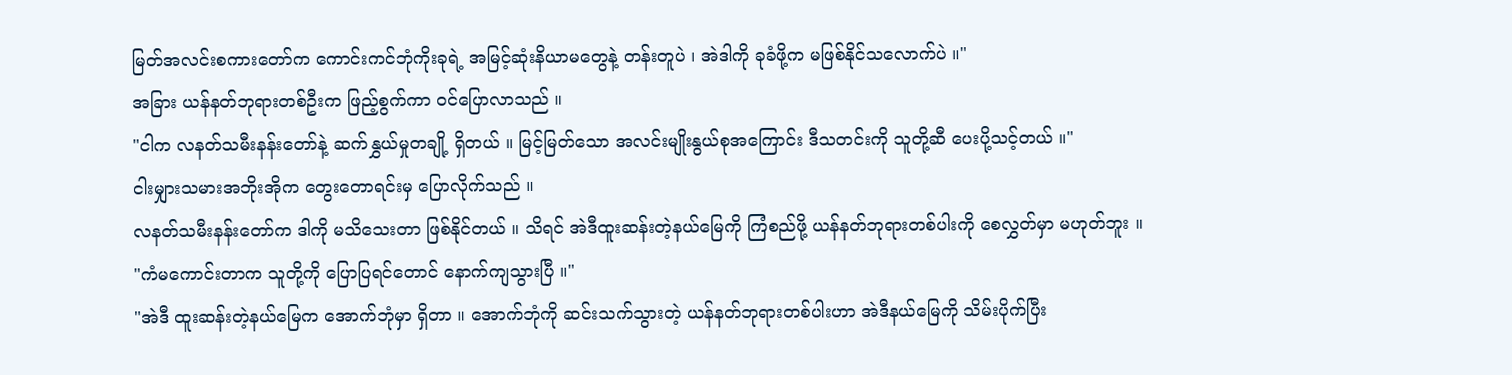မြတ်အလင်းစကားတော်က ကောင်းကင်ဘုံကိုးခုရဲ့ အမြင့်ဆုံးနိယာမတွေနဲ့ တန်းတူပဲ ၊ အဲဒါကို ခုခံဖို့က မဖြစ်နိုင်သလောက်ပဲ ။"
အခြား ယန်နတ်ဘုရားတစ်ဦးက ဖြည့်စွက်ကာ ဝင်ပြောလာသည် ။
"ငါက လနတ်သမီးနန်းတော်နဲ့ ဆက်နွှယ်မှုတချို့ ရှိတယ် ။ မြင့်မြတ်သော အလင်းမျိုးနွယ်စုအကြောင်း ဒီသတင်းကို သူတို့ဆီ ပေးပို့သင့်တယ် ။"
ငါးမျှားသမားအဘိုးအိုက တွေးတောရင်းမှ ပြောလိုက်သည် ။
လနတ်သမီးနန်းတော်က ဒါကို မသိသေးတာ ဖြစ်နိုင်တယ် ။ သိရင် အဲဒီထူးဆန်းတဲ့နယ်မြေကို ကြံစည်ဖို့ ယန်နတ်ဘုရားတစ်ပါးကို စေလွှတ်မှာ မဟုတ်ဘူး ။
"ကံမကောင်းတာက သူတို့ကို ပြောပြရင်တောင် နောက်ကျသွားပြီ ။"
"အဲဒီ ထူးဆန်းတဲ့နယ်မြေက အောက်ဘုံမှာ ရှိတာ ။ အောက်ဘုံကို ဆင်းသက်သွားတဲ့ ယန်နတ်ဘုရားတစ်ပါးဟာ အဲဒီနယ်မြေကို သိမ်းပိုက်ပြီး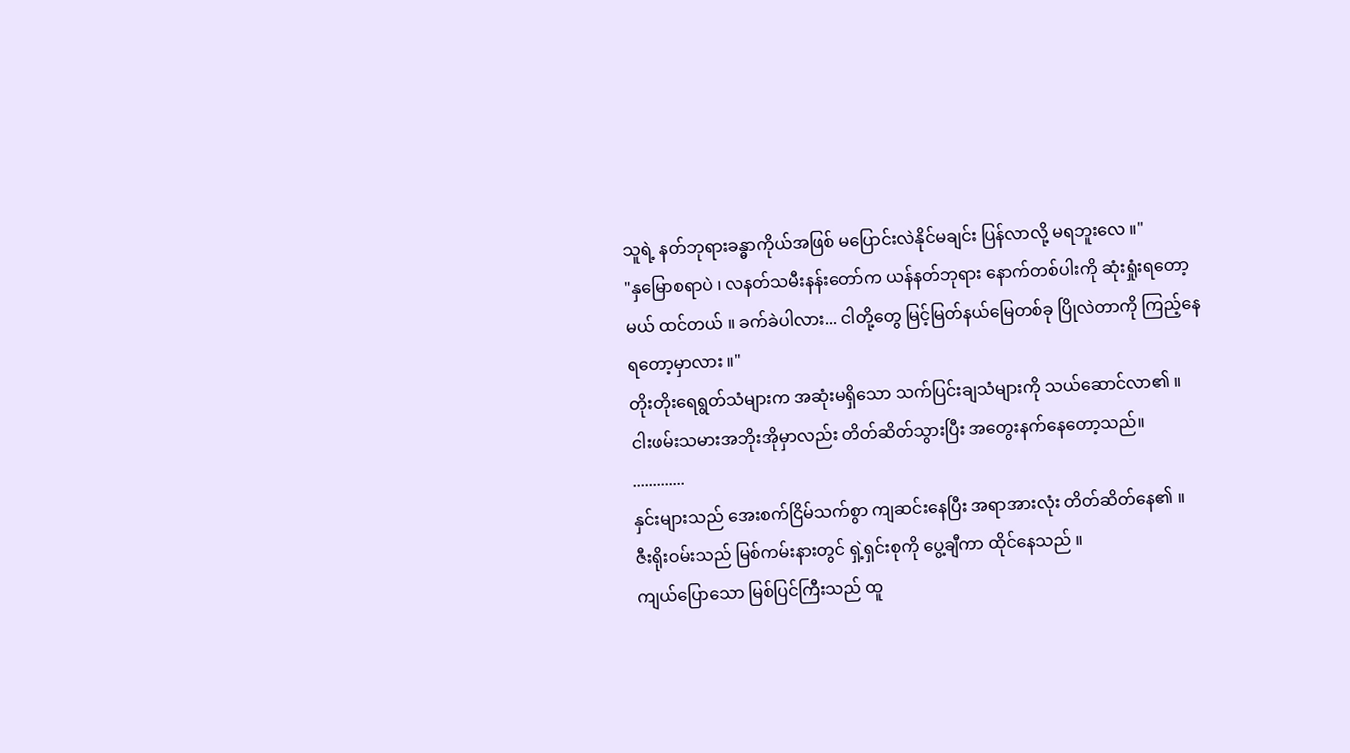သူရဲ့ နတ်ဘုရားခန္ဓာကိုယ်အဖြစ် မပြောင်းလဲနိုင်မချင်း ပြန်လာလို့ မရဘူးလေ ။"
"နှမြောစရာပဲ ၊ လနတ်သမီးနန်းတော်က ယန်နတ်ဘုရား နောက်တစ်ပါးကို ဆုံးရှုံးရတော့မယ် ထင်တယ် ။ ခက်ခဲပါလား... ငါတို့တွေ မြင့်မြတ်နယ်မြေတစ်ခု ပြိုလဲတာကို ကြည့်နေရတော့မှာလား ။"
တိုးတိုးရေရွတ်သံများက အဆုံးမရှိသော သက်ပြင်းချသံများကို သယ်ဆောင်လာ၏ ။
ငါးဖမ်းသမားအဘိုးအိုမှာလည်း တိတ်ဆိတ်သွားပြီး အတွေးနက်နေတော့သည်။
.............
နှင်းများသည် အေးစက်ငြိမ်သက်စွာ ကျဆင်းနေပြီး အရာအားလုံး တိတ်ဆိတ်နေ၏ ။
ဇီးရိုးဝမ်းသည် မြစ်ကမ်းနားတွင် ရှဲ့ရှင်းစုကို ပွေ့ချီကာ ထိုင်နေသည် ။
ကျယ်ပြောသော မြစ်ပြင်ကြီးသည် ထူ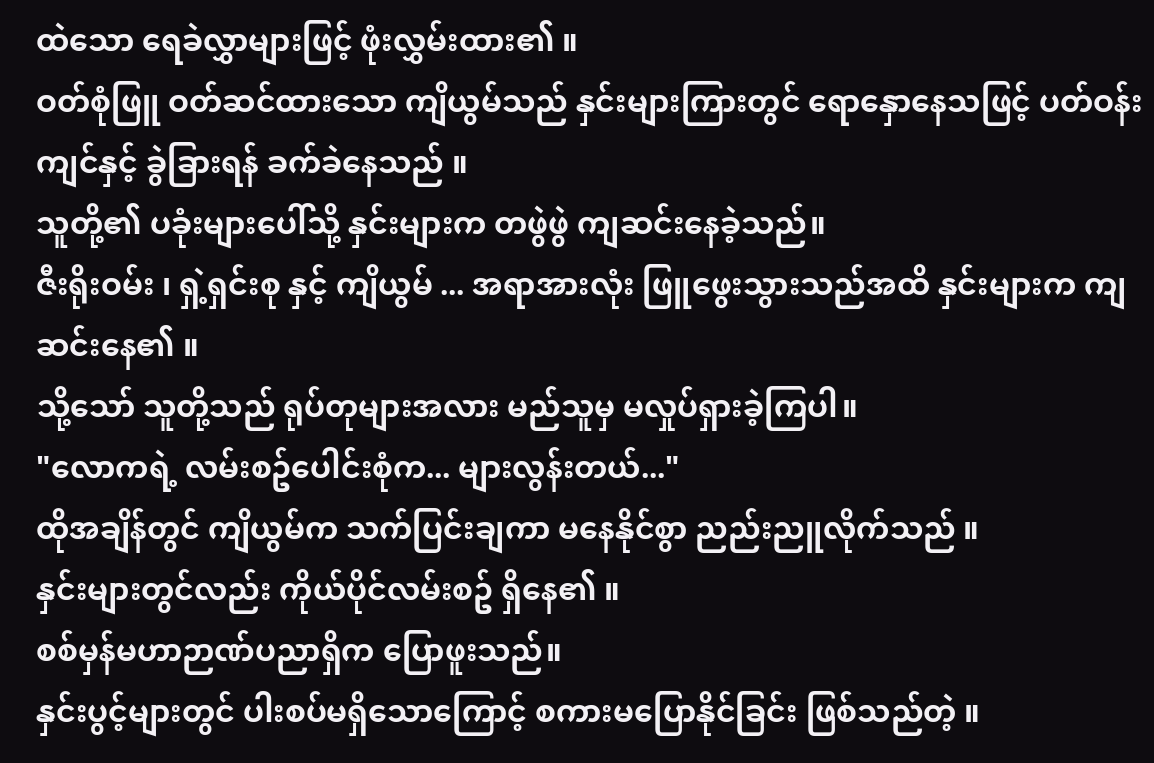ထဲသော ရေခဲလွှာများဖြင့် ဖုံးလွှမ်းထား၏ ။
ဝတ်စုံဖြူ ဝတ်ဆင်ထားသော ကျိယွမ်သည် နှင်းများကြားတွင် ရောနှောနေသဖြင့် ပတ်ဝန်းကျင်နှင့် ခွဲခြားရန် ခက်ခဲနေသည် ။
သူတို့၏ ပခုံးများပေါ်သို့ နှင်းများက တဖွဲဖွဲ ကျဆင်းနေခဲ့သည်။
ဇီးရိုးဝမ်း ၊ ရှဲ့ရှင်းစု နှင့် ကျိယွမ် ... အရာအားလုံး ဖြူဖွေးသွားသည်အထိ နှင်းများက ကျဆင်းနေ၏ ။
သို့သော် သူတို့သည် ရုပ်တုများအလား မည်သူမှ မလှုပ်ရှားခဲ့ကြပါ။
"လောကရဲ့ လမ်းစဥ်ပေါင်းစုံက... များလွန်းတယ်..."
ထိုအချိန်တွင် ကျိယွမ်က သက်ပြင်းချကာ မနေနိုင်စွာ ညည်းညူလိုက်သည် ။
နှင်းများတွင်လည်း ကိုယ်ပိုင်လမ်းစဥ် ရှိနေ၏ ။
စစ်မှန်မဟာဉာဏ်ပညာရှိက ပြောဖူးသည်။
နှင်းပွင့်များတွင် ပါးစပ်မရှိသောကြောင့် စကားမပြောနိုင်ခြင်း ဖြစ်သည်တဲ့ ။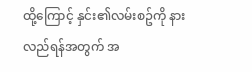ထို့ကြောင့် နှင်း၏လမ်းစဥ်ကို နားလည်ရန်အတွက် အ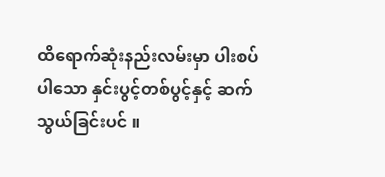ထိရောက်ဆုံးနည်းလမ်းမှာ ပါးစပ်ပါသော နှင်းပွင့်တစ်ပွင့်နှင့် ဆက်သွယ်ခြင်းပင် ။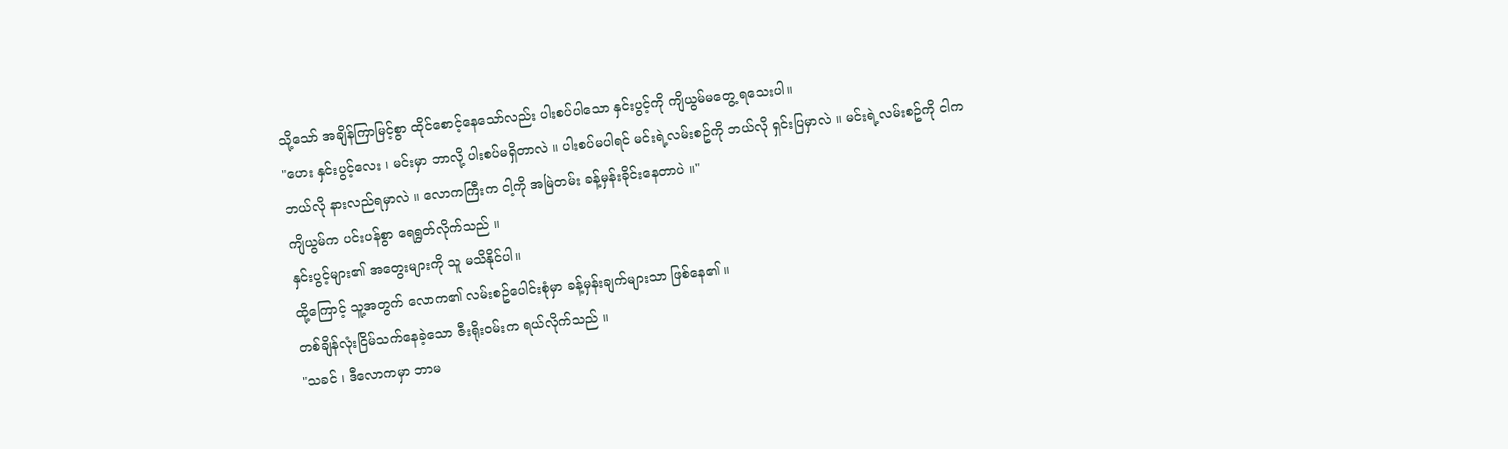သို့သော် အချိန်ကြာမြင့်စွာ ထိုင်စောင့်နေသော်လည်း ပါးစပ်ပါသော နှင်းပွင့်ကို ကျိယွမ်မတွေ့ ရသေးပါ။
"ဟေး နှင်းပွင့်လေး ၊ မင်းမှာ ဘာလို့ ပါးစပ်မရှိတာလဲ ။ ပါးစပ်မပါရင် မင်းရဲ့လမ်းစဥ်ကို ဘယ်လို ရှင်းပြမှာလဲ ။ မင်းရဲ့လမ်းစဥ်ကို ငါက ဘယ်လို နားလည်ရမှာလဲ ။ လောကကြီးက ငါ့ကို အမြဲတမ်း ခန့်မှန်းခိုင်းနေတာပဲ ။"
ကျိယွမ်က ပင်းပန်စွာ ရေရွတ်လိုက်သည် ။
နှင်းပွင့်များ၏ အတွေးများကို သူ မသိနိုင်ပါ။
ထို့ကြောင့် သူ့အတွက် လောက၏ လမ်းစဥ်ပေါင်းစုံမှာ ခန့်မှန်းချက်များသာ ဖြစ်နေ၏ ။
တစ်ချိန်လုံးငြိမ်သက်နေခဲ့သော ဇီးရိုးဝမ်းက ရယ်လိုက်သည် ။
"သခင် ၊ ဒီလောကမှာ ဘာမ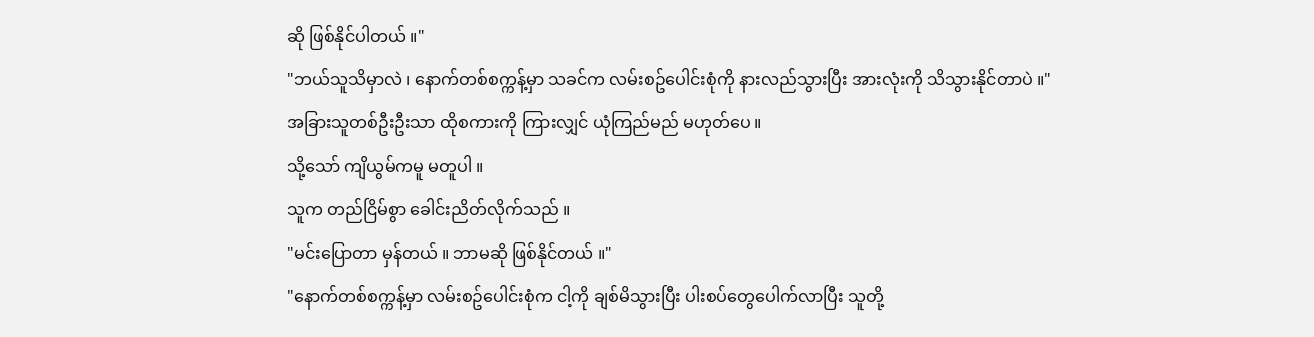ဆို ဖြစ်နိုင်ပါတယ် ။"
"ဘယ်သူသိမှာလဲ ၊ နောက်တစ်စက္ကန့်မှာ သခင်က လမ်းစဥ်ပေါင်းစုံကို နားလည်သွားပြီး အားလုံးကို သိသွားနိုင်တာပဲ ။"
အခြားသူတစ်ဦးဦးသာ ထိုစကားကို ကြားလျှင် ယုံကြည်မည် မဟုတ်ပေ ။
သို့သော် ကျိယွမ်ကမူ မတူပါ ။
သူက တည်ငြိမ်စွာ ခေါင်းညိတ်လိုက်သည် ။
"မင်းပြောတာ မှန်တယ် ။ ဘာမဆို ဖြစ်နိုင်တယ် ။"
"နောက်တစ်စက္ကန့်မှာ လမ်းစဥ်ပေါင်းစုံက ငါ့ကို ချစ်မိသွားပြီး ပါးစပ်တွေပေါက်လာပြီး သူတို့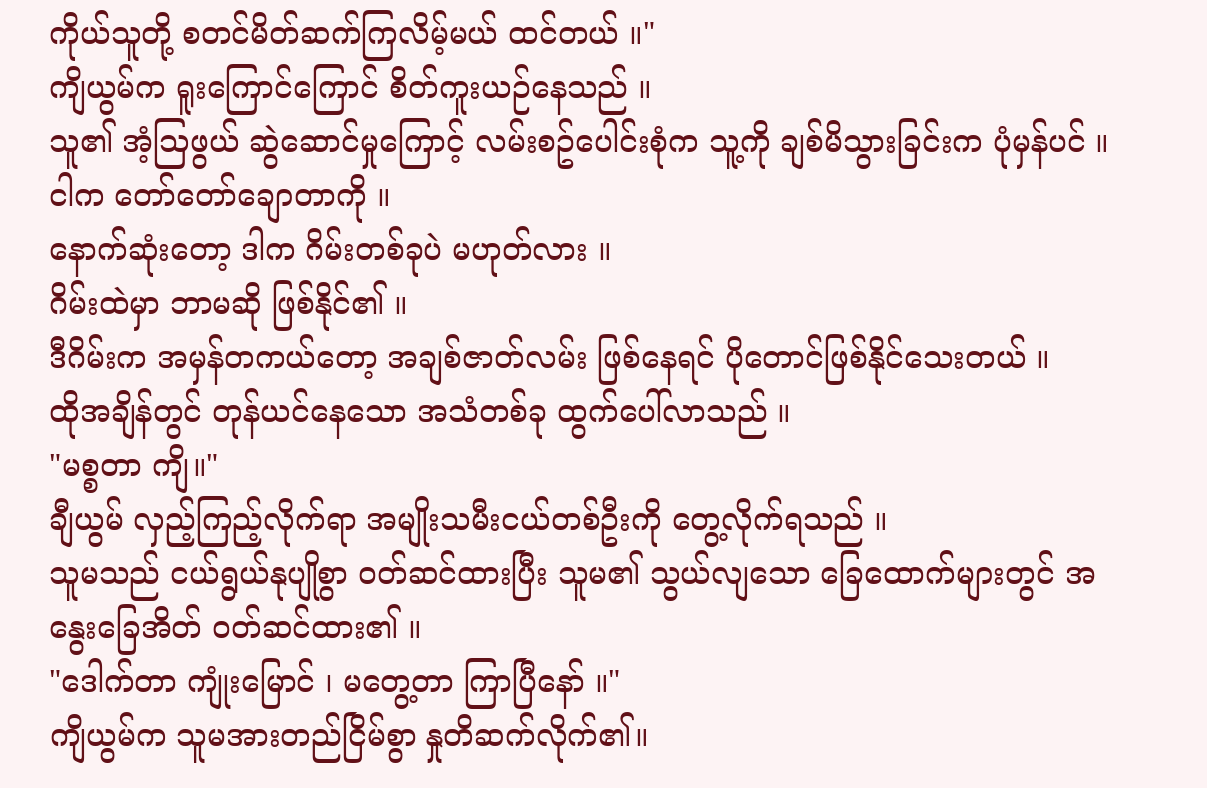ကိုယ်သူတို့ စတင်မိတ်ဆက်ကြလိမ့်မယ် ထင်တယ် ။"
ကျိယွမ်က ရူးကြောင်ကြောင် စိတ်ကူးယဉ်နေသည် ။
သူ၏ အံ့သြဖွယ် ဆွဲဆောင်မှုကြောင့် လမ်းစဥ်ပေါင်းစုံက သူ့ကို ချစ်မိသွားခြင်းက ပုံမှန်ပင် ။
ငါက တော်တော်ချောတာကို ။
နောက်ဆုံးတော့ ဒါက ဂိမ်းတစ်ခုပဲ မဟုတ်လား ။
ဂိမ်းထဲမှာ ဘာမဆို ဖြစ်နိုင်၏ ။
ဒီဂိမ်းက အမှန်တကယ်တော့ အချစ်ဇာတ်လမ်း ဖြစ်နေရင် ပိုတောင်ဖြစ်နိုင်သေးတယ် ။
ထိုအချိန်တွင် တုန်ယင်နေသော အသံတစ်ခု ထွက်ပေါ်လာသည် ။
"မစ္စတာ ကျိ။"
ချီယွမ် လှည့်ကြည့်လိုက်ရာ အမျိုးသမီးငယ်တစ်ဦးကို တွေ့လိုက်ရသည် ။
သူမသည် ငယ်ရွယ်နုပျိုစွာ ဝတ်ဆင်ထားပြီး သူမ၏ သွယ်လျသော ခြေထောက်များတွင် အနွေးခြေအိတ် ဝတ်ဆင်ထား၏ ။
"ဒေါက်တာ ကျုံးမြောင် ၊ မတွေ့တာ ကြာပြီနော် ။"
ကျိယွမ်က သူမအားတည်ငြိမ်စွာ နှုတိဆက်လိုက်၏။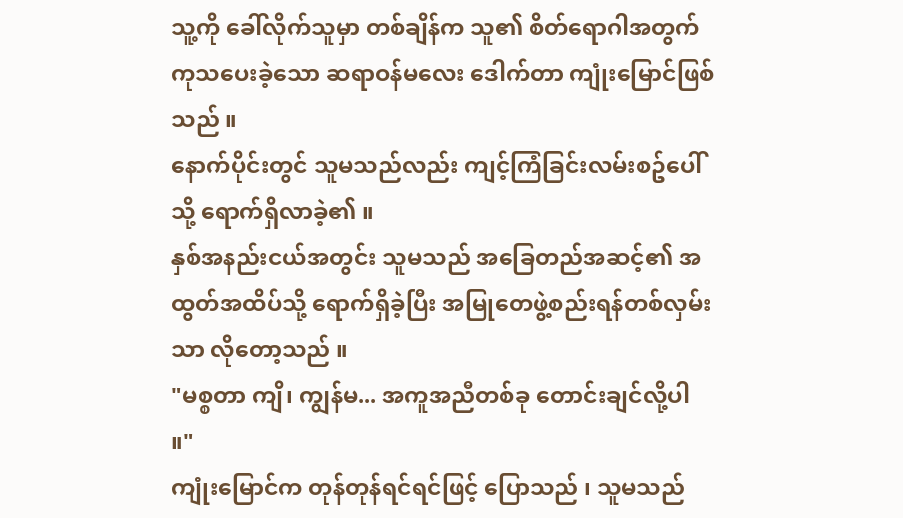သူ့ကို ခေါ်လိုက်သူမှာ တစ်ချိန်က သူ၏ စိတ်ရောဂါအတွက် ကုသပေးခဲ့သော ဆရာဝန်မလေး ဒေါက်တာ ကျုံးမြောင်ဖြစ်သည် ။
နောက်ပိုင်းတွင် သူမသည်လည်း ကျင့်ကြံခြင်းလမ်းစဥ်ပေါ်သို့ ရောက်ရှိလာခဲ့၏ ။
နှစ်အနည်းငယ်အတွင်း သူမသည် အခြေတည်အဆင့်၏ အထွတ်အထိပ်သို့ ရောက်ရှိခဲ့ပြီး အမြုတေဖွဲ့စည်းရန်တစ်လှမ်းသာ လိုတော့သည် ။
"မစ္စတာ ကျိ၊ ကျွန်မ... အကူအညီတစ်ခု တောင်းချင်လို့ပါ ။"
ကျုံးမြောင်က တုန်တုန်ရင်ရင်ဖြင့် ပြောသည် ၊ သူမသည်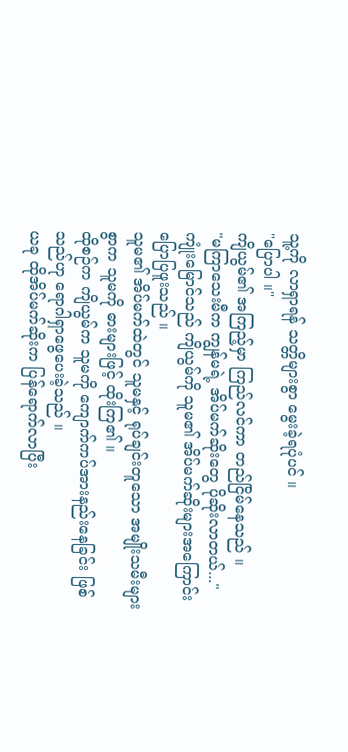သူ့ကို လာရှာရန် သတ္တိများစွာ မွေးခဲ့ရပုံပင် ။
"ပြောပါ ။"
ကျိယွမ်၏ အကြည့်မှာ ကြည်လင်ကာ တည်ငြိမ်နေသည် ။
"မကြာသေးမီက ကျွန်မရဲ့ အိပ်မက်ဆိုးတွေ ပိုဆိုးလာတယ်..."
ကျုံးမြောင်သည် ကျိယွမ်ကို သူမ၏ အိပ်မက်ဆိုးများအကြောင်း ပြောပြဖူးသည် ။
သူမ၏ အိပ်မက်ထဲတွင် သူမနှင့် ရုပ်ချင်းတူသော အမျိုးသမီးများစွာက သူမကို ဓားများဖြင့် ထိုးကြ၏ ။
ထိုစဉ်က ကျိယွမ်က သူမကို ကျောက်ကပ်အားနည်းနေခြင်း ဖြစ်သည်ဟု ရောဂါရှာဖွေပေးခဲ့သည် ။
ယခု ထိုအိပ်မက်ဆိုးက ပြန်ရောက်လာပြီး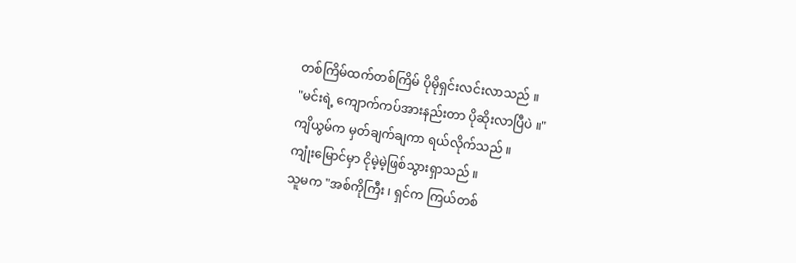တစ်ကြိမ်ထက်တစ်ကြိမ် ပိုမိုရှင်းလင်းလာသည် ။
"မင်းရဲ့ ကျောက်ကပ်အားနည်းတာ ပိုဆိုးလာပြီပဲ ။"
ကျိယွမ်က မှတ်ချက်ချကာ ရယ်လိုက်သည် ။
ကျုံးမြောင်မှာ ငိုမဲ့မဲ့ဖြစ်သွားရှာသည် ။
သူမက "အစ်ကိုကြီး ၊ ရှင်က ကြယ်တစ်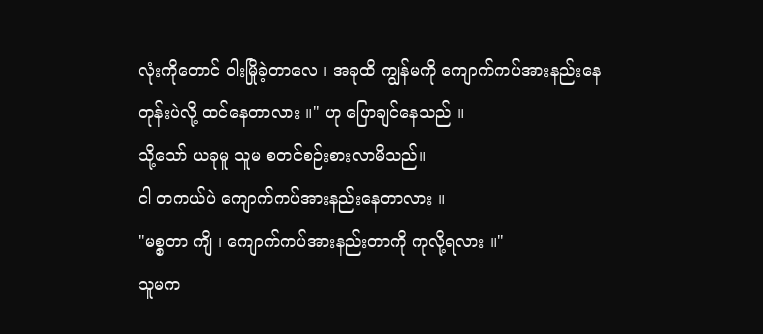လုံးကိုတောင် ဝါးမြိုခဲ့တာလေ ၊ အခုထိ ကျွန်မကို ကျောက်ကပ်အားနည်းနေတုန်းပဲလို့ ထင်နေတာလား ။" ဟု ပြောချင်နေသည် ။
သို့သော် ယခုမူ သူမ စတင်စဉ်းစားလာမိသည်။
ငါ တကယ်ပဲ ကျောက်ကပ်အားနည်းနေတာလား ။
"မစ္စတာ ကျိ ၊ ကျောက်ကပ်အားနည်းတာကို ကုလို့ရလား ။"
သူမက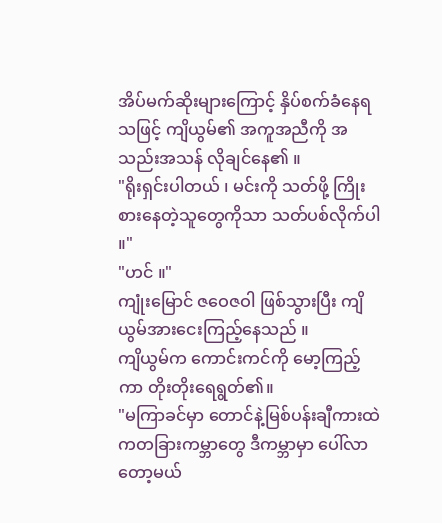အိပ်မက်ဆိုးများကြောင့် နှိပ်စက်ခံနေရသဖြင့် ကျိယွမ်၏ အကူအညီကို အသည်းအသန် လိုချင်နေ၏ ။
"ရိုးရှင်းပါတယ် ၊ မင်းကို သတ်ဖို့ ကြိုးစားနေတဲ့သူတွေကိုသာ သတ်ပစ်လိုက်ပါ ။"
"ဟင် ။"
ကျုံးမြောင် ဇဝေဇဝါ ဖြစ်သွားပြီး ကျိယွမ်အားငေးကြည့်နေသည် ။
ကျိယွမ်က ကောင်းကင်ကို မော့ကြည့်ကာ တိုးတိုးရေရွတ်၏။
"မကြာခင်မှာ တောင်နဲ့မြစ်ပန်းချီကားထဲကတခြားကမ္ဘာတွေ ဒီကမ္ဘာမှာ ပေါ်လာတော့မယ်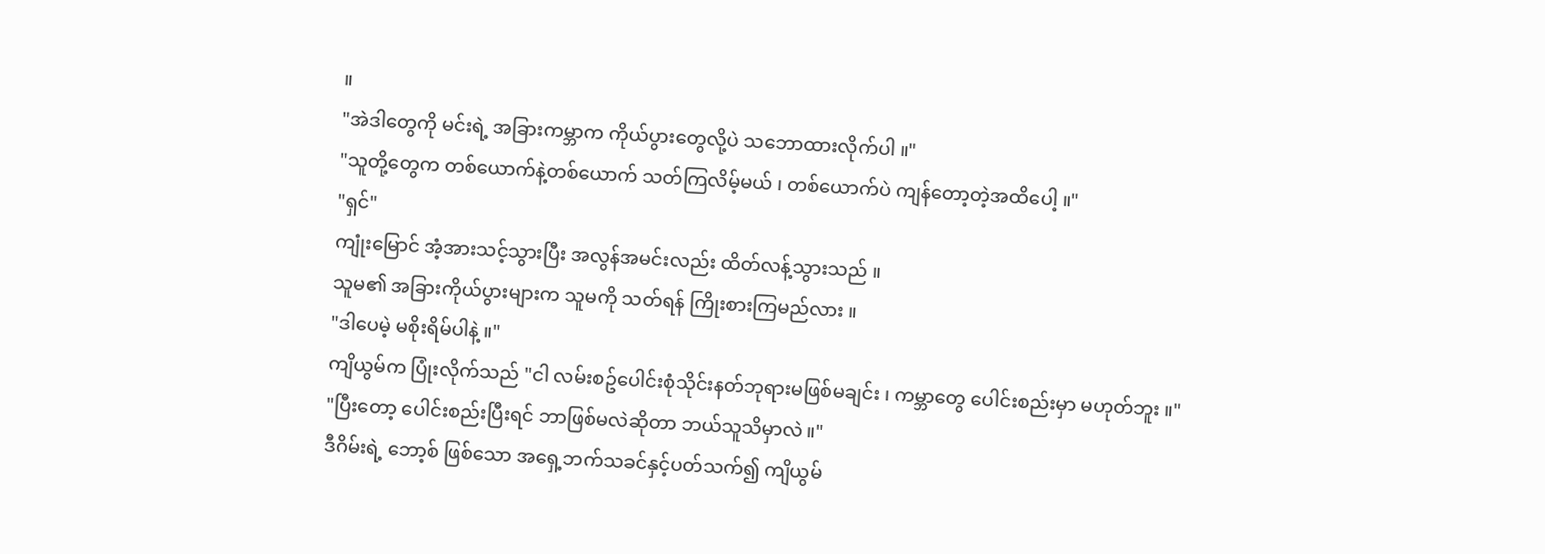။
"အဲဒါတွေကို မင်းရဲ့ အခြားကမ္ဘာက ကိုယ်ပွားတွေလို့ပဲ သဘောထားလိုက်ပါ ။"
"သူတို့တွေက တစ်ယောက်နဲ့တစ်ယောက် သတ်ကြလိမ့်မယ် ၊ တစ်ယောက်ပဲ ကျန်တော့တဲ့အထိပေါ့ ။"
"ရှင်"
ကျုံးမြောင် အံ့အားသင့်သွားပြီး အလွန်အမင်းလည်း ထိတ်လန့်သွားသည် ။
သူမ၏ အခြားကိုယ်ပွားများက သူမကို သတ်ရန် ကြိုးစားကြမည်လား ။
"ဒါပေမဲ့ မစိုးရိမ်ပါနဲ့ ။"
ကျိယွမ်က ပြုံးလိုက်သည် "ငါ လမ်းစဥ်ပေါင်းစုံသိုင်းနတ်ဘုရားမဖြစ်မချင်း ၊ ကမ္ဘာတွေ ပေါင်းစည်းမှာ မဟုတ်ဘူး ။"
"ပြီးတော့ ပေါင်းစည်းပြီးရင် ဘာဖြစ်မလဲဆိုတာ ဘယ်သူသိမှာလဲ ။"
ဒီဂိမ်းရဲ့ ဘော့စ် ဖြစ်သော အရှေ့ဘက်သခင်နှင့်ပတ်သက်၍ ကျိယွမ်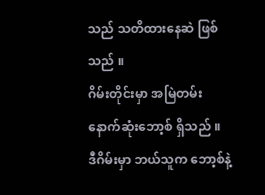သည် သတိထားနေဆဲ ဖြစ်သည် ။
ဂိမ်းတိုင်းမှာ အမြဲတမ်း နောက်ဆုံးဘော့စ် ရှိသည် ။
ဒီဂိမ်းမှာ ဘယ်သူက ဘော့စ်နဲ့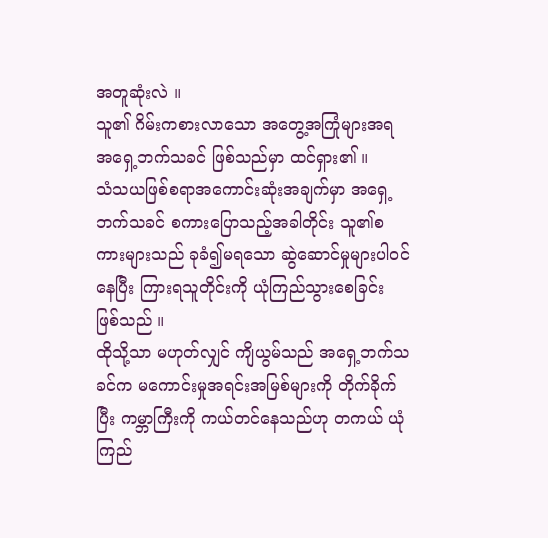အတူဆုံးလဲ ။
သူ၏ ဂိမ်းကစားလာသော အတွေ့အကြုံများအရ အရှေ့ဘက်သခင် ဖြစ်သည်မှာ ထင်ရှား၏ ။
သံသယဖြစ်စရာအကောင်းဆုံးအချက်မှာ အရှေ့ဘက်သခင် စကားပြောသည့်အခါတိုင်း သူ၏စကားများသည် ခုခံ၍မရသော ဆွဲဆောင်မှုများပါဝင်နေပြီး ကြားရသူတိုင်းကို ယုံကြည်သွားစေခြင်း ဖြစ်သည် ။
ထိုသို့သာ မဟုတ်လျှင် ကျိယွမ်သည် အရှေ့ဘက်သခင်က မကောင်းမှုအရင်းအမြစ်များကို တိုက်ခိုက်ပြီး ကမ္ဘာကြီးကို ကယ်တင်နေသည်ဟု တကယ် ယုံကြည်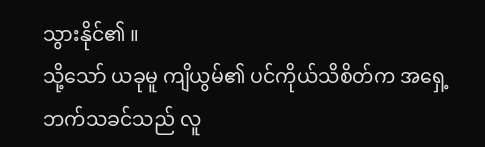သွားနိုင်၏ ။
သို့သော် ယခုမူ ကျိယွမ်၏ ပင်ကိုယ်သိစိတ်က အရှေ့ဘက်သခင်သည် လူ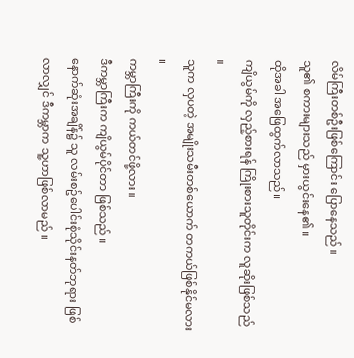လိမ်ကြီးတစ်ဦးဖြစ်ကြောင်း ပြောနေသည် ။
သူ၏ စကားများသည် မှားယွင်းနေ၏ ။
ထိုအခါ အဖြေထွက်လာသည်။
ကျိယွမ်ကို လှည့်စားရန် ကြိုးစားသူတိုင်းက လူဆိုးဖြစ်သည် ။
သူက လှပတဲ့ အမျိုးသမီးတစ်ယောက် တကယ်ဖြစ်နိုင်မလား ။
ကမ္ဘာကြီးကို ကယ်တင်ဖို့လား ။
ဒီကမ္ဘာကြီးက ကျိယွမ်ပိုင်တာ ဖြစ်သည် ။
နောက်ဆုံးအချိန်၌ သူ လမ်းစဥ်ပေါင်းစုံသိုင်းနတ်ဘုရား ဖြစ်လာလျှင် ဒီကမ္ဘာက သူ့ဟာဖြစ်လာမည် ။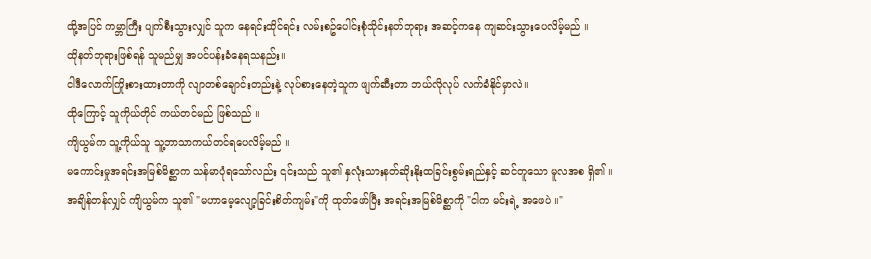ထို့အပြင် ကမ္ဘာကြီး ပျက်စီးသွားလျှင် သူက နေရင်းထိုင်ရင်း လမ်းစဥ်ပေါင်းစုံသိုင်းနတ်ဘုရား အဆင့်ကနေ ကျဆင်းသွားပေလိမ့်မည် ။
ထိုနတ်ဘုရားဖြစ်ရန် သူမည်မျှ အပင်ပန်းခံနေရသနည်း။
ငါဒီလောက်ကြိုးစားထားတာကို လျာတစ်ချောင်းတည်းနဲ့ လုပ်စားနေတဲ့သူက ဖျက်ဆီးတာ ဘယ်လိုလုပ် လက်ခံနိုင်မှာလဲ။
ထိုကြောင့် သူကိုယ်တိုင် ကယ်တင်မည် ဖြစ်သည် ။
ကျိယွမ်က သူ့ကိုယ်သူ သူ့ဘာသာကယ်တင်ရပေလိမ့်မည် ။
မကောင်းမှုအရင်းအမြစ်မိစ္ဆာက သန်မာပုံရသော်လည်း ၎င်းသည် သူ၏ နှလုံးသားနတ်ဆိုးနိုးထခြင်းစွမ်းရည်နှင့် ဆင်တူသော မူလအစ ရှိ၏ ။
အချိန်တန်လျှင် ကျိယွမ်က သူ၏ "မဟာမေ့လျော့ခြင်းစိတ်ကျမ်း"ကို ထုတ်ဖော်ပြီး အရင်းအမြစ်မိစ္ဆာကို "ငါက မင်းရဲ့ အဖေပဲ ။"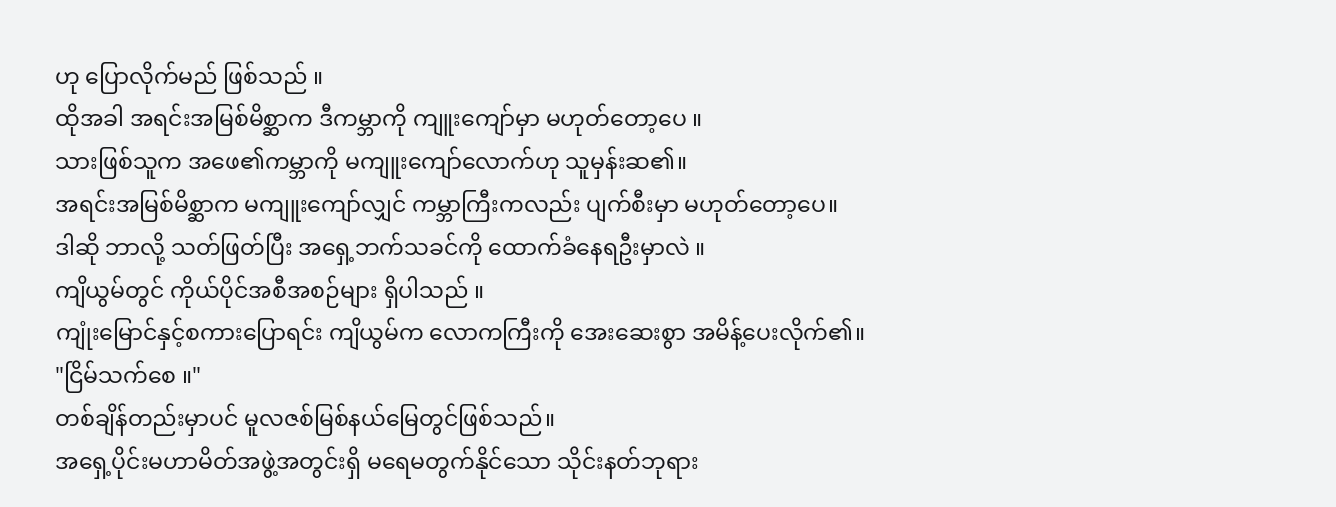ဟု ပြောလိုက်မည် ဖြစ်သည် ။
ထိုအခါ အရင်းအမြစ်မိစ္ဆာက ဒီကမ္ဘာကို ကျူးကျော်မှာ မဟုတ်တော့ပေ ။
သားဖြစ်သူက အဖေ၏ကမ္ဘာကို မကျူးကျော်လောက်ဟု သူမှန်းဆ၏။
အရင်းအမြစ်မိစ္ဆာက မကျူးကျော်လျှင် ကမ္ဘာကြီးကလည်း ပျက်စီးမှာ မဟုတ်တော့ပေ။
ဒါဆို ဘာလို့ သတ်ဖြတ်ပြီး အရှေ့ဘက်သခင်ကို ထောက်ခံနေရဦးမှာလဲ ။
ကျိယွမ်တွင် ကိုယ်ပိုင်အစီအစဉ်များ ရှိပါသည် ။
ကျုံးမြောင်နှင့်စကားပြောရင်း ကျိယွမ်က လောကကြီးကို အေးဆေးစွာ အမိန့်ပေးလိုက်၏။
"ငြိမ်သက်စေ ။"
တစ်ချိန်တည်းမှာပင် မူလဇစ်မြစ်နယ်မြေတွင်ဖြစ်သည်။
အရှေ့ပိုင်းမဟာမိတ်အဖွဲ့အတွင်းရှိ မရေမတွက်နိုင်သော သိုင်းနတ်ဘုရား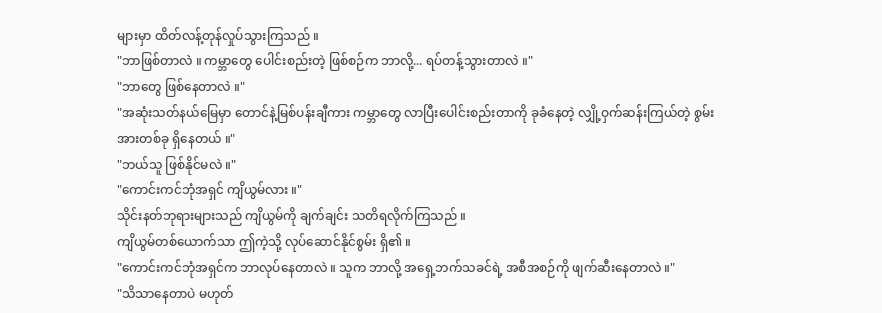များမှာ ထိတ်လန့်တုန်လှုပ်သွားကြသည် ။
"ဘာဖြစ်တာလဲ ။ ကမ္ဘာတွေ ပေါင်းစည်းတဲ့ ဖြစ်စဉ်က ဘာလို့... ရပ်တန့်သွားတာလဲ ။"
"ဘာတွေ ဖြစ်နေတာလဲ ။"
"အဆုံးသတ်နယ်မြေမှာ တောင်နဲ့မြစ်ပန်းချီကား ကမ္ဘာတွေ လာပြီးပေါင်းစည်းတာကို ခုခံနေတဲ့ လျှို့ဝှက်ဆန်းကြယ်တဲ့ စွမ်းအားတစ်ခု ရှိနေတယ် ။"
"ဘယ်သူ ဖြစ်နိုင်မလဲ ။"
"ကောင်းကင်ဘုံအရှင် ကျိယွမ်လား ။"
သိုင်းနတ်ဘုရားများသည် ကျိယွမ်ကို ချက်ချင်း သတိရလိုက်ကြသည် ။
ကျိယွမ်တစ်ယောက်သာ ဤကဲ့သို့ လုပ်ဆောင်နိုင်စွမ်း ရှိ၏ ။
"ကောင်းကင်ဘုံအရှင်က ဘာလုပ်နေတာလဲ ။ သူက ဘာလို့ အရှေ့ဘက်သခင်ရဲ့ အစီအစဉ်ကို ဖျက်ဆီးနေတာလဲ ။"
"သိသာနေတာပဲ မဟုတ်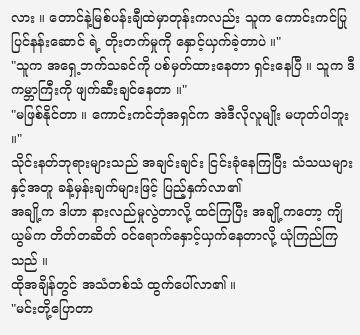လား ။ တောင်နဲ့မြစ်ပန်းချီထဲမှာတုန်းကလည်း သူက ကောင်းကင်ပြုပြင်နန်းဆောင် ရဲ့ တိုးတက်မှုကို နှောင့်ယှက်ခဲ့တာပဲ ။"
"သူက အရှေ့ဘက်သခင်ကို ပစ်မှတ်ထားနေတာ ရှင်းနေပြီ ။ သူက ဒီကမ္ဘာကြီးကို ဖျက်ဆီးချင်နေတာ ။"
"မဖြစ်နိုင်တာ ။ ကောင်းကင်ဘုံအရှင်က အဲဒီလိုလူမျိုး မဟုတ်ပါဘူး ။"
သိုင်းနတ်ဘုရားများသည် အချင်းချင်း ငြင်းခုံနေကြပြီး သံသယများနှင့်အတူ ခန့်မှန်းချက်များဖြင့် ပြည့်နှက်လာ၏
အချို့က ဒါဟာ နားလည်မှုလွဲတာလို့ ထင်ကြပြီး အချို့ကတော့ ကျိယွမ်က တိတ်တဆိတ် ဝင်ရောက်နှောင့်ယှက်နေတာလို့ ယုံကြည်ကြသည် ။
ထိုအချိန်တွင် အသံတစ်သံ ထွက်ပေါ်လာ၏ ။
"မင်းတို့ပြောတာ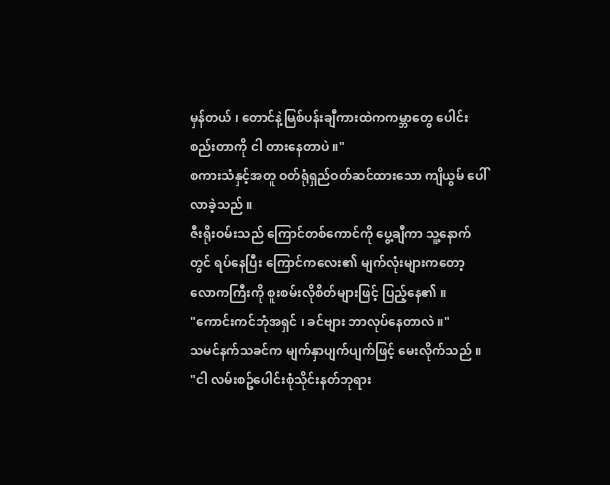မှန်တယ် ၊ တောင်နဲ့မြစ်ပန်းချီကားထဲကကမ္ဘာတွေ ပေါင်းစည်းတာကို ငါ တားနေတာပဲ ။"
စကားသံနှင့်အတူ ဝတ်ရုံရှည်ဝတ်ဆင်ထားသော ကျိယွမ် ပေါ်လာခဲ့သည် ။
ဇီးရိုးဝမ်းသည် ကြောင်တစ်ကောင်ကို ပွေ့ချီကာ သူ့နောက်တွင် ရပ်နေပြီး ကြောင်ကလေး၏ မျက်လုံးများကတော့ လောကကြီးကို စူးစမ်းလိုစိတ်များဖြင့် ပြည့်နေ၏ ။
"ကောင်းကင်ဘုံအရှင် ၊ ခင်ဗျား ဘာလုပ်နေတာလဲ ။"
သမင်နက်သခင်က မျက်နှာပျက်ပျက်ဖြင့် မေးလိုက်သည် ။
"ငါ လမ်းစဥ်ပေါင်းစုံသိုင်းနတ်ဘုရား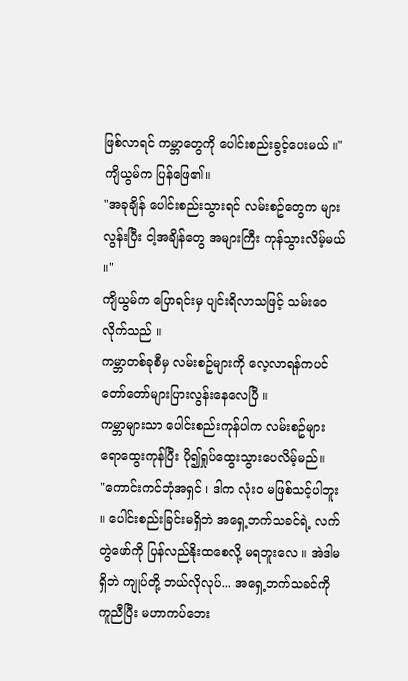ဖြစ်လာရင် ကမ္ဘာတွေကို ပေါင်းစည်းခွင့်ပေးမယ် ။"
ကျိယွမ်က ပြန်ဖြေ၏။
"အခုချိန် ပေါင်းစည်းသွားရင် လမ်းစဥ်တွေက များလွန်းပြီး ငါ့အချိန်တွေ အများကြီး ကုန်သွားလိမ့်မယ် ။"
ကျိယွမ်က ပြောရင်းမှ ပျင်းရိလာသဖြင့် သမ်းဝေလိုက်သည် ။
ကမ္ဘာတစ်ခုစီမှ လမ်းစဥ်များကို လေ့လာရန်ကပင် တော်တော်များပြားလွန်းနေလေပြီ ။
ကမ္ဘာများသာ ပေါင်းစည်းကုန်ပါက လမ်းစဥ်များရောထွေးကုန်ပြီး ပို၍ရှုပ်ထွေးသွားပေလိမ့်မည်။
"ကောင်းကင်ဘုံအရှင် ၊ ဒါက လုံးဝ မဖြစ်သင့်ပါဘူး ။ ပေါင်းစည်းခြင်းမရှိဘဲ အရှေ့ဘက်သခင်ရဲ့ လက်တွဲဖော်ကို ပြန်လည်နိုးထစေလို့ မရဘူးလေ ။ အဲဒါမရှိဘဲ ကျုပ်တို့ ဘယ်လိုလုပ်... အရှေ့ဘက်သခင်ကို ကူညီပြီး မဟာကပ်ဘေး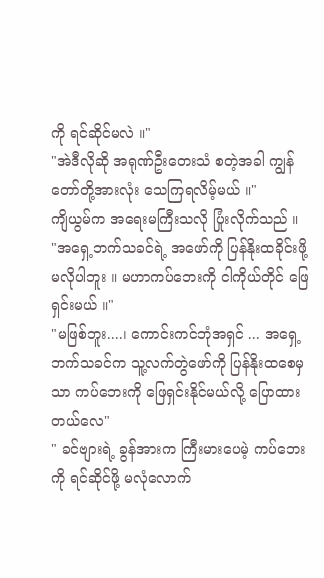ကို ရင်ဆိုင်မလဲ ။"
"အဲဒီလိုဆို အရုဏ်ဦးတေးသံ စတဲ့အခါ ကျွန်တော်တို့အားလုံး သေကြရလိမ့်မယ် ။"
ကျိယွမ်က အရေးမကြီးသလို ပြုံးလိုက်သည် ။
"အရှေ့ဘက်သခင်ရဲ့ အဖော်ကို ပြန်နိုးထခိုင်းဖို့ မလိုပါဘူး ။ မဟာကပ်ဘေးကို ငါကိုယ်တိုင် ဖြေရှင်းမယ် ။"
"မဖြစ်ဘူး....၊ ကောင်းကင်ဘုံအရှင် ... အရှေ့ဘက်သခင်က သူ့လက်တွဲဖော်ကို ပြန်နိုးထစေမှသာ ကပ်ဘေးကို ဖြေရှင်းနိုင်မယ်လို့ ပြောထားတယ်လေ"
" ခင်ဗျားရဲ့ ခွန်အားက ကြီးမားပေမဲ့ ကပ်ဘေးကို ရင်ဆိုင်ဖို့ မလုံလောက်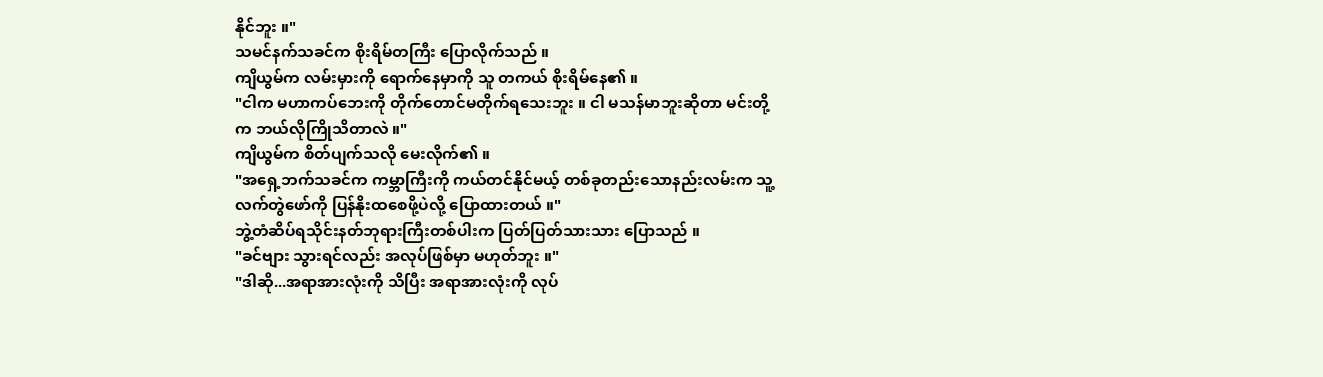နိုင်ဘူး ။"
သမင်နက်သခင်က စိုးရိမ်တကြီး ပြောလိုက်သည် ။
ကျိယွမ်က လမ်းမှားကို ရောက်နေမှာကို သူ တကယ် စိုးရိမ်နေ၏ ။
"ငါက မဟာကပ်ဘေးကို တိုက်တောင်မတိုက်ရသေးဘူး ။ ငါ မသန်မာဘူးဆိုတာ မင်းတို့က ဘယ်လိုကြိုသိတာလဲ ။"
ကျိယွမ်က စိတ်ပျက်သလို မေးလိုက်၏ ။
"အရှေ့ဘက်သခင်က ကမ္ဘာကြီးကို ကယ်တင်နိုင်မယ့် တစ်ခုတည်းသောနည်းလမ်းက သူ့လက်တွဲဖော်ကို ပြန်နိုးထစေဖို့ပဲလို့ ပြောထားတယ် ။"
ဘွဲ့တံဆိပ်ရသိုင်းနတ်ဘုရားကြီးတစ်ပါးက ပြတ်ပြတ်သားသား ပြောသည် ။
"ခင်ဗျား သွားရင်လည်း အလုပ်ဖြစ်မှာ မဟုတ်ဘူး ။"
"ဒါဆို...အရာအားလုံးကို သိပြီး အရာအားလုံးကို လုပ်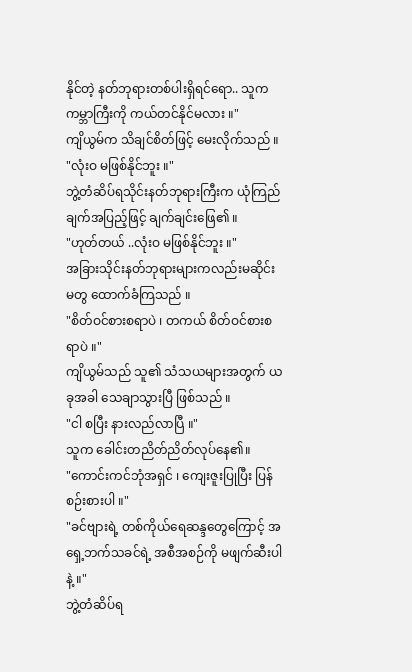နိုင်တဲ့ နတ်ဘုရားတစ်ပါးရှိရင်ရော.. သူက ကမ္ဘာကြီးကို ကယ်တင်နိုင်မလား ။"
ကျိယွမ်က သိချင်စိတ်ဖြင့် မေးလိုက်သည် ။
"လုံးဝ မဖြစ်နိုင်ဘူး ။"
ဘွဲ့တံဆိပ်ရသိုင်းနတ်ဘုရားကြီးက ယုံကြည်ချက်အပြည့်ဖြင့် ချက်ချင်းဖြေ၏ ။
"ဟုတ်တယ် ..လုံးဝ မဖြစ်နိုင်ဘူး ။"
အခြားသိုင်းနတ်ဘုရားများကလည်းမဆိုင်းမတွ ထောက်ခံကြသည် ။
"စိတ်ဝင်စားစရာပဲ ၊ တကယ် စိတ်ဝင်စားစရာပဲ ။"
ကျိယွမ်သည် သူ၏ သံသယများအတွက် ယခုအခါ သေချာသွားပြီ ဖြစ်သည် ။
"ငါ စပြီး နားလည်လာပြီ ။"
သူက ခေါင်းတညိတ်ညိတ်လုပ်နေ၏။
"ကောင်းကင်ဘုံအရှင် ၊ ကျေးဇူးပြုပြီး ပြန်စဉ်းစားပါ ။"
"ခင်ဗျားရဲ့ တစ်ကိုယ်ရေဆန္ဒတွေကြောင့် အရှေ့ဘက်သခင်ရဲ့ အစီအစဉ်ကို မဖျက်ဆီးပါနဲ့ ။"
ဘွဲ့တံဆိပ်ရ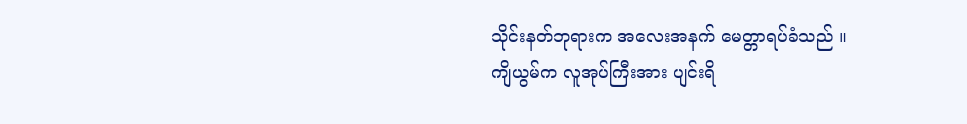သိုင်းနတ်ဘုရားက အလေးအနက် မေတ္တာရပ်ခံသည် ။
ကျိယွမ်က လူအုပ်ကြီးအား ပျင်းရိ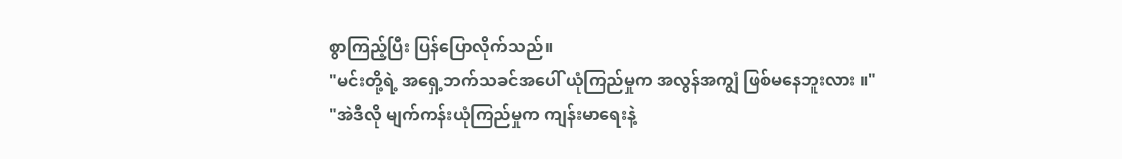စွာကြည့်ပြီး ပြန်ပြောလိုက်သည်။
"မင်းတို့ရဲ့ အရှေ့ဘက်သခင်အပေါ် ယုံကြည်မှုက အလွန်အကျွံ ဖြစ်မနေဘူးလား ။"
"အဲဒီလို မျက်ကန်းယုံကြည်မှုက ကျန်းမာရေးနဲ့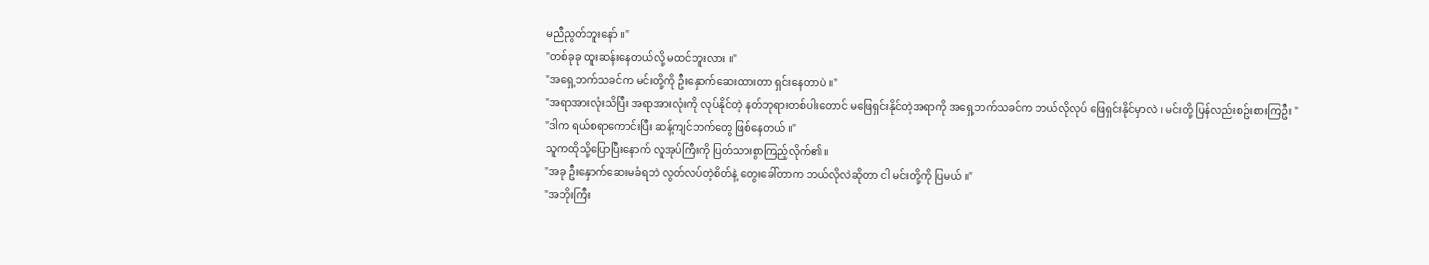မညီညွတ်ဘူးနော် ။"
"တစ်ခုခု ထူးဆန်းနေတယ်လို့ မထင်ဘူးလား ။"
"အရှေ့ဘက်သခင်က မင်းတို့ကို ဦးနှောက်ဆေးထားတာ ရှင်းနေတာပဲ ။"
"အရာအားလုံးသိပြီး အရာအားလုံးကို လုပ်နိုင်တဲ့ နတ်ဘုရားတစ်ပါးတောင် မဖြေရှင်းနိုင်တဲ့အရာကို အရှေ့ဘက်သခင်က ဘယ်လိုလုပ် ဖြေရှင်းနိုင်မှာလဲ ၊ မင်းတို့ ပြန်လည်းစဥ်းစားကြဦး "
"ဒါက ရယ်စရာကောင်းပြီး ဆန့်ကျင်ဘက်တွေ ဖြစ်နေတယ် ။"
သူကထိုသို့ပြောပြီးနောက် လူအုပ်ကြီးကို ပြတ်သားစွာကြည့်လိုက်၏။
"အခု ဦးနှောက်ဆေးမခံရဘဲ လွတ်လပ်တဲ့စိတ်နဲ့ တွေးခေါ်တာက ဘယ်လိုလဲဆိုတာ ငါ မင်းတို့ကို ပြမယ် ။"
"အဘိုးကြီး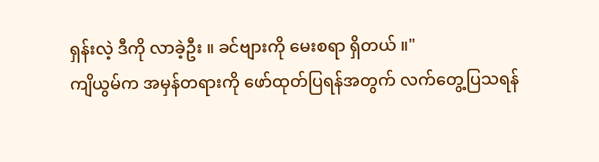ရှန်းလဲ့ ဒီကို လာခဲ့ဦး ။ ခင်ဗျားကို မေးစရာ ရှိတယ် ။"
ကျိယွမ်က အမှန်တရားကို ဖော်ထုတ်ပြရန်အတွက် လက်တွေ့ပြသရန်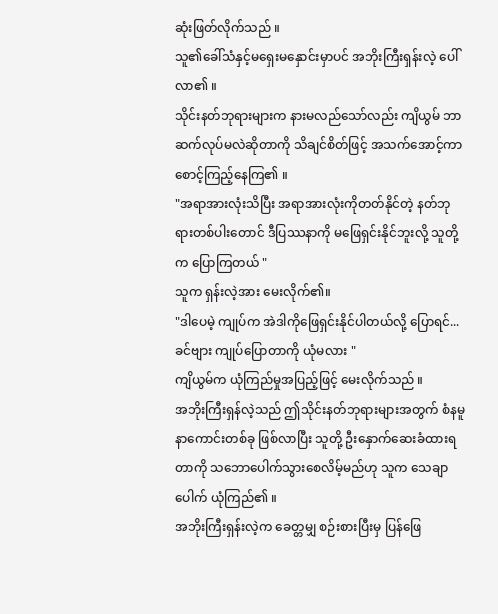ဆုံးဖြတ်လိုက်သည် ။
သူ၏ခေါ်သံနှင့်မရှေးမနှောင်းမှာပင် အဘိုးကြီးရှန်းလဲ့ ပေါ်လာ၏ ။
သိုင်းနတ်ဘုရားများက နားမလည်သော်လည်း ကျိယွမ် ဘာဆက်လုပ်မလဲဆိုတာကို သိချင်စိတ်ဖြင့် အသက်အောင့်ကာ စောင့်ကြည့်နေကြ၏ ။
"အရာအားလုံးသိပြီး အရာအားလုံးကိုတတ်နိုင်တဲ့ နတ်ဘုရားတစ်ပါးတောင် ဒီပြဿနာကို မဖြေရှင်းနိုင်ဘူးလို့ သူတို့က ပြောကြတယ် "
သူက ရှန်းလဲ့အား မေးလိုက်၏။
"ဒါပေမဲ့ ကျုပ်က အဲဒါကိုဖြေရှင်းနိုင်ပါတယ်လို့ ပြောရင်...ခင်ဗျား ကျုပ်ပြောတာကို ယုံမလား "
ကျိယွမ်က ယုံကြည်မှုအပြည့်ဖြင့် မေးလိုက်သည် ။
အဘိုးကြီးရှန်လဲ့သည် ဤသိုင်းနတ်ဘုရားများအတွက် စံနမူနာကောင်းတစ်ခု ဖြစ်လာပြီး သူတို့ ဦးနှောက်ဆေးခံထားရတာကို သဘောပေါက်သွားစေလိမ့်မည်ဟု သူက သေချာပေါက် ယုံကြည်၏ ။
အဘိုးကြီးရှန်းလဲ့က ခေတ္တမျှ စဉ်းစားပြီးမှ ပြန်ဖြေ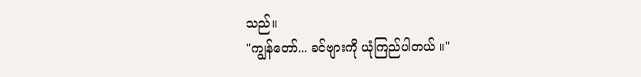သည်။
"ကျွန်တော်... ခင်ဗျားကို ယုံကြည်ပါတယ် ။"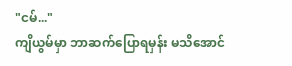"ငမ်..."
ကျိယွမ်မှာ ဘာဆက်ပြောရမှန်း မသိအောင်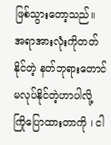ဖြစ်သွားတော့သည်။
အရာအားလုံးကိုတတ်နိုင်တဲ့ နတ်ဘုရားတောင်မလုပ်နိုင်တဲ့ဟာပါလို့ ကြိုပြောထားတာကို ၊ ငါ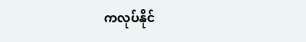ကလုပ်နိုင်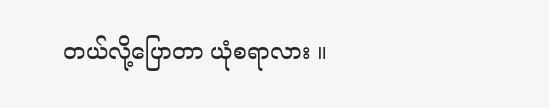တယ်လို့ပြောတာ ယုံစရာလား ။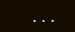...